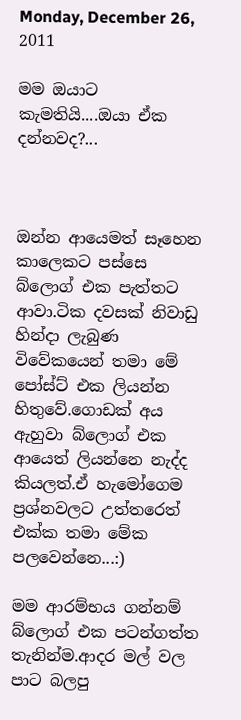Monday, December 26, 2011

මම ඔයාට කැමතියි....ඔයා ඒක දන්නවද?...



ඔන්න ආයෙමත් සෑහෙන කාලෙකට පස්සෙ බ්ලොග් එක පැත්තට ආවා.ටික දවසක් නිවාඩු හින්දා ලැබුණ විවේකයෙන් තමා මේ පෝස්ට් එක ලියන්න හිතුවේ.ගොඩක් අය ඇහුවා බ්ලොග් එක ආයෙත් ලියන්නෙ නැද්ද කියලත්.ඒ හැමෝගෙම ප්‍රශ්නවලට උත්තරෙත් එක්ක තමා මේක පලවෙන්නෙ...:)

මම ආරම්භය ගන්නම් බ්ලොග් එක පටන්ගත්ත තැනින්ම.ආදර මල් වල පාට බලපු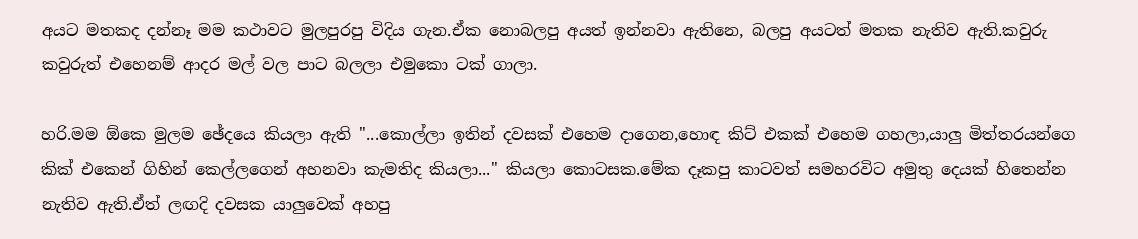අයට මතකද දන්නෑ මම කථාවට මුලපුරපු විදිය ගැන.ඒක නොබලපු අයත් ඉන්නවා ඇතිනෙ, බලපු අයටත් මතක නැතිව ඇති.කවුරු කවුරුත් එහෙනම් ආදර මල් වල පාට බලලා එමුකො ටක් ගාලා.

හරි.මම ඕකෙ මුලම ඡේදයෙ කියලා ඇති "...කොල්ලා ඉතින් දවසක් එහෙම දාගෙන,හොඳ කිට් එකක් එහෙම ගහලා,යාලු මිත්තරයන්ගෙ කික් එකෙන් ගිහින් කෙල්ලගෙන් අහනවා කැමතිද කියලා..." කියලා කොටසක.මේක දෑකපු කාටවත් සමහරවිට අමුතු දෙයක් හිතෙන්න නැතිව ඇති.ඒත් ලඟදි දවසක යාලුවෙක් අහපු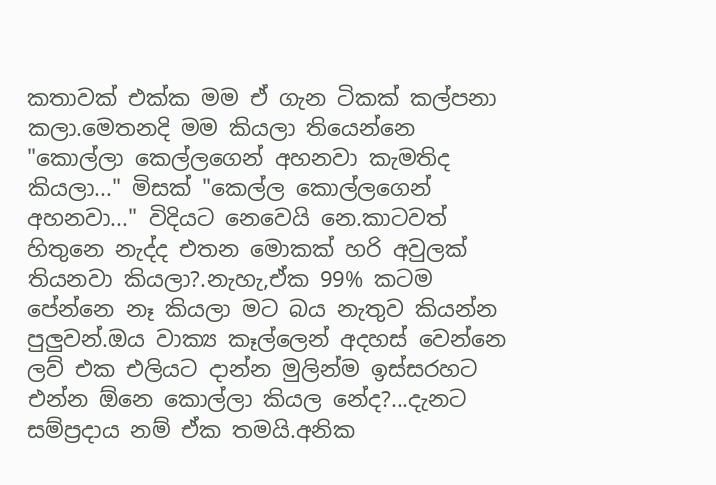කතාවක් එක්ක මම ඒ ගැන ටිකක් කල්පනා කලා.මෙතනදි මම කියලා තියෙන්නෙ "කොල්ලා කෙල්ලගෙන් අහනවා කැමතිද කියලා..." මිසක් "කෙල්ල කොල්ලගෙන් අහනවා..." විදියට නෙවෙයි නෙ.කාටවත් හිතුනෙ නැද්ද එතන මොකක් හරි අවුලක් තියනවා කියලා?.නැහැ,ඒක 99% කටම පේන්නෙ නෑ කියලා මට බය නැතුව කියන්න පුලුවන්.ඔය වාක්‍ය කෑල්ලෙන් අදහස් වෙන්නෙ ලව් එක එලියට දාන්න මුලින්ම ඉස්සරහට එන්න ඕනෙ කොල්ලා කියල නේද?...දැනට සම්ප්‍රදාය නම් ඒක තමයි.අනික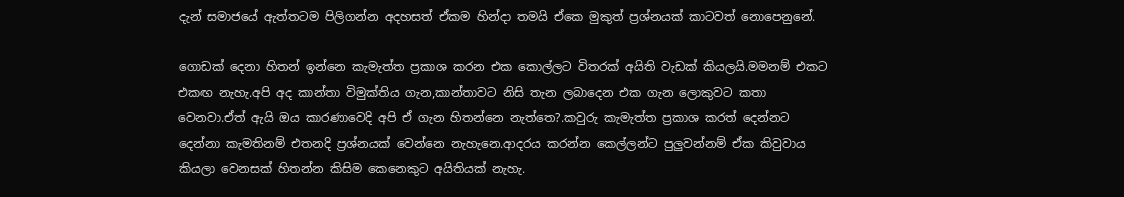දැන් සමාජයේ ඇත්තටම පිලිගන්න අදහසත් ඒකම හින්දා තමයි ඒකෙ මුකුත් ප්‍රශ්නයක් කාටවත් නොපෙනුනේ.

ගොඩක් දෙනා හිතන් ඉන්නෙ කැමැත්ත ප්‍රකාශ කරන එක කොල්ලට විතරක් අයිති වැඩක් කියලයි.මමනම් එකට එකඟ නැහැ.අපි අද කාන්තා විමුක්තිය ගැන,කාන්තාවට නිසි තැන ලබාදෙන එක ගැන ලොකුවට කතා වෙනවා.ඒත් ඇයි ඔය කාරණාවෙදි අපි ඒ ගැන හිතන්නෙ නැත්තෙ?.කවුරු කැමැත්ත ප්‍රකාශ කරත් දෙන්නට දෙන්නා කැමතිනම් එතනදි ප්‍රශ්නයක් වෙන්නෙ නැහැනෙ.ආදරය කරන්න කෙල්ලන්ට පුලුවන්නම් ඒක කිවුවාය කියලා වෙනසක් හිතන්න කිසිම කෙනෙකුට අයිතියක් නැහැ.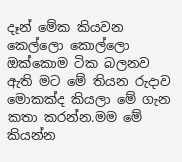දෑන් මේක කියවන කෙල්ලො කොල්ලො ඔක්කොම ටික බලනව ඇති මට මේ තියන රුදාව මොකක්ද කියලා මේ ගැන කතා කරන්න.මම මේ කියන්න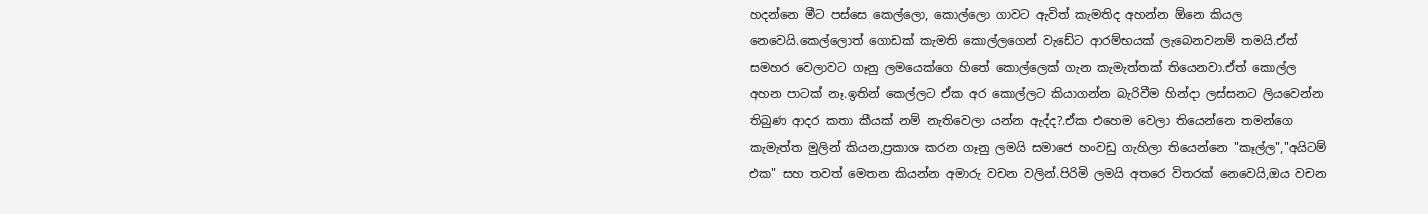හදන්නෙ මීට පස්සෙ කෙල්ලො, කොල්ලො ගාවට ඇවිත් කැමතිද අහන්න ඕනෙ කියල නෙවෙයි.කෙල්ලොත් ගොඩක් කැමති කොල්ලගෙන් වැඩේට ආරම්භයක් ලැබෙනවනම් තමයි.ඒත් සමහර වෙලාවට ගෑනු ලමයෙක්ගෙ හිතේ කොල්ලෙක් ගැන කැමැත්තක් තියෙනවා.ඒත් කොල්ල අහන පාටක් නෑ.ඉතින් කෙල්ලට ඒක අර කොල්ලට කියාගන්න බැරිවීම හින්දා ලස්සනට ලියවෙන්න තිබුණ ආදර කතා කීයක් නම් නැතිවෙලා යන්න ඇද්ද?.ඒක එහෙම වෙලා තියෙන්නෙ තමන්ගෙ කැමැත්ත මුලින් කියන,ප්‍රකාශ කරන ගෑනු ලමයි සමාජෙ හංවඩු ගැහිලා තියෙන්නෙ "කෑල්ල","අයිටම් එක" සහ තවත් මෙතන කියන්න අමාරු වචන වලින්.පිරිමි ලමයි අතරෙ විතරක් නෙවෙයි,ඔය වචන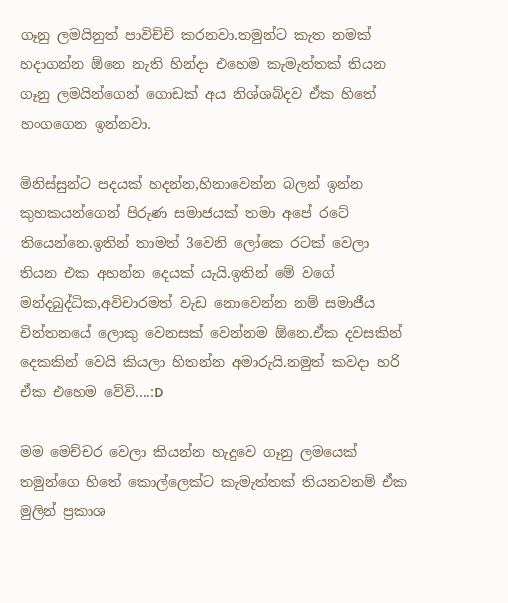ගෑනු ලමයිනුත් පාවිච්චි කරනවා.තමුන්ට කැත නමක් හදාගන්න ඕනෙ නැති හින්දා එහෙම කැමැත්තක් තියන ගෑනු ලමයින්ගෙන් ගොඩක් අය නිශ්ශබ්දව ඒක හිතේ හංගගෙන ඉන්නවා.

මිනිස්සුන්ට පදයක් හදන්න,හිනාවෙන්න බලන් ඉන්න කුහකයන්ගෙන් පිරුණ සමාජයක් තමා අපේ රටේ තියෙන්නෙ.ඉතින් තාමත් 3වෙනි ලෝකෙ රටක් වෙලා තියන එක අහන්න දෙයක් යැයි.ඉතින් මේ වගේ මන්දබුද්ධික,අවිචාරමත් වැඩ නොවෙන්න නම් සමාජීය චින්තනයේ ලොකු වෙනසක් වෙන්නම ඕනෙ.ඒක දවසකින් දෙකකින් වෙයි කියලා හිතන්න අමාරුයි.නමුත් කවදා හරි ඒක එහෙම වේවි....:D

මම මෙච්චර වෙලා කියන්න හැදුවෙ ගෑනු ලමයෙක් තමුන්ගෙ හිතේ කොල්ලෙක්ට කැමැත්තක් තියනවනම් ඒක මුලින් ප්‍රකාශ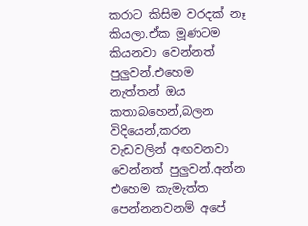කරාට කිසිම වරදක් නෑ කියලා.ඒක මූණටම කියනවා වෙන්නත් පුලුවන්.එහෙම නැත්තන් ඔය කතාබහෙන්,බලන විදියෙන්,කරන වැඩවලින් අඟවනවා වෙන්නත් පුලුවන්.අන්න එහෙම කැමැත්ත පෙන්නනවනම් අපේ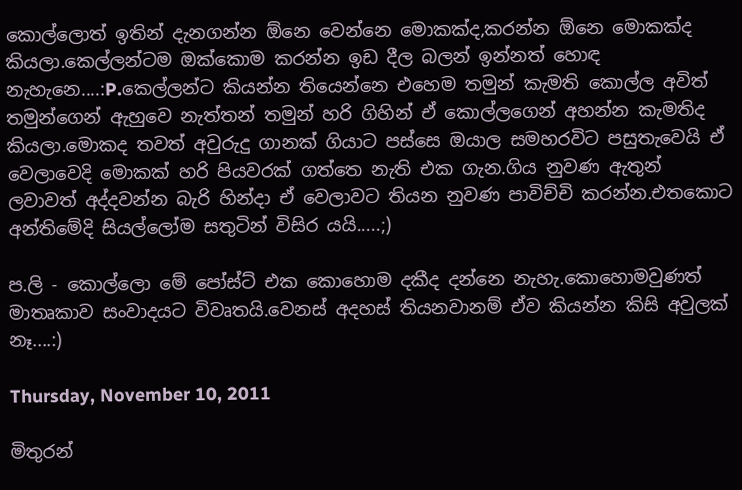කොල්ලොත් ඉතින් දැනගන්න ඕනෙ වෙන්නෙ මොකක්ද,කරන්න ඕනෙ මොකක්ද කියලා.කෙල්ලන්ටම ඔක්කොම කරන්න ඉඩ දීල බලන් ඉන්නත් හොඳ නැහැනෙ....:P.කෙල්ලන්ට කියන්න තියෙන්නෙ එහෙම තමුන් කැමති කොල්ල අවිත් තමුන්ගෙන් ඇහුවෙ නැත්තන් තමුන් හරි ගිහින් ඒ කොල්ලගෙන් අහන්න කැමතිද කියලා.මොකද තවත් අවුරුදු ගානක් ගියාට පස්සෙ ඔයාල සමහරවිට පසුතැවෙයි ඒ වෙලාවෙදි මොකක් හරි පියවරක් ගත්තෙ නැති එක ගැන.ගිය නුවණ ඇතුන් ලවාවත් අද්දවන්න බැරි හින්දා ඒ වෙලාවට තියන නුවණ පාවිච්චි කරන්න.එතකොට අන්තිමේදි සියල්ලෝම සතුටින් විසිර යයි.....;)

ප.ලි - කොල්ලො මේ පෝස්ට් එක කොහොම දකීද දන්නෙ නැහැ.කොහොමවුණත් මාතෘකාව සංවාදයට විවෘතයි.වෙනස් අදහස් තියනවානම් ඒව කියන්න කිසි අවුලක් නෑ....:)

Thursday, November 10, 2011

මිතුරන්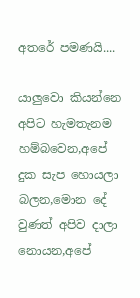අතරේ පමණයි....

යාලුවො කියන්නෙ අපිට හැමතැනම හම්බවෙන,අපේ දුක සැප හොයලා බලන,මොන දේ වුණත් අපිව දාලා නොයන,අපේ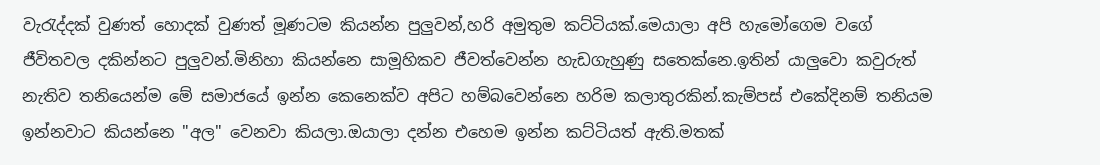වැරැද්දක් වුණත් හොදක් වුණත් මූණටම කියන්න පුලුවන්,හරි අමුතුම කට්ටියක්.මෙයාලා අපි හැමෝගෙම වගේ ජීවිතවල දකින්නට පුලුවන්.මිනිහා කියන්නෙ සාමූහිකව ජීවත්වෙන්න හැඩගැහුණු සතෙක්නෙ.ඉතින් යාලුවො කවුරුත් නැතිව තනියෙන්ම මේ සමාජයේ ඉන්න කෙනෙක්ව අපිට හම්බවෙන්නෙ හරිම කලාතුරකින්.කැම්පස් එකේදිනම් තනියම ඉන්නවාට කියන්නෙ "අල" වෙනවා කියලා.ඔයාලා දන්න එහෙම ඉන්න කට්ටියත් ඇති.මතක්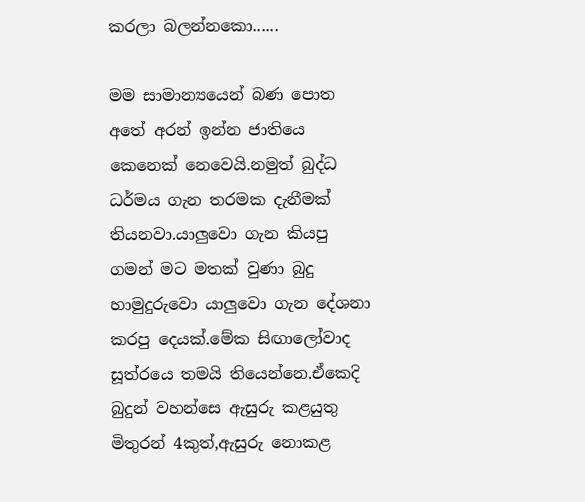කරලා බලන්නකො......

මම සාමාන්‍යයෙන් බණ පොත අතේ අරන් ඉන්න ජාතියෙ කෙනෙක් නෙවෙයි.නමුත් බුද්ධ ධර්මය ගැන තරමක දැනීමක් තියනවා.යාලුවො ගැන කියපු ගමන් මට මතක් වුණා බුදු හාමුදුරුවො යාලුවො ගැන දේශනා කරපු දෙයක්.මේක සිඟාලෝවාද සූත්රයෙ තමයි තියෙන්නෙ.ඒකෙදි බුදුන් වහන්සෙ ඇසුරු කළයුතු මිතුරන් 4කුත්,ඇසුරු නොකළ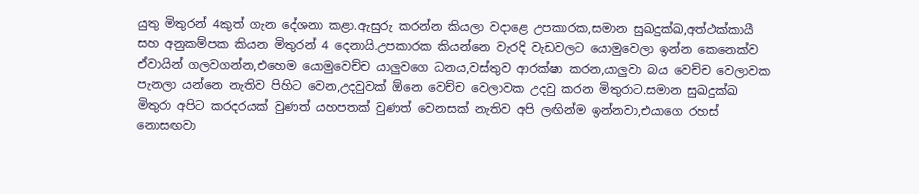යුතු මිතුරන් 4කුත් ගැන දේශනා කළා.ඇසුරු කරන්න කියලා වදාළෙ උපකාරක,සමාන සුඛදුක්ඛ,අත්ථක්කායී සහ අනුකම්පක කියන මිතුරන් 4 දෙනායි.උපකාරක කියන්නෙ වැරදි වැඩවලට යොමුවෙලා ඉන්න කෙනෙක්ව ඒවායින් ගලවගන්න,එහෙම යොමුවෙච්ච යාලුවගෙ ධනය,වස්තුව ආරක්ෂා කරන,යාලුවා බය වෙච්ච වෙලාවක පැනලා යන්නෙ නැතිව පිහිට වෙන,උදවුවක් ඕනෙ වෙච්ච වෙලාවක උදවු කරන මිතුරාට.සමාන සුඛදුක්ඛ මිතුරා අපිට කරදරයක් වුණත් යහපතක් වුණත් වෙනසක් නැතිව අපි ලඟින්ම ඉන්නවා,එයාගෙ රහස් නොසඟවා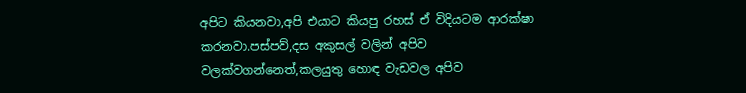අපිට කියනවා,අපි එයාට කියපු රහස් ඒ විදියටම ආරක්ෂා කරනවා.පස්පව්,දස අකුසල් වලින් අපිව වලක්වගන්නෙත්,කලයුතු හොඳ වැඩවල අපිව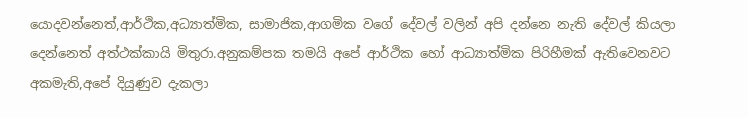යොදවන්නෙත්,ආර්ථික,අධ්‍යාත්මික, සාමාජික,ආගමික වගේ දේවල් වලින් අපි දන්නෙ නැති දේවල් කියලා දෙන්නෙත් අත්ථක්කායි මිතුරා.අනුකම්පක තමයි අපේ ආර්ථික හෝ ආධ්‍යාත්මික පිරිහීමක් ඇතිවෙනවට අකමැති,අපේ දියුණුව දැකලා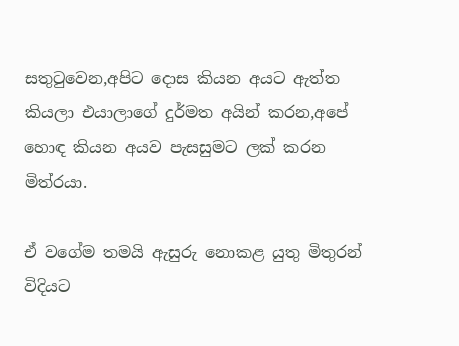සතුටුවෙන,අපිට දොස කියන අයට ඇත්ත කියලා එයාලාගේ දුර්මත අයින් කරන,අපේ හොඳ කියන අයව පැසසුමට ලක් කරන මිත්රයා.

ඒ වගේම තමයි ඇසුරු නොකළ යුතු මිතුරන් විදියට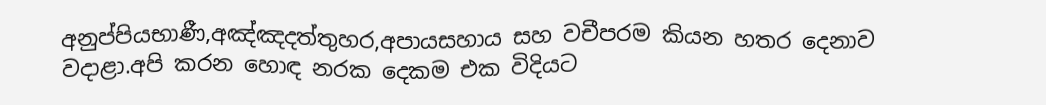අනුප්පියභාණී,අඤ්ඤදත්තුහර,අපායසහාය සහ වචීපරම කියන හතර දෙනාව වදාළා.අපි කරන හොඳ නරක දෙකම එක විදියට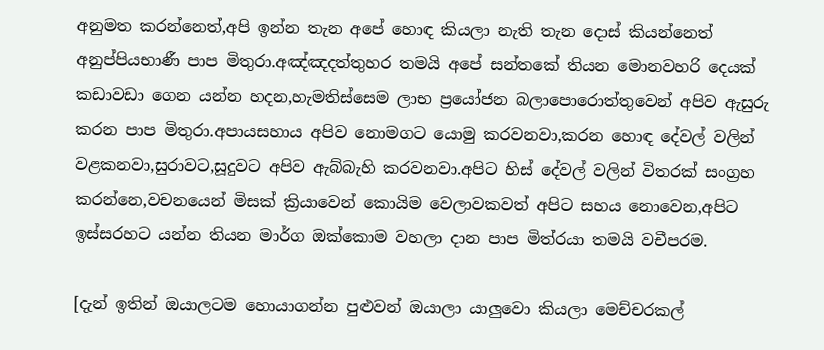අනුමත කරන්නෙත්,අපි ඉන්න තැන අපේ හොඳ කියලා නැති තැන දොස් කියන්නෙත් අනුප්පියභාණී පාප මිතුරා.අඤ්ඤදත්තුහර තමයි අපේ සන්තකේ තියන මොනවහරි දෙයක් කඩාවඩා ගෙන යන්න හදන,හැමතිස්සෙම ලාභ ප්‍රයෝජන බලාපොරොත්තුවෙන් අපිව ඇසුරු කරන පාප මිතුරා.අපායසහාය අපිව නොමගට යොමු කරවනවා,කරන හොඳ දේවල් වලින් වළකනවා,සුරාවට,සූදුවට අපිව ඇබ්බැහි කරවනවා.අපිට හිස් දේවල් වලින් විතරක් සංග්‍රහ කරන්නෙ,වචනයෙන් මිසක් ක්‍රියාවෙන් කොයිම වෙලාවකවත් අපිට සහය නොවෙන,අපිට ඉස්සරහට යන්න තියන මාර්ග ඔක්කොම වහලා දාන පාප මිත්රයා තමයි වචීපරම.

[දැන් ඉතින් ඔයාලටම හොයාගන්න පුළුවන් ඔයාලා යාලුවො කියලා මෙච්චරකල්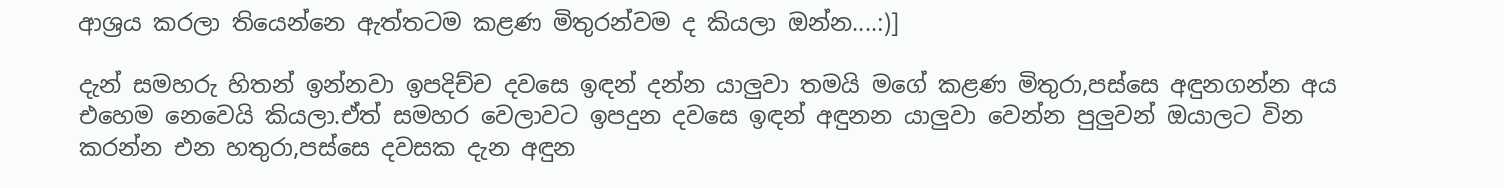ආශ්‍රය කරලා තියෙන්නෙ ඇත්තටම කළණ මිතුරන්වම ද කියලා ඔන්න....:)]

දැන් සමහරු හිතන් ඉන්නවා ඉපදිච්ච දවසෙ ඉඳන් දන්න යාලුවා තමයි මගේ කළණ මිතුරා,පස්සෙ අඳුනගන්න අය එහෙම නෙවෙයි කියලා.ඒත් සමහර වෙලාවට ඉපදුන දවසෙ ඉඳන් අඳුනන යාලුවා වෙන්න පුලුවන් ඔයාලට වින කරන්න එන හතුරා,පස්සෙ දවසක දැන අඳුන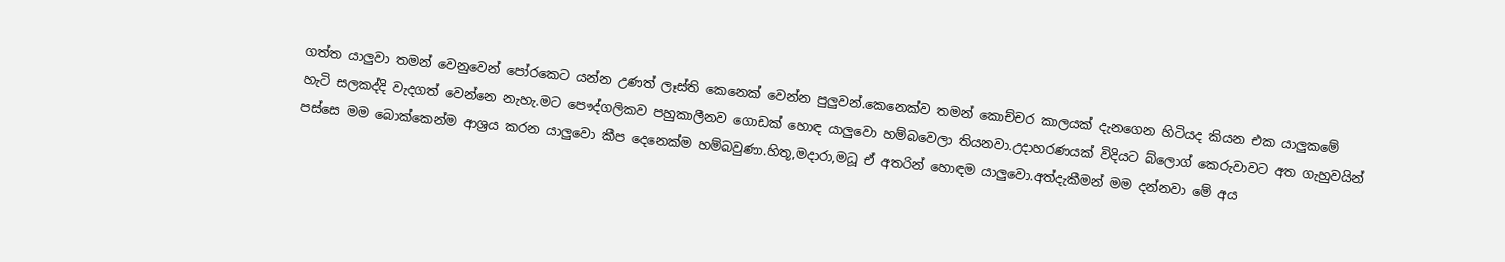ගත්ත යාලුවා තමන් වෙනුවෙන් පෝරකෙට යන්න උණත් ලෑස්ති කෙනෙක් වෙන්න පුලුවන්.කෙනෙක්ව තමන් කොච්චර කාලයක් දැනගෙන හිටියද කියන එක යාලුකමේ හැටි සලකද්දි වැදගත් වෙන්නෙ නැහැ.මට පෞද්ගලිකව පහුකාලීනව ගොඩක් හොඳ යාලුවො හම්බවෙලා තියනවා.උදාහරණයක් විදියට බ්ලොග් කෙරුවාවට අත ගැහුවයින් පස්සෙ මම බොක්කෙන්ම ආශ්‍රය කරන යාලුවො කීප දෙනෙක්ම හම්බවුණා.හිතූ,මදාරා,මධූ ඒ අතරින් හොඳම යාලුවො.අත්දැකීමන් මම දන්නවා මේ අය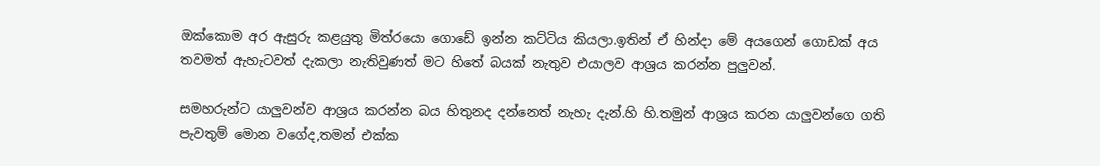ඔක්කොම අර ඇසුරු කළයුතු මිත්රයො ගොඩේ ඉන්න කට්ටිය කියලා.ඉතින් ඒ හින්දා මේ අයගෙන් ගොඩක් අය තවමත් ඇහැටවත් දැකලා නැතිවුණත් මට හිතේ බයක් නැතුව එයාලව ආශ්‍රය කරන්න පුලුවන්.

සමහරුන්ට යාලුවන්ව ආශ්‍රය කරන්න බය හිතුනද දන්නෙත් නැහැ දැන්.හි හි.තමුන් ආශ්‍රය කරන යාලුවන්ගෙ ගති පැවතුම් මොන වගේද,තමන් එක්ක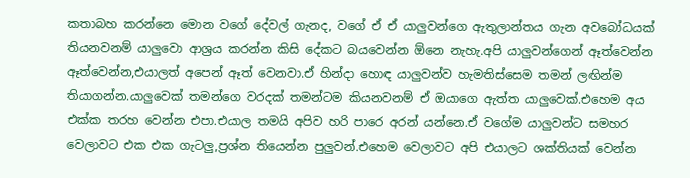කතාබහ කරන්නෙ මොන වගේ දේවල් ගැනද, වගේ ඒ ඒ යාලුවන්ගෙ ඇතුලාන්තය ගැන අවබෝධයක් තියනවනම් යාලුවො ආශ්‍රය කරන්න කිසි දේකට බයවෙන්න ඕනෙ නැහැ.අපි යාලුවන්ගෙන් ඈත්වෙන්න ඈත්වෙන්න,එයාලත් අපෙන් ඈත් වෙනවා.ඒ හින්දා හොඳ යාලුවන්ව හැමතිස්සෙම තමන් ලඟින්ම තියාගන්න.යාලුවෙක් තමන්ගෙ වරදක් තමන්ටම කියනවනම් ඒ ඔයාගෙ ඇත්ත යාලුවෙක්.එහෙම අය එක්ක තරහ වෙන්න එපා.එයාල තමයි අපිව හරි පාරෙ අරන් යන්නෙ.ඒ වගේම යාලුවන්ට සමහර වෙලාවට එක එක ගැටලු,ප්‍රශ්න තියෙන්න පුලුවන්.එහෙම වෙලාවට අපි එයාලට ශක්තියක් වෙන්න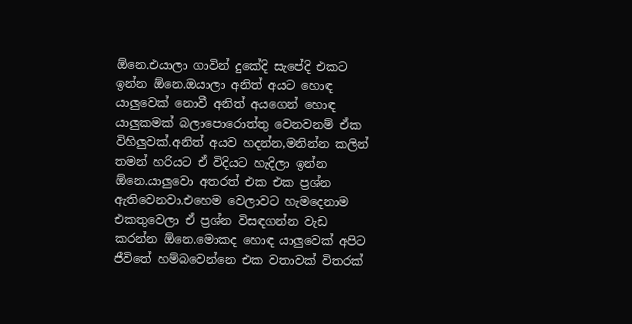ඕනෙ.එයාලා ගාවින් දුකේදි සැපේදි එකට ඉන්න ඕනෙ.ඔයාලා අනිත් අයට හොඳ යාලුවෙක් නොවී අනිත් අයගෙන් හොඳ යාලුකමක් බලාපොරොත්තු වෙනවනම් ඒක විහිලුවක්.අනිත් අයව හදන්න,මනින්න කලින් තමන් හරියට ඒ විදියට හැදිලා ඉන්න ඕනෙ.යාලුවො අතරත් එක එක ප්‍රශ්න ඇතිවෙනවා.එහෙම වෙලාවට හැමදෙනාම එකතුවෙලා ඒ ප්‍රශ්න විසඳගන්න වැඩ කරන්න ඕනෙ.මොකද හොඳ යාලුවෙක් අපිට ජීවිතේ හම්බවෙන්නෙ එක වතාවක් විතරක්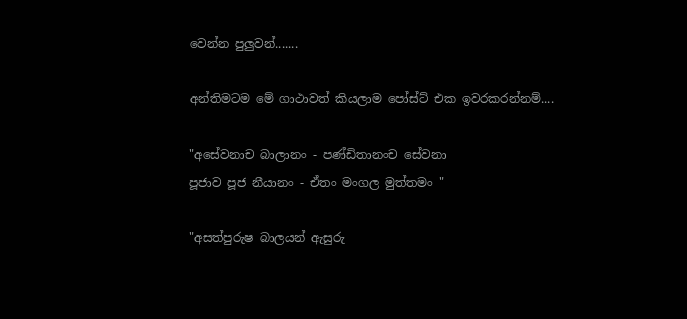වෙන්න පුලුවන්.......

අන්තිමටම මේ ගාථාවත් කියලාම පෝස්ට් එක ඉවරකරන්නම්....

"අසේවනාච බාලානං - පණ්ඩිතානංච සේවනා
පූජාව පූජ නීයානං - ඒතං මංගල මුත්තමං "

"අසත්පුරුෂ බාලයන් ඇසුරු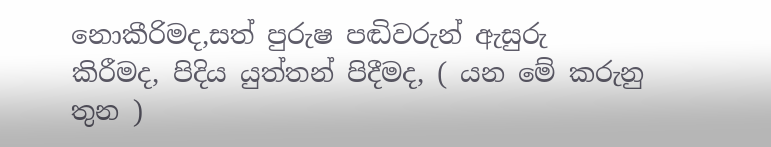නොකීරිමද,සත් පුරුෂ පඬිවරුන් ඇසුරු කිරීමද, පිදිය යුත්තන් පිදීමද, ( යන මේ කරුනු තුන )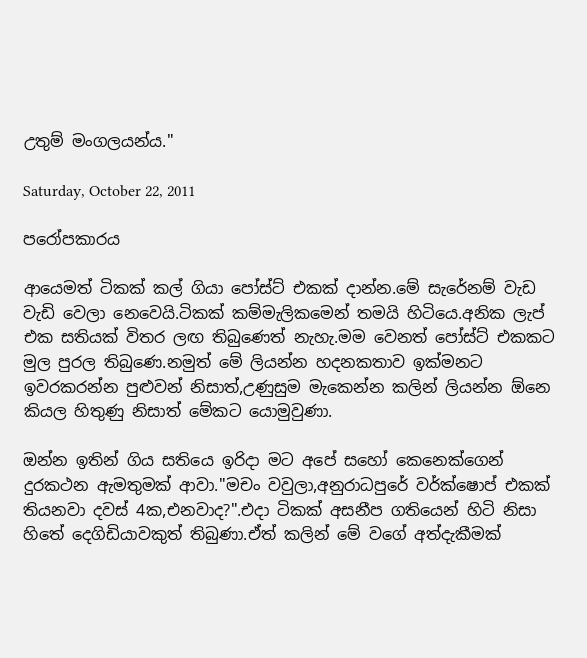උතුම් මංගලයන්ය."

Saturday, October 22, 2011

පරෝපකාරය

ආයෙමත් ටිකක් කල් ගියා පෝස්ට් එකක් දාන්න.මේ සැරේනම් වැඩ වැඩි වෙලා නෙවෙයි.ටිකක් කම්මැලිකමෙන් තමයි හිටියෙ.අනික ලැප් එක සතියක් විතර ලඟ තිබුණෙත් නැහැ.මම වෙනත් පෝස්ට් එකකට මුල පුරල තිබුණෙ.නමුත් මේ ලියන්න හදනකතාව ඉක්මනට ඉවරකරන්න පුළුවන් නිසාත්,උණුසුම මැකෙන්න කලින් ලියන්න ඕනෙ කියල හිතුණු නිසාත් මේකට යොමුවුණා.

ඔන්න ඉතින් ගිය සතියෙ ඉරිදා මට අපේ සහෝ කෙනෙක්ගෙන් දුරකථන ඇමතුමක් ආවා."මචං වවුලා,අනුරාධපුරේ වර්ක්ෂොප් එකක් තියනවා දවස් 4ක,එනවාද?".එදා ටිකක් අසනීප ගතියෙන් හිටි නිසා හිතේ දෙගිඩියාවකුත් තිබුණා.ඒත් කලින් මේ වගේ අත්දැකීමක්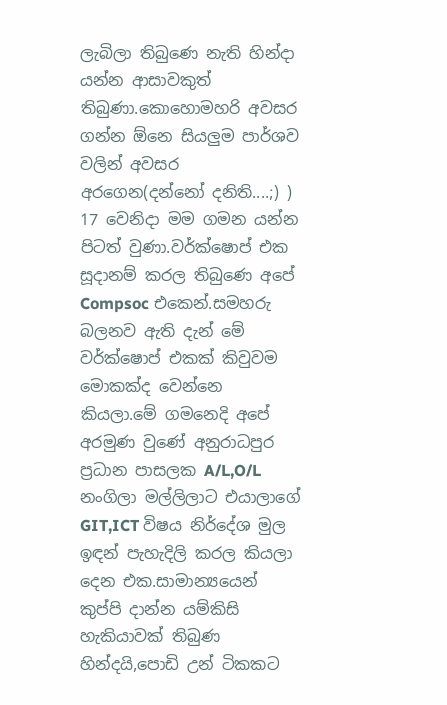ලැබිලා තිබුණෙ නැති හින්දා යන්න ආසාවකුත් තිබුණා.කොහොමහරි අවසර ගන්න ඕනෙ සියලුම පාර්ශව වලින් අවසර අරගෙන(දන්නෝ දනිති....;) ) 17 වෙනිදා මම ගමන යන්න පිටත් වුණා.වර්ක්ෂොප් එක සූදානම් කරල තිබුණෙ අපේ Compsoc එකෙන්.සමහරු බලනව ඇති දැන් මේ වර්ක්ෂොප් එකක් කිවුවම මොකක්ද වෙන්නෙ කියලා.මේ ගමනෙදි අපේ අරමුණ වුණේ අනුරාධපුර ප්‍රධාන පාසලක A/L,O/L නංගිලා මල්ලිලාට එයාලාගේ GIT,ICT විෂය නිර්දේශ මුල ඉඳන් පැහැදිලි කරල කියලා දෙන එක.සාමාන්‍යයෙන් කුප්පි දාන්න යම්කිසි හැකියාවක් තිබුණ හින්දයි,පොඩි උන් ටිකකට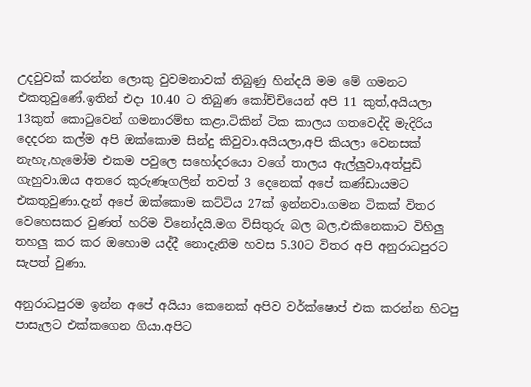උදවුවක් කරන්න ලොකු වුවමනාවක් තිබුණු හින්දයි මම මේ ගමනට එකතුවුණේ.ඉතින් එදා 10.40 ට තිබුණ කෝච්චියෙන් අපි 11 කුත්,අයියලා 13කුත් කොටුවෙන් ගමනාරම්භ කළා.ටිකින් ටික කාලය ගතවෙද්දි මැදිරිය දෙදරන කල්ම අපි ඔක්කොම සින්දු කිවුවා.අයියලා,අපි කියලා වෙනසක් නැහැ,හැමෝම එකම පවුලෙ සහෝදරයො වගේ තාලය ඇල්ලුවා,අත්පුඩි ගැහුවා.ඔය අතරෙ කුරුණෑගලින් තවත් 3 දෙනෙක් අපේ කණ්ඩායමට එකතුවුණා.දැන් අපේ ඔක්කොම කට්ටිය 27ක් ඉන්නවා.ගමන ටිකක් විතර වෙහෙසකර වුණත් හරිම විනෝදයි.මග විසිතුරු බල බල,එකිනෙකාට විහිලු තහලු කර කර ඔහොම යද්දී නොදැනිම හවස 5.30ට විතර අපි අනුරාධපුරට සැපත් වුණා.

අනුරාධපුරම ඉන්න අපේ අයියා කෙනෙක් අපිව වර්ක්ෂොප් එක කරන්න හිටපු පාසැලට එක්කගෙන ගියා.අපිට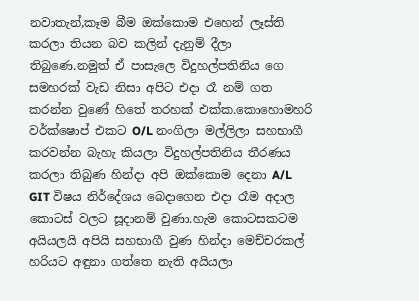නවාතැන්,කෑම බීම ඔක්කොම එහෙන් ලෑස්ති කරලා තියන බව කලින් දැනුම් දීලා තිබුණෙ.නමුත් ඒ පාසැලෙ විදුහල්පතිනිය ගෙ සමහරක් වැඩ නිසා අපිට එදා රෑ නම් ගත කරන්න වුණේ හිතේ තරහක් එක්ක.කොහොමහරි වර්ක්ෂොප් එකට O/L නංගිලා මල්ලිලා සහභාගී කරවන්න බැහැ කියලා විදුහල්පතිනිය තීරණය කරලා තිබුණ හින්දා අපි ඔක්කොම දෙනා A/L GIT විෂය නිර්දේශය බෙදාගෙන එදා රෑම අදාල කොටස් වලට සූදානම් වුණා.හැම කොටසකටම අයියලයි අපියි සහභාගී වුණ හින්දා මෙච්චරකල් හරියට අඳුනා ගත්තෙ නැති අයියලා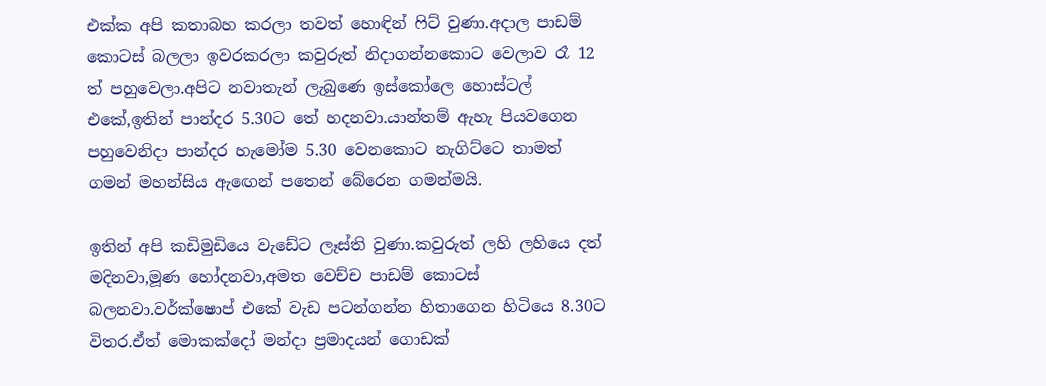එක්ක අපි කතාබහ කරලා තවත් හොඳින් ෆිට් වුණා.අදාල පාඩම් කොටස් බලලා ඉවරකරලා කවුරුත් නිදාගන්නකොට වෙලාව රෑ 12 ත් පහුවෙලා.අපිට නවාතැන් ලැබුණෙ ඉස්කෝලෙ හොස්ටල් එකේ,ඉතින් පාන්දර 5.30ට තේ හදනවා.යාන්තම් ඇහැ පියවගෙන පහුවෙනිදා පාන්දර හැමෝම 5.30 වෙනකොට නැගිට්ටෙ තාමත් ගමන් මහන්සිය ඇඟෙන් පතෙන් බේරෙන ගමන්මයි.

ඉතින් අපි කඩිමුඩියෙ වැඩේට ලෑස්ති වුණා.කවුරුත් ලහි ලහියෙ දත් මදිනවා,මූණ හෝදනවා,අමත වෙච්ච පාඩම් කොටස් බලනවා.වර්ක්ෂොප් එකේ වැඩ පටන්ගන්න හිතාගෙන හිටියෙ 8.30ට විතර.ඒත් මොකක්දෝ මන්දා ප්‍රමාදයන් ගොඩක්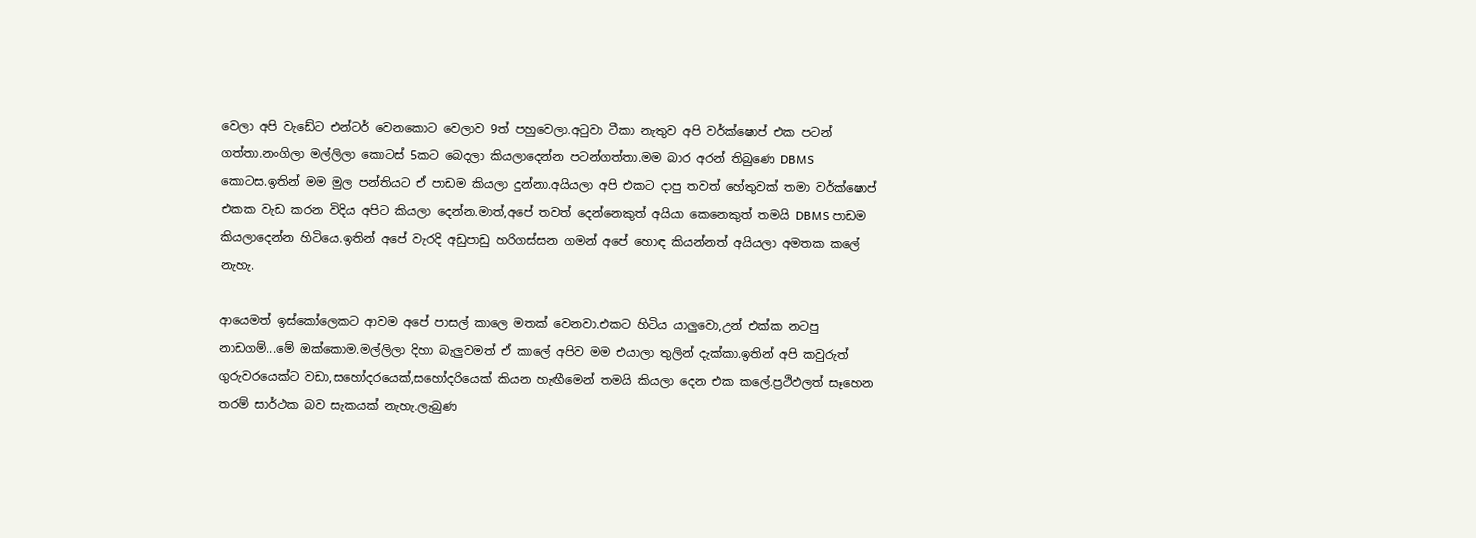වෙලා අපි වැඩේට එන්ටර් වෙනකොට වෙලාව 9ත් පහුවෙලා.අටුවා ටීකා නැතුව අපි වර්ක්ෂොප් එක පටන් ගත්තා.නංගිලා මල්ලිලා කොටස් 5කට බෙදලා කියලාදෙන්න පටන්ගත්තා.මම බාර අරන් තිබුණෙ DBMS කොටස.ඉතින් මම මුල පන්තියට ඒ පාඩම කියලා දුන්නා.අයියලා අපි එකට දාපු තවත් හේතුවක් තමා වර්ක්ෂොප් එකක වැඩ කරන විදිය අපිට කියලා දෙන්න.මාත්,අපේ තවත් දෙන්නෙකුත් අයියා කෙනෙකුත් තමයි DBMS පාඩම කියලාදෙන්න හිටියෙ.ඉතින් අපේ වැරදි අඩුපාඩු හරිගස්සන ගමන් අපේ හොඳ කියන්නත් අයියලා අමතක කලේ නැහැ.

ආයෙමත් ඉස්කෝලෙකට ආවම අපේ පාසල් කාලෙ මතක් වෙනවා.එකට හිටිය යාලුවො,උන් එක්ක නටපු නාඩගම්...මේ ඔක්කොම.මල්ලිලා දිහා බැලුවමත් ඒ කාලේ අපිව මම එයාලා තුලින් දැක්කා.ඉතින් අපි කවුරුත් ගුරුවරයෙක්ට වඩා,සහෝදරයෙක්,සහෝදරියෙක් කියන හැඟීමෙන් තමයි කියලා දෙන එක කලේ.ප්‍රථිඵලත් සෑහෙන තරම් සාර්ථක බව සැකයක් නැහැ.ලැබුණ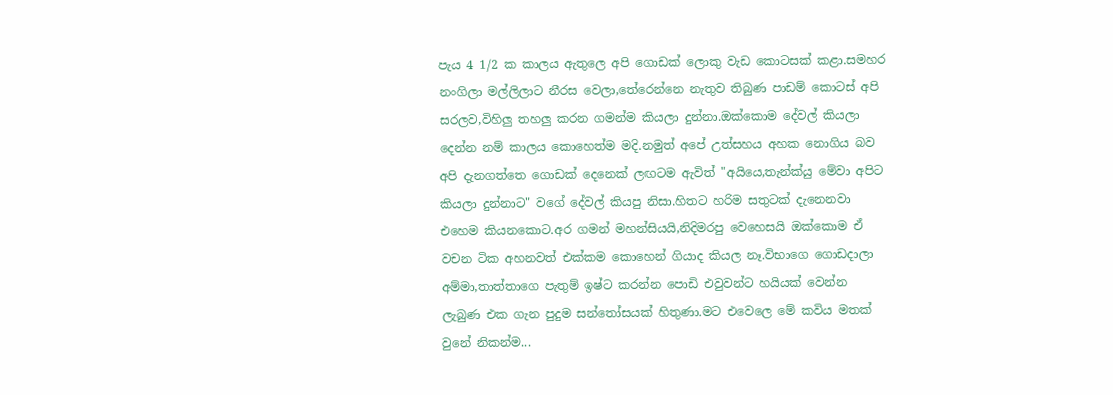පැය 4 1/2 ක කාලය ඇතුලෙ අපි ගොඩක් ලොකු වැඩ කොටසක් කළා.සමහර නංගිලා මල්ලිලාට නීරස වෙලා,තේරෙන්නෙ නැතුව තිබුණ පාඩම් කොටස් අපි සරලව,විහිලු තහලු කරන ගමන්ම කියලා දුන්නා.ඔක්කොම දේවල් කියලා දෙන්න නම් කාලය කොහෙත්ම මදි.නමුත් අපේ උත්සහය අහක නොගිය බව අපි දැනගත්තෙ ගොඩක් දෙනෙක් ලඟටම ඇවිත් "අයියෙ,තැන්ක්යු මේවා අපිට කියලා දුන්නාට" වගේ දේවල් කියපු නිසා.හිතට හරිම සතුටක් දැනෙනවා එහෙම කියනකොට.අර ගමන් මහන්සියයි,නිදිමරපු වෙහෙසයි ඔක්කොම ඒ වචන ටික අහනවත් එක්කම කොහෙන් ගියාද කියල නෑ.විභාගෙ ගොඩදාලා අම්මා,තාත්තාගෙ පැතුම් ඉෂ්ට කරන්න පොඩි එවුවන්ට හයියක් වෙන්න ලැබුණ එක ගැන පුදුම සන්තෝසයක් හිතුණා.මට එවෙලෙ මේ කවිය මතක් වුනේ නිකන්ම...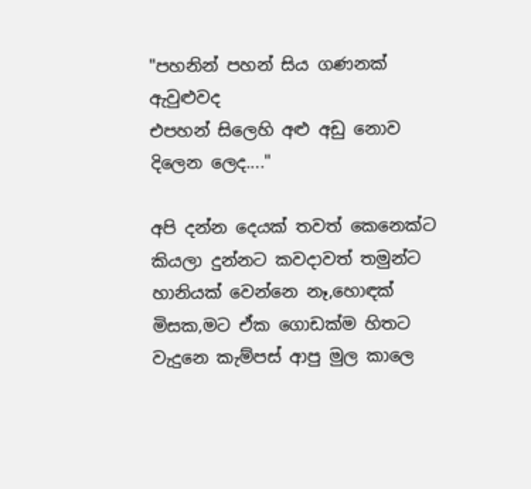"පහනින් පහන් සිය ගණනක් ඇවුළුවද
එපහන් සිලෙහි අළු අඩු නොව දිලෙන ලෙද...."

අපි දන්න දෙයක් තවත් කෙනෙක්ට කියලා දුන්නට කවදාවත් තමුන්ට හානියක් වෙන්නෙ නෑ,හොඳක් මිසක,මට ඒක ගොඩක්ම හිතට වැදුනෙ කැම්පස් ආපු මුල කාලෙ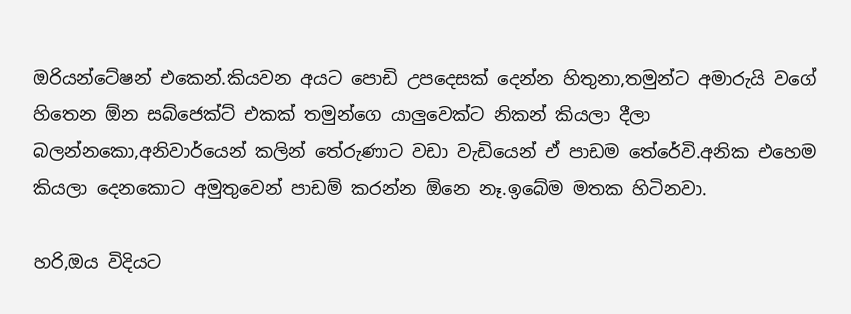ඔරියන්ටේෂන් එකෙන්.කියවන අයට පොඩි උපදෙසක් දෙන්න හිතුනා,තමුන්ට අමාරුයි වගේ හිතෙන ඕන සබ්ජෙක්ට් එකක් තමුන්ගෙ යාලුවෙක්ට නිකන් කියලා දීලා බලන්නකො,අනිවාර්යෙන් කලින් තේරුණාට වඩා වැඩියෙන් ඒ පාඩම තේරේවි.අනික එහෙම කියලා දෙනකොට අමුතුවෙන් පාඩම් කරන්න ඕනෙ නෑ.ඉබේම මතක හිටිනවා.

හරි,ඔය විදියට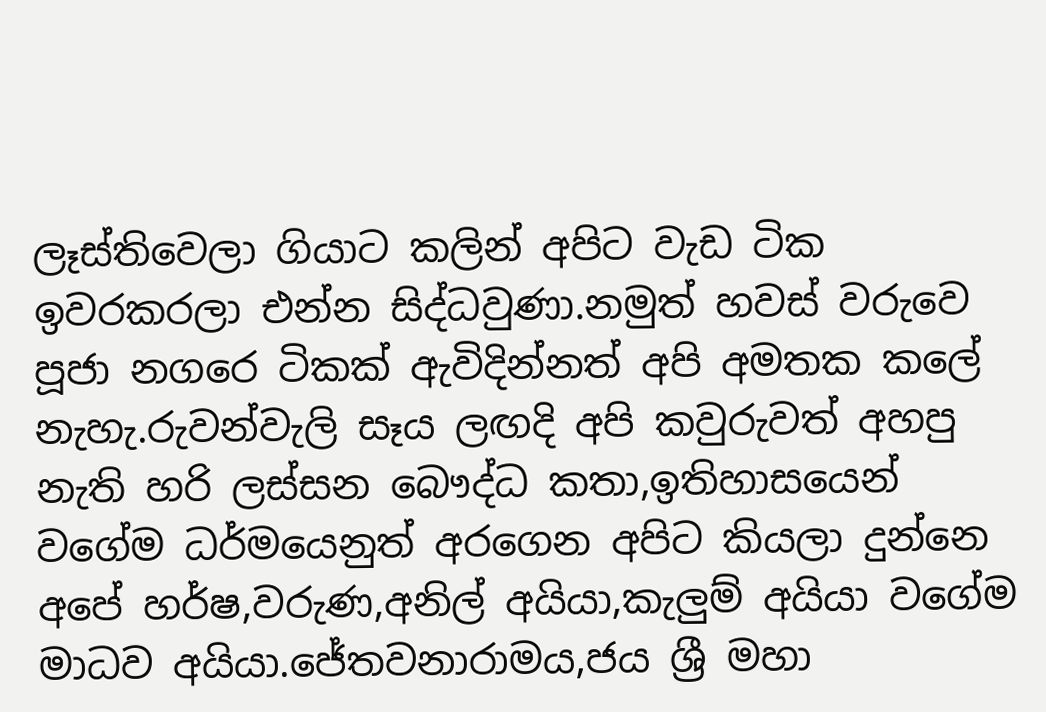ලෑස්තිවෙලා ගියාට කලින් අපිට වැඩ ටික ඉවරකරලා එන්න සිද්ධවුණා.නමුත් හවස් වරුවෙ පූජා නගරෙ ටිකක් ඇවිදින්නත් අපි අමතක කලේ නැහැ.රුවන්වැලි සෑය ලඟදි අපි කවුරුවත් අහපු නැති හරි ලස්සන බෞද්ධ කතා,ඉතිහාසයෙන් වගේම ධර්මයෙනුත් අරගෙන අපිට කියලා දුන්නෙ අපේ හර්ෂ,වරුණ,අනිල් අයියා,කැලුම් අයියා වගේම මාධව අයියා.ජේතවනාරාමය,ජය ශ්‍රී මහා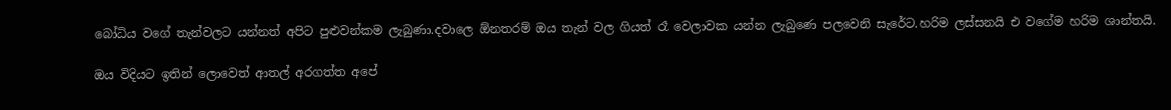බෝධිය වගේ තැන්වලට යන්නත් අපිට පුළුවන්කම ලැබුණා.දවාලෙ ඕනතරම් ඔය තැන් වල ගියත් රෑ වෙලාවක යන්න ලැබුණෙ පලවෙනි සැරේට.හරිම ලස්සනයි එ වගේම හරිම ශාන්තයි.

ඔය විදියට ඉතින් ලොවෙත් ආතල් අරගත්ත අපේ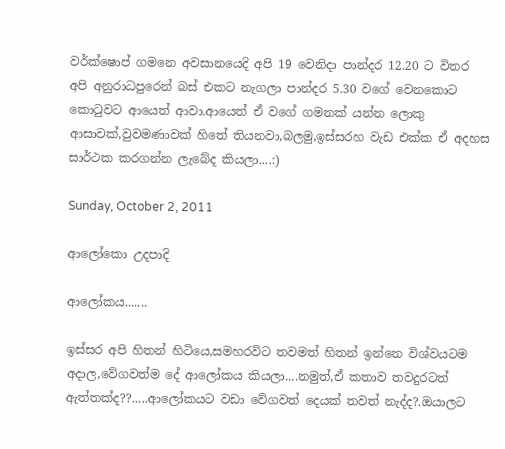වර්ක්ෂොප් ගමනෙ අවසානයෙදි අපි 19 වෙනිදා පාන්දර 12.20 ට විතර අපි අනුරාධපුරෙන් බස් එකට නැගලා පාන්දර 5.30 වගේ වෙනකොට කොටුවට ආයෙත් ආවා.ආයෙත් ඒ වගේ ගමනක් යන්න ලොකු ආසාවක්,වුවමණාවක් හිතේ තියනවා,බලමු,ඉස්සරහ වැඩ එක්ක ඒ අදහස සාර්ථක කරගන්න ලැබේද කියලා....:)

Sunday, October 2, 2011

ආලෝකො උදපාදි

ආලෝකය.......

ඉස්සර අපි හිතන් හිටියෙ,සමහරවිට තවමත් හිතන් ඉන්නෙ විශ්වයටම අදාල,වේගවත්ම දේ ආලෝකය කියලා....නමුත්,ඒ කතාව තවදුරටත් ඇත්තක්ද??.....ආලෝකයට වඩා වේගවත් දෙයක් තවත් නැද්ද?.ඔයාලට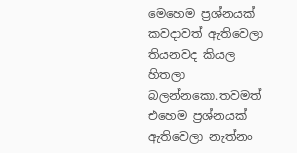මෙහෙම ප්‍රශ්නයක් කවදාවත් ඇතිවෙලා තියනවද කියල හිතලා බලන්නකො.තවමත් එහෙම ප්‍රශ්නයක් ඇතිවෙලා නැත්නං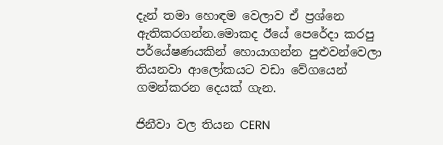දැන් තමා හොඳම වෙලාව ඒ ප්‍රශ්නෙ ඇතිකරගන්න.මොකද ඊයේ පෙරේදා කරපු පර්යේෂණයකින් හොයාගන්න පුළුවන්වෙලා තියනවා ආලෝකයට වඩා වේගයෙන් ගමන්කරන දෙයක් ගැන.

ජිනීවා වල තියන CERN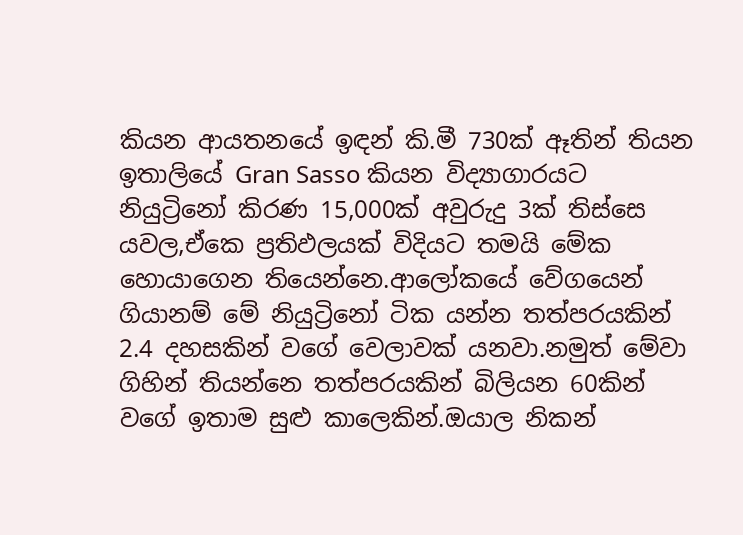කියන ආයතනයේ ඉඳන් කි.මී 730ක් ඈතින් තියන ඉතාලියේ Gran Sasso කියන විද්‍යාගාරයට නියුට්‍රිනෝ කිරණ 15,000ක් අවුරුදු 3ක් තිස්සෙ යවල,ඒකෙ ප්‍රතිඵලයක් විදියට තමයි මේක හොයාගෙන තියෙන්නෙ.ආලෝකයේ වේගයෙන් ගියානම් මේ නියුට්‍රිනෝ ටික යන්න තත්පරයකින් 2.4 දහසකින් වගේ වෙලාවක් යනවා.නමුත් මේවා ගිහින් තියන්නෙ තත්පරයකින් බිලියන 60කින් වගේ ඉතාම සුළු කාලෙකින්.ඔයාල නිකන්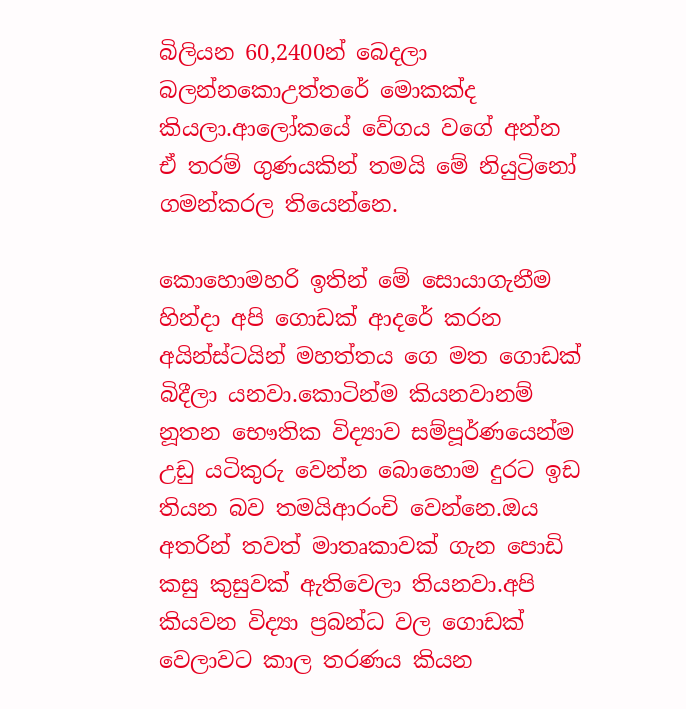බිලියන 60,2400න් බෙදලා බලන්නකොඋත්තරේ මොකක්ද කියලා.ආලෝකයේ වේගය වගේ අන්න ඒ තරම් ගුණයකින් තමයි මේ නියුට්‍රිනෝ ගමන්කරල තියෙන්නෙ.

කොහොමහරි ඉතින් මේ සොයාගැනීම හින්දා අපි ගොඩක් ආදරේ කරන අයින්ස්ටයින් මහත්තය ගෙ මත ගොඩක් බිදීලා යනවා.කොටින්ම කියනවානම් නූතන භෞතික විද්‍යාව සම්පූර්ණයෙන්ම උඩු යටිකුරු වෙන්න බොහොම දුරට ඉඩ තියන බව තමයිආරංචි වෙන්නෙ.ඔය අතරින් තවත් මාතෘකාවක් ගැන පොඩි කසු කුසුවක් ඇතිවෙලා තියනවා.අපි කියවන විද්‍යා ප්‍රබන්ධ වල ගොඩක් වෙලාවට කාල තරණය කියන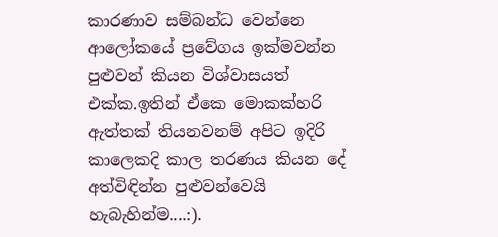කාරණාව සම්බන්ධ වෙන්නෙ ආලෝකයේ ප්‍රවේගය ඉක්මවන්න පුළුවන් කියන විශ්වාසයත් එක්ක.ඉතින් ඒකෙ මොකක්හරි ඇත්තක් තියනවනම් අපිට ඉදිරි කාලෙකදි කාල තරණය කියන දේ අත්විඳින්න පුළුවන්වෙයි හැබැහින්ම....:).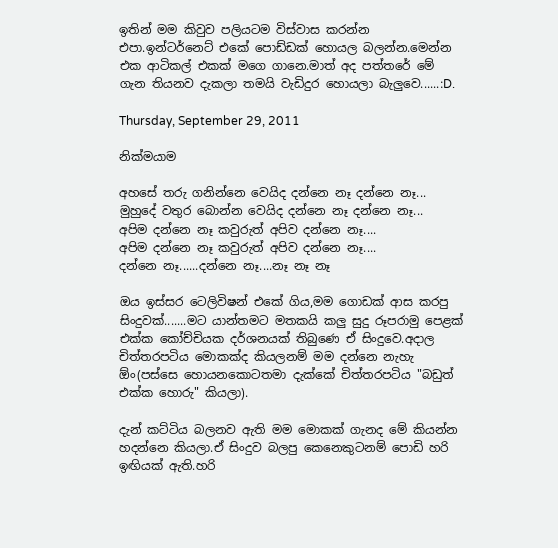ඉතින් මම කිවුව පලියටම විස්වාස කරන්න එපා.ඉන්ටර්නෙට් එකේ පොඩ්ඩක් හොයල බලන්න.මෙන්න එක ආටිකල් එකක් මගෙ ගානෙ.මාත් අද පත්තරේ මේ ගැන තියනව දැකලා තමයි වැඩිදුර හොයලා බැලුවෙ......:D.

Thursday, September 29, 2011

නික්මයාම

අහසේ තරු ගනින්නෙ වෙයිද දන්නෙ නෑ දන්නෙ නෑ...
මුහුදේ වතුර බොන්න වෙයිද දන්නෙ නෑ දන්නෙ නෑ...
අපිම දන්නෙ නෑ කවුරුත් අපිව දන්නෙ නෑ....
අපිම දන්නෙ නෑ කවුරුත් අපිව දන්නෙ නෑ....
දන්නෙ නෑ......දන්නෙ නෑ....නෑ නෑ නෑ

ඔය ඉස්සර ටෙලිවිෂන් එකේ ගිය,මම ගොඩක් ආස කරපු සිංදුවක්.......මට යාන්තමට මතකයි කලු සුදු රූපරාමු පෙළක් එක්ක කෝච්චියක දර්ශනයක් තිබුණෙ ඒ සිංදුවෙ.අදාල චිත්තරපටිය මොකක්ද කියලනම් මම දන්නෙ නැහැ ඕං(පස්සෙ හොයනකොටතමා දැක්කේ චිත්තරපටිය "බඩුත් එක්ක හොරු" කියලා).

දැන් කට්ටිය බලනව ඇති මම මොකක් ගැනද මේ කියන්න හදන්නෙ කියලා.ඒ සිංදුව බලපු කෙනෙකුටනම් පොඩි හරි ඉඟියක් ඇති.හරි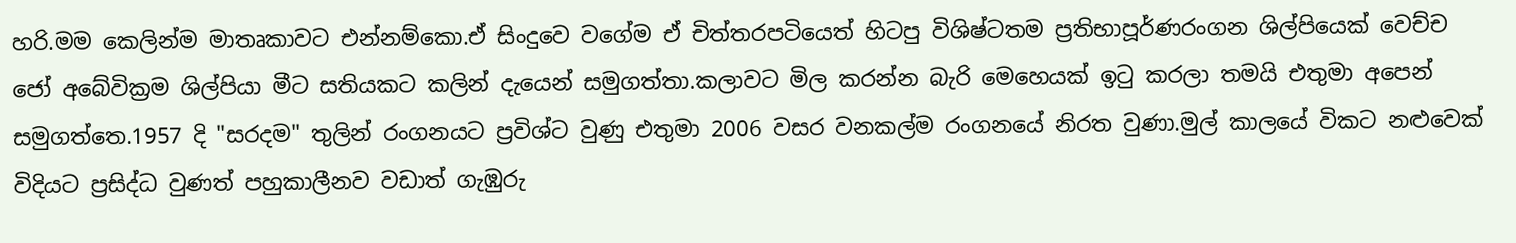හරි.මම කෙලින්ම මාතෘකාවට එන්නම්කො.ඒ සිංදුවෙ වගේම ඒ චිත්තරපටියෙත් හිටපු විශිෂ්ටතම ප්‍රතිභාපූර්ණරංගන ශිල්පියෙක් වෙච්ච ජෝ අබේවික්‍රම ශිල්පියා මීට සතියකට කලින් දැයෙන් සමුගත්තා.කලාවට මිල කරන්න බැරි මෙහෙයක් ඉටු කරලා තමයි එතුමා අපෙන් සමුගත්තෙ.1957 දි "සරදම" තුලින් රංගනයට ප්‍රවිශ්ට වුණු එතුමා 2006 වසර වනකල්ම රංගනයේ නිරත වුණා.මුල් කාලයේ විකට නළුවෙක් විදියට ප්‍රසිද්ධ වුණත් පහුකාලීනව වඩාත් ගැඹුරු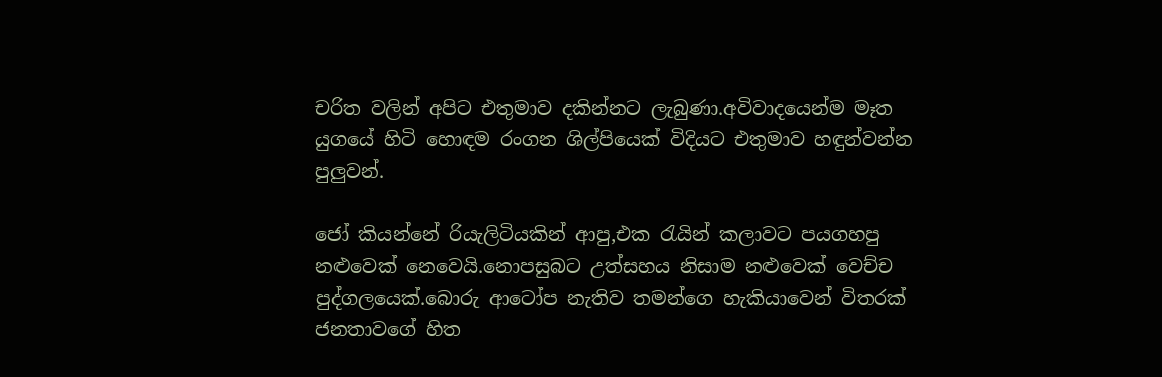චරිත වලින් අපිට එතුමාව දකින්නට ලැබුණා.අවිවාදයෙන්ම මෑත යුගයේ හිටි හොඳම රංගන ශිල්පියෙක් විදියට එතුමාව හඳුන්වන්න පුලුවන්.

ජෝ කියන්නේ රියැලිටියකින් ආපු,එක රැයින් කලාවට පයගහපු නළුවෙක් නෙවෙයි.නොපසුබට උත්සහය නිසාම නළුවෙක් වෙච්ච පුද්ගලයෙක්.බොරු ආටෝප නැතිව තමන්ගෙ හැකියාවෙන් විතරක් ජනතාවගේ හිත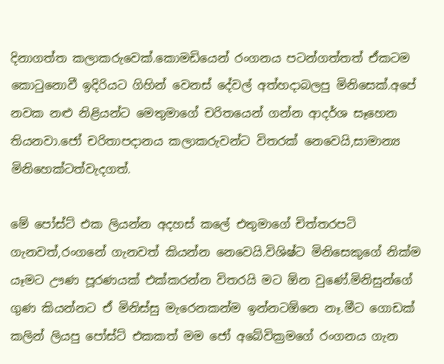දිනාගත්ත කලාකරුවෙක්.කොමඩියෙන් රංගනය පටන්ගත්තත් ඒකටම කොටුනොවී ඉදිරියට ගිහින් වෙනස් දේවල් අත්හදාබලපු මිනිසෙක්.අපේ නවක නළු නිළියන්ට මෙතුමාගේ චරිතයෙන් ගන්න ආදර්ශ සෑහෙන තියනවා.ජෝ චරිතාපදානය කලාකරුවන්ට විතරක් නෙවෙයි,සාමාන්‍ය මිනිහෙක්ටත්වැදගත්.

මේ පෝස්ට් එක ලියන්න අදහස් කලේ එතුමාගේ චිත්තරපටි ගැනවත්,රංගනේ ගැනවත් කියන්න නෙවෙයි.විශිෂ්ට මිනිසෙකුගේ නික්ම යෑමට ඌණ පූරණයක් එක්කරන්න විතරයි මට ඕන වුණේ.මිනිසුන්ගේ ගුණ කියන්නට ඒ මිනිස්සු මැරෙනකන්ම ඉන්නටඕනෙ නෑ.මීට ගොඩක් කලින් ලියපු පෝස්ට් එකකත් මම ජෝ අබේවික්‍රමගේ රංගනය ගැන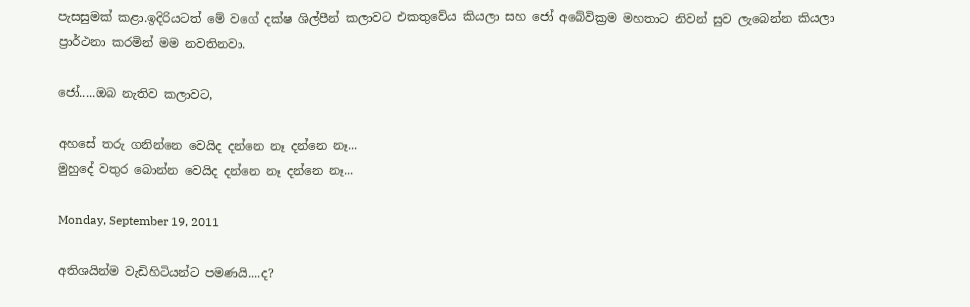පැසසුමක් කළා.ඉදිරියටත් මේ වගේ දක්ෂ ශිල්පීන් කලාවට එකතුවේය කියලා සහ ජෝ අබේවික්‍රම මහතාට නිවන් සුව ලැබෙන්න කියලා ප්‍රාර්ථනා කරමින් මම නවතිනවා.

ජෝ.....ඔබ නැතිව කලාවට,

අහසේ තරු ගනින්නෙ වෙයිද දන්නෙ නෑ දන්නෙ නෑ...
මුහුදේ වතුර බොන්න වෙයිද දන්නෙ නෑ දන්නෙ නෑ...

Monday, September 19, 2011

අතිශයින්ම වැඩිහිටියන්ට පමණයි....ද?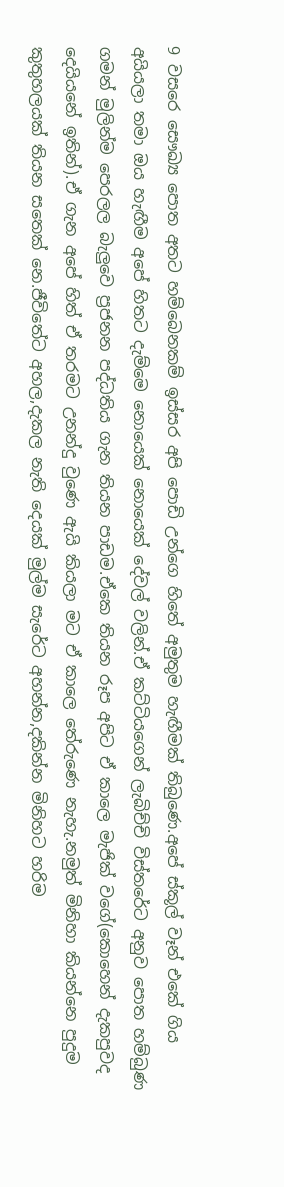9 වසරෙ සෞඛ්‍ය පොත අතට හම්බෙනකම් ඉස්සර අපි පොඩි උන්ගෙ හිතේ අමුතුම හැඟීමක් තිබුණෙ.අපේ ස්කූල් වෑන් එකේ ගිය අයියලා තමා ඔය හැඟීම අපේ හිතට දැම්මෙ නොයෙක් නොයෙක් දේවල් වලින්.ඒ කට්ටියගෙන් ලැබිච්චි විස්තරේට අනුව පොත හම්බුණ ගමන් මුලින්ම පෙරලල බැලුවෙ ප්‍රජනන පද්ධතිය ගැන තියන පාඩම.ඒකෙ තියන රූප අපිට ඒ කාලෙ මැජික් වගේ(කොහෙන් දැකපුවද දෙයියනේ ඉතින්).ඒ ගැන අපේ හිත් ඒ තරමට උනන්දු වුණෙ ඇයි කියලා මට ඒ කාලෙ තේරුණෙ නැහැ.නමුත් මිනිහා කියන්නෙ පුදුම කුතුහලයක් තියන සතෙක් නෙ.ජීවිතේට අහල,දැකල නැති දෙයක් මුල්ම සැරේට අහන්න,දකින්න මිනිහට හරිම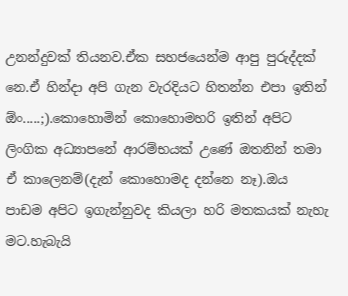උනන්දුවක් තියනව.ඒක සහජයෙන්ම ආපු පුරුද්දක් නෙ.ඒ හින්දා අපි ගැන වැරදියට හිතන්න එපා ඉතින් ඕං.....;).කොහොමින් කොහොමහරි ඉතින් අපිට ලිංගික අධ්‍යාපනේ ආරම්භයක් උණේ ඔතනින් තමා ඒ කාලෙනම්(දැන් කොහොමද දන්නෙ නෑ).ඔය පාඩම අපිට ඉගැන්නුවද කියලා හරි මතකයක් නැහැ මට.හැබැයි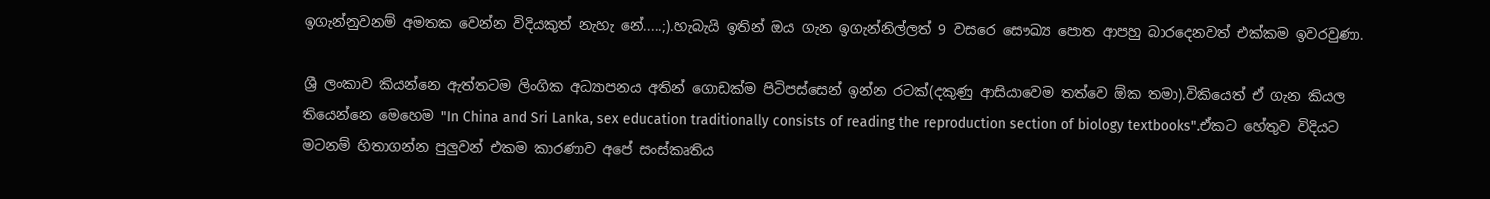ඉගැන්නුවනම් අමතක වෙන්න විදියකුත් නැහැ නේ.....;).හැබැයි ඉතින් ඔය ගැන ඉගැන්නිල්ලත් 9 වසරෙ සෞඛ්‍ය පොත ආපහු බාරදෙනවත් එක්කම ඉවරවුණා.

ශ්‍රී ලංකාව කියන්නෙ ඇත්තටම ලිංගික අධ්‍යාපනය අතින් ගොඩක්ම පිටිපස්සෙන් ඉන්න රටක්(දකුණු ආසියාවෙම තත්වෙ ඕක තමා).විකියෙත් ඒ ගැන කියල තියෙන්නෙ මෙහෙම "In China and Sri Lanka, sex education traditionally consists of reading the reproduction section of biology textbooks".ඒකට හේතුව විදියට මටනම් හිතාගන්න පුලුවන් එකම කාරණාව අපේ සංස්කෘතිය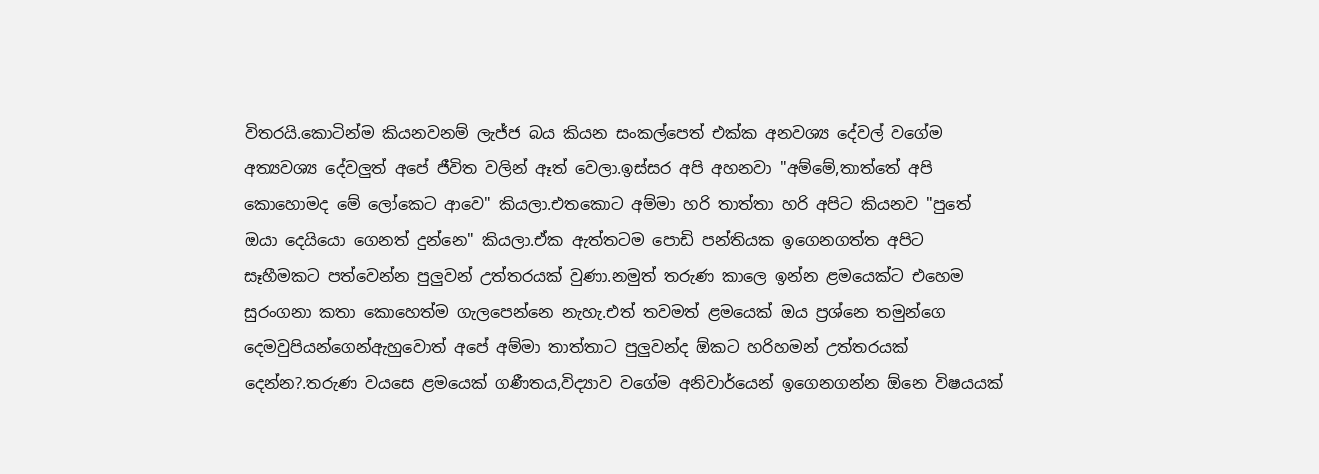විතරයි.කොටින්ම කියනවනම් ලැජ්ජ බය කියන සංකල්පෙත් එක්ක අනවශ්‍ය දේවල් වගේම අත්‍යවශ්‍ය දේවලුත් අපේ ජීවිත වලින් ඈත් වෙලා.ඉස්සර අපි අහනවා "අම්මේ,තාත්තේ අපි කොහොමද මේ ලෝකෙට ආවෙ" කියලා.එතකොට අම්මා හරි තාත්තා හරි අපිට කියනව "පුතේ ඔයා දෙයියො ගෙනත් දුන්නෙ" කියලා.ඒක ඇත්තටම පොඩි පන්තියක ඉගෙනගත්ත අපිට සෑහීමකට පත්වෙන්න පුලුවන් උත්තරයක් වුණා.නමුත් තරුණ කාලෙ ඉන්න ළමයෙක්ට එහෙම සුරංගනා කතා කොහෙත්ම ගැලපෙන්නෙ නැහැ.එත් තවමත් ළමයෙක් ඔය ප්‍රශ්නෙ තමුන්ගෙ දෙමවුපියන්ගෙන්ඇහුවොත් අපේ අම්මා තාත්තාට පුලුවන්ද ඕකට හරිහමන් උත්තරයක් දෙන්න?.තරුණ වයසෙ ළමයෙක් ගණීතය,විද්‍යාව වගේම අනිවාර්යෙන් ඉගෙනගන්න ඕනෙ විෂයයක්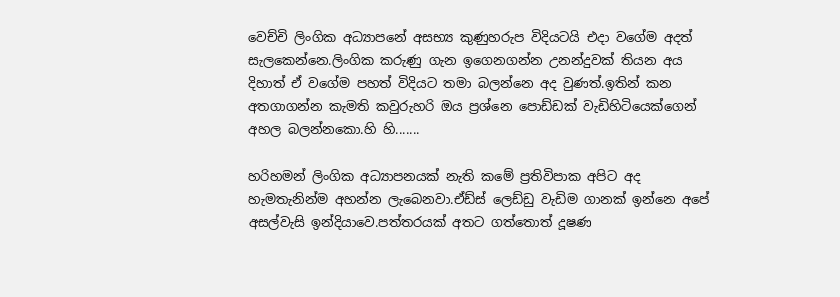වෙච්චි ලිංගික අධ්‍යාපනේ අසභ්‍ය කුණුහරුප විදියටයි එදා වගේම අදත් සැලකෙන්නෙ.ලිංගික කරුණු ගැන ඉගෙනගන්න උනන්දුවක් තියන අය දිහාත් ඒ වගේම පහත් විදියට තමා බලන්නෙ අද වුණත්.ඉතින් කන අතගාගන්න කැමති කවුරුහරි ඔය ප්‍රශ්නෙ පොඩ්ඩක් වැඩිහිටියෙක්ගෙන් අහල බලන්නකො.හි හි.......

හරිහමන් ලිංගික අධ්‍යාපනයක් නැති කමේ ප්‍රතිවිපාක අපිට අද හැමතැනින්ම අහන්න ලැබෙනවා.ඒඩ්ස් ලෙඩ්ඩු වැඩිම ගානක් ඉන්නෙ අපේ අසල්වැසි ඉන්දියාවෙ.පත්තරයක් අතට ගත්තොත් දූෂණ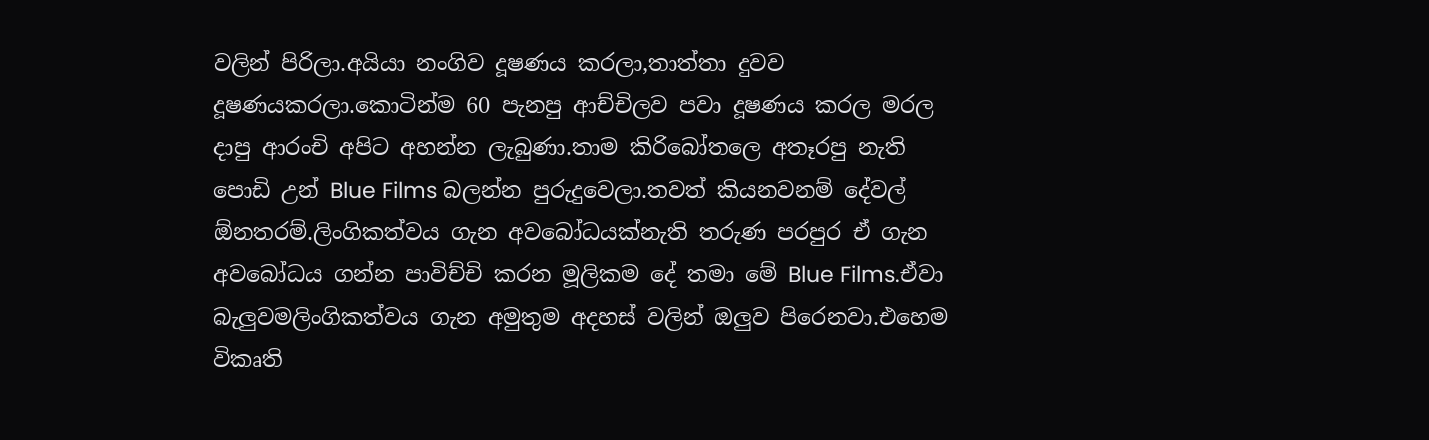වලින් පිරිලා.අයියා නංගිව දූෂණය කරලා,තාත්තා දුවව දූෂණයකරලා.කොටින්ම 60 පැනපු ආච්චිලව පවා දූෂණය කරල මරල දාපු ආරංචි අපිට අහන්න ලැබුණා.තාම කිරිබෝතලෙ අතෑරපු නැති පොඩි උන් Blue Films බලන්න පුරුදුවෙලා.තවත් කියනවනම් දේවල් ඕනතරම්.ලිංගිකත්වය ගැන අවබෝධයක්නැති තරුණ පරපුර ඒ ගැන අවබෝධය ගන්න පාවිච්චි කරන මූලිකම දේ තමා මේ Blue Films.ඒවා බැලුවමලිංගිකත්වය ගැන අමුතුම අදහස් වලින් ඔලුව පිරෙනවා.එහෙම විකෘති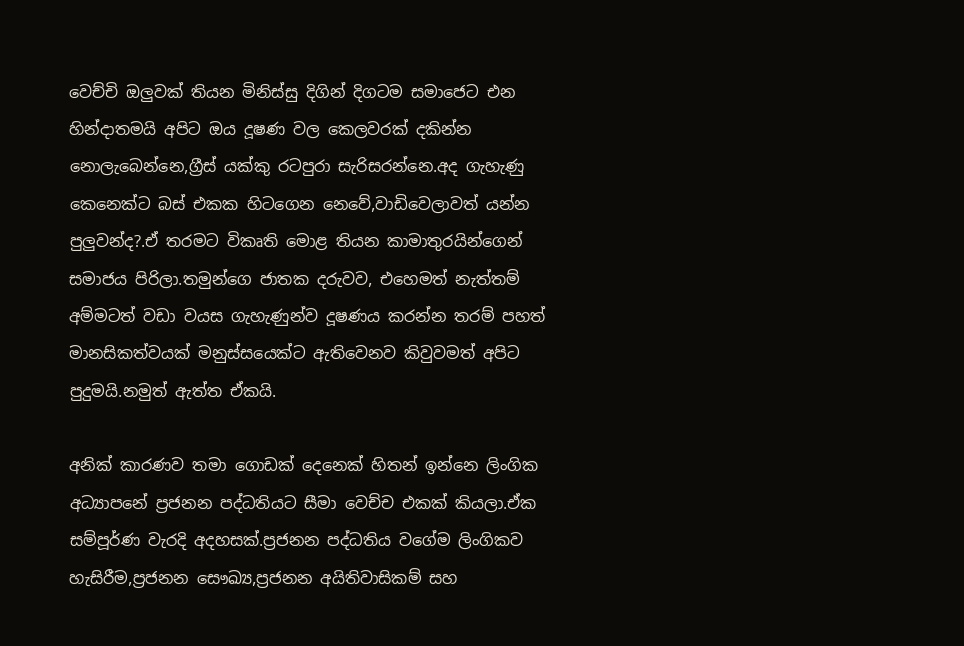වෙච්චි ඔලුවක් තියන මිනිස්සු දිගින් දිගටම සමාජෙට එන හින්දාතමයි අපිට ඔය දූෂණ වල කෙලවරක් දකින්න නොලැබෙන්නෙ,ග්‍රීස් යක්කු රටපුරා සැරිසරන්නෙ.අද ගැහැණු කෙනෙක්ට බස් එකක හිටගෙන නෙවේ,වාඩිවෙලාවත් යන්න පුලුවන්ද?.ඒ තරමට විකෘති මොළ තියන කාමාතුරයින්ගෙන් සමාජය පිරිලා.තමුන්ගෙ ජාතක දරුවව, එහෙමත් නැත්තම් අම්මටත් වඩා වයස ගැහැණුන්ව දූෂණය කරන්න තරම් පහත් මානසිකත්වයක් මනුස්සයෙක්ට ඇතිවෙනව කිවුවමත් අපිට පුදුමයි.නමුත් ඇත්ත ඒකයි.

අනික් කාරණව තමා ගොඩක් දෙනෙක් හිතන් ඉන්නෙ ලිංගික අධ්‍යාපනේ ප්‍රජනන පද්ධතියට සීමා වෙච්ච එකක් කියලා.ඒක සම්පූර්ණ වැරදි අදහසක්.ප්‍රජනන පද්ධතිය වගේම ලිංගිකව හැසිරීම,ප්‍රජනන සෞඛ්‍ය,ප්‍රජනන අයිතිවාසිකම් සහ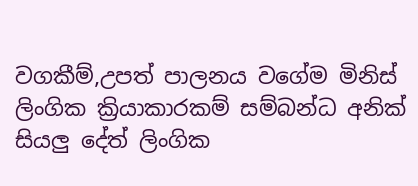වගකීම්,උපත් පාලනය වගේම මිනිස් ලිංගික ක්‍රියාකාරකම් සම්බන්ධ අනික් සියලු දේත් ලිංගික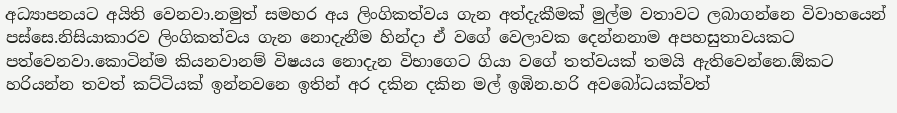අධ්‍යාපනයට අයිති වෙනවා.නමුත් සමහර අය ලිංගිකත්වය ගැන අත්දැකීමක් මුල්ම වතාවට ලබාගන්නෙ විවාහයෙන් පස්සෙ.නිසියාකාරව ලිංගිකත්වය ගැන නොදැනීම හින්දා ඒ වගේ වෙලාවක දෙන්නනාම අපහසුතාවයකට පත්වෙනවා.කොටින්ම කියනවානම් විෂයය නොදැන විභාගෙට ගියා වගේ තත්වයක් තමයි ඇතිවෙන්නෙ.ඕකට හරියන්න තවත් කට්ටියක් ඉන්නවනෙ ඉතින් අර දකින දකින මල් ඉඹින.හරි අවබෝධයක්වත්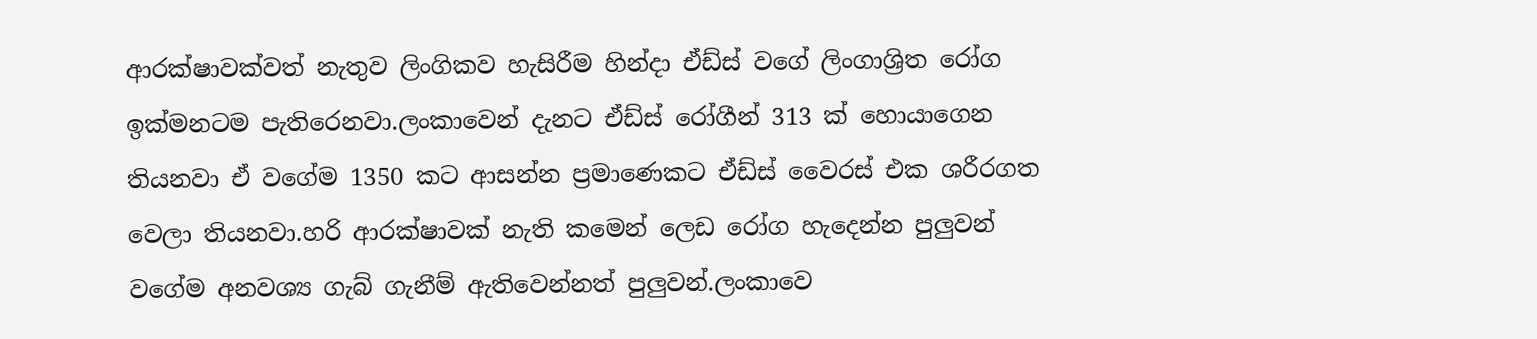ආරක්ෂාවක්වත් නැතුව ලිංගිකව හැසිරීම හින්දා ඒඩ්ස් වගේ ලිංගාශ්‍රිත රෝග ඉක්මනටම පැතිරෙනවා.ලංකාවෙන් දැනට ඒඩ්ස් රෝගීන් 313 ක් හොයාගෙන තියනවා ඒ වගේම 1350 කට ආසන්න ප්‍රමාණෙකට ඒඩ්ස් වෛරස් එක ශරීරගත වෙලා තියනවා.හරි ආරක්ෂාවක් නැති කමෙන් ලෙඩ රෝග හැදෙන්න පුලුවන් වගේම අනවශ්‍ය ගැබ් ගැනීම් ඇතිවෙන්නත් පුලුවන්.ලංකාවෙ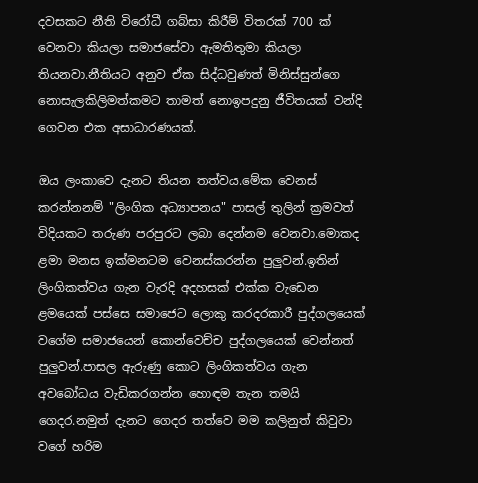දවසකට නීති විරෝධී ගබ්සා කිරීම් විතරක් 700 ක් වෙනවා කියලා සමාජසේවා ඇමතිතුමා කියලා තියනවා.නීතියට අනුව ඒක සිද්ධවුණත් මිනිස්සුන්ගෙ නොසැලකිලිමත්කමට තාමත් නොඉපදුනු ජීවිතයක් වන්දි ගෙවන එක අසාධාරණයක්.

ඔය ලංකාවෙ දැනට තියන තත්වය.මේක වෙනස් කරන්නනම් "ලිංගික අධ්‍යාපනය" පාසල් තුලින් ක්‍රමවත් විදියකට තරුණ පරපුරට ලබා දෙන්නම වෙනවා.මොකද ළමා මනස ඉක්මනටම වෙනස්කරන්න පුලුවන්.ඉතින් ලිංගිකත්වය ගැන වැරදි අදහසක් එක්ක වැඩෙන ළමයෙක් පස්සෙ සමාජෙට ලොකු කරදරකාරී පුද්ගලයෙක් වගේම සමාජයෙන් කොන්වෙච්ච පුද්ගලයෙක් වෙන්නත් පුලුවන්.පාසල ඇරුණු කොට ලිංගිකත්වය ගැන අවබෝධය වැඩිකරගන්න හොඳම තැන තමයි ගෙදර.නමුත් දැනට ගෙදර තත්වෙ මම කලිනුත් කිවුවා වගේ හරිම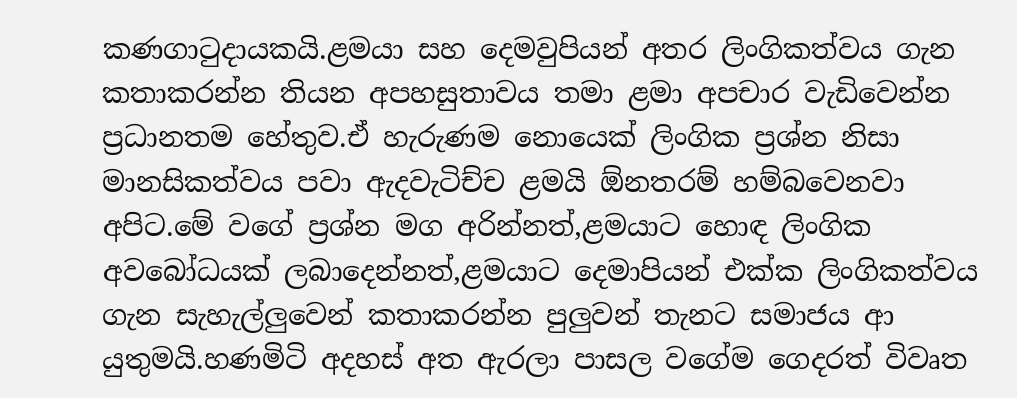කණගාටුදායකයි.ළමයා සහ දෙමවුපියන් අතර ලිංගිකත්වය ගැන කතාකරන්න තියන අපහසුතාවය තමා ළමා අපචාර වැඩිවෙන්න ප්‍රධානතම හේතුව.ඒ හැරුණම නොයෙක් ලිංගික ප්‍රශ්න නිසා මානසිකත්වය පවා ඇදවැටිච්ච ළමයි ඕනතරම් හම්බවෙනවා අපිට.මේ වගේ ප්‍රශ්න මග අරින්නත්,ළමයාට හොඳ ලිංගික අවබෝධයක් ලබාදෙන්නත්,ළමයාට දෙමාපියන් එක්ක ලිංගිකත්වය ගැන සැහැල්ලුවෙන් කතාකරන්න පුලුවන් තැනට සමාජය ආ යුතුමයි.හණමිටි අදහස් අත ඇරලා පාසල වගේම ගෙදරත් විවෘත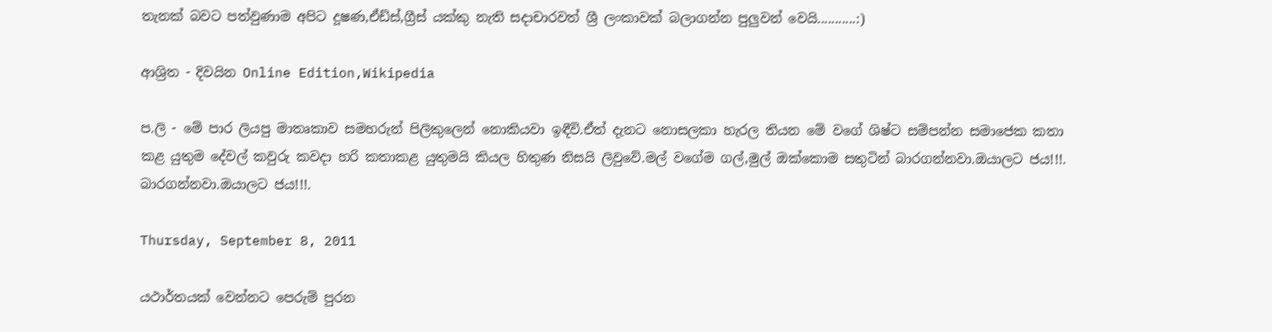තැනක් බවට පත්වුණාම අපිට දූෂණ,ඒඩ්ස්,ග්‍රීස් යක්කු නැති සදාචාරවත් ශ්‍රී ලංකාවක් බලාගන්න පුලුවන් වෙයි...........:)

ආශ්‍රිත - දිවයින Online Edition,Wikipedia

ප.ලි - මේ පාර ලියපු මාතෘකාව සමහරුන් පිලිකුලෙන් නොකියවා ඉඳීවි.ඒත් දැනට නොසලකා හැරල තියන මේ වගේ ශිෂ්ට සම්පන්න සමාජෙක කතා කළ යුතුම දේවල් කවුරු කවදා හරි කතාකළ යුතුමයි කියල හිතුණ නිසයි ලිවුවේ.මල් වගේම ගල්,මුල් ඔක්කොම සතුටින් බාරගන්නවා.ඔයාලට ජය!!!.
බාරගන්නවා.ඔයාලට ජය!!!.

Thursday, September 8, 2011

යථාර්තයක් වෙන්නට පෙරුම් පුරන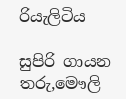රියැලිටිය

සුපිරි ගායන තරු,මෞලි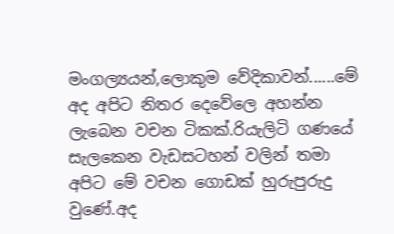මංගල්‍යයන්,ලොකුම වේදිකාවන්......මේ අද අපිට නිතර දෙවේලෙ අහන්න ලැබෙන වචන ටිකක්.රියැලිටි ගණයේ සැලකෙන වැඩසටහන් වලින් තමා අපිට මේ වචන ගොඩක් හුරුපුරුදු වුණේ.අද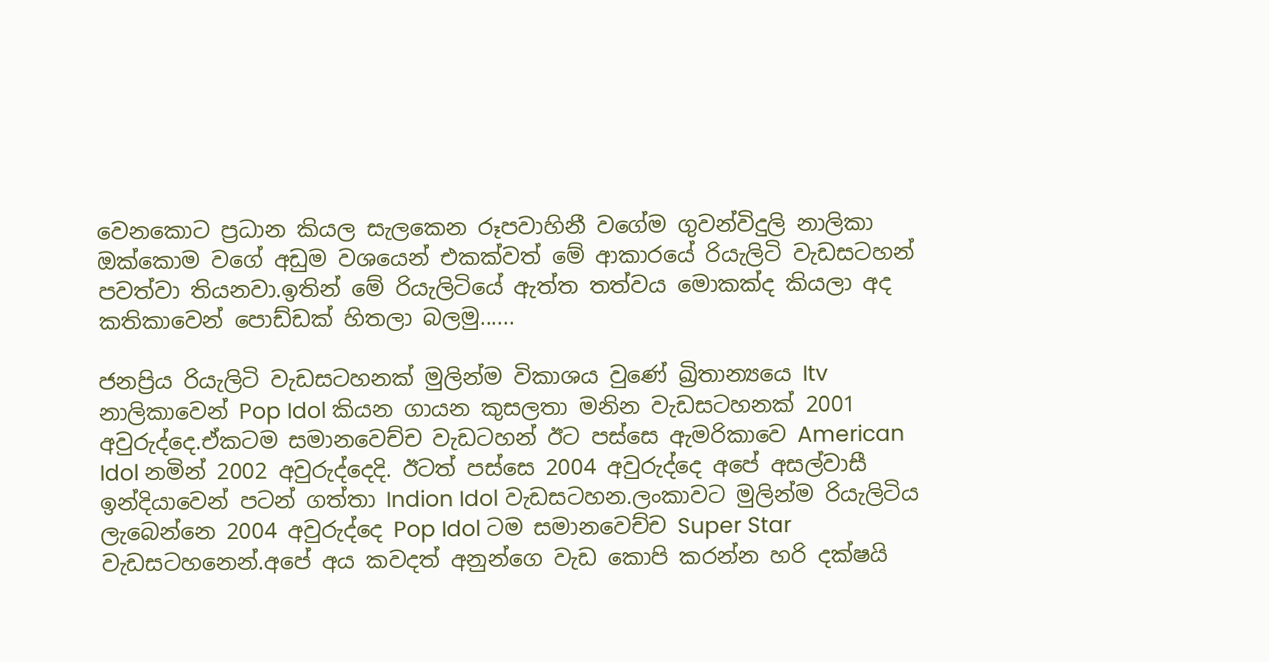වෙනකොට ප්‍රධාන කියල සැලකෙන රූපවාහිනී වගේම ගුවන්විදුලි නාලිකා ඔක්කොම වගේ අඩුම වශයෙන් එකක්වත් මේ ආකාරයේ රියැලිටි වැඩසටහන් පවත්වා තියනවා.ඉතින් මේ රියැලිටියේ ඇත්ත තත්වය මොකක්ද කියලා අද කතිකාවෙන් පොඩ්ඩක් හිතලා බලමු......

ජනප්‍රිය රියැලිටි වැඩසටහනක් මුලින්ම විකාශය වුණේ ඛ්‍රිතාන්‍යයෙ Itv නාලිකාවෙන් Pop Idol කියන ගායන කුසලතා මනින වැඩසටහනක් 2001 අවුරුද්දෙ.ඒකටම සමානවෙච්ච වැඩටහන් ඊට පස්සෙ ඇමරිකාවෙ American Idol නමින් 2002 අවුරුද්දෙදි. ඊටත් පස්සෙ 2004 අවුරුද්දෙ අපේ අසල්වාසී ඉන්දියාවෙන් පටන් ගත්තා Indion Idol වැඩසටහන.ලංකාවට මුලින්ම රියැලිටිය ලැබෙන්නෙ 2004 අවුරුද්දෙ Pop Idol ටම සමානවෙච්ච Super Star වැඩසටහනෙන්.අපේ අය කවදත් අනුන්ගෙ වැඩ කොපි කරන්න හරි දක්ෂයි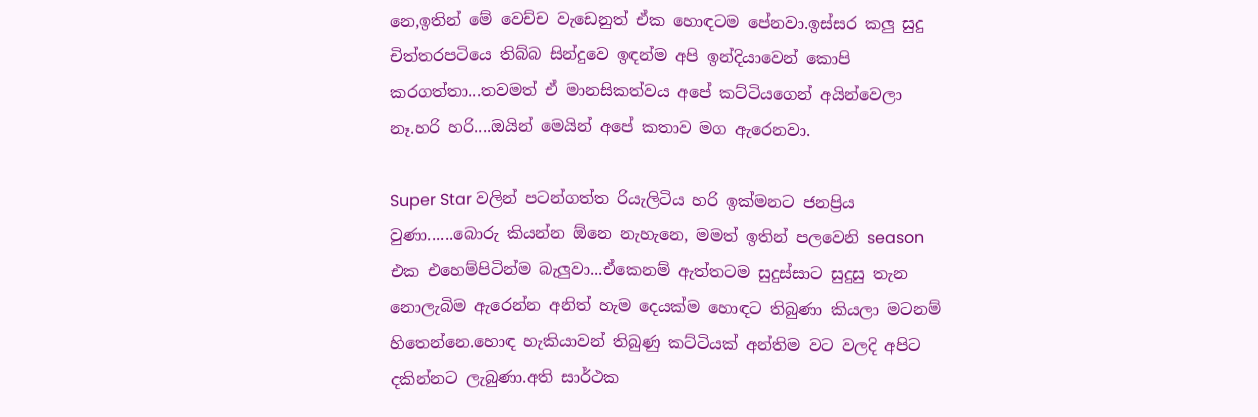නෙ,ඉතින් මේ වෙච්ච වැඩෙනුත් ඒක හොඳටම පේනවා.ඉස්සර කලු සුදු චිත්තරපටියෙ තිබ්බ සින්දුවෙ ඉඳන්ම අපි ඉන්දියාවෙන් කොපි කරගත්තා...තවමත් ඒ මානසිකත්වය අපේ කට්ටියගෙන් අයින්වෙලා නෑ.හරි හරි....ඔයින් මෙයින් අපේ කතාව මග ඇරෙනවා.

Super Star වලින් පටන්ගත්ත රියැලිටිය හරි ඉක්මනට ජනප්‍රිය වුණා......බොරු කියන්න ඕනෙ නැහැනෙ, මමත් ඉතින් පලවෙනි season එක එහෙම්පිටින්ම බැලුවා...ඒකෙනම් ඇත්තටම සුදුස්සාට සුදුසු තැන නොලැබිම ඇරෙන්න අනිත් හැම දෙයක්ම හොඳට තිබුණා කියලා මටනම් හිතෙන්නෙ.හොඳ හැකියාවන් තිබුණු කට්ටියක් අන්තිම වට වලදි අපිට දකින්නට ලැබුණා.අති සාර්ථක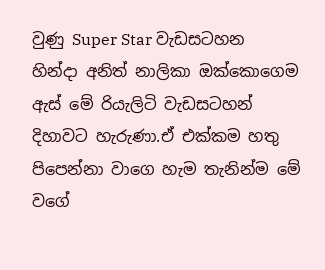වුණු Super Star වැඩසටහන හින්දා අනිත් නාලිකා ඔක්කොගෙම ඇස් මේ රියැලිටි වැඩසටහන් දිහාවට හැරුණා.ඒ එක්කම හතු පිපෙන්නා වාගෙ හැම තැනින්ම මේ වගේ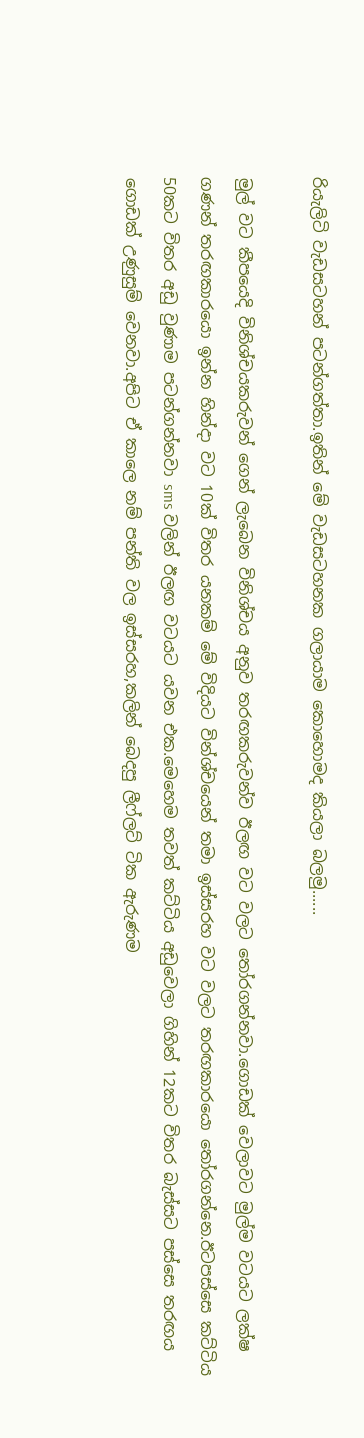රියැලිටි වැඩසටහන් පටන්ගත්තා.ඉතින් මේ වැඩසටහනක ගලායාම කොහොමද කියලා බලමු......

මුල් වට කීපයෙදි විනිශ්චයකරුවන් ගෙන් ලැබෙන විනිශ්චය අනුව තරඟකරුවන්ව ඊලඟ වට වලට තෝරගන්නවා.ගොඩක් වෙලාවට මුල්ම වටයට ලක්ෂ ගණන් තරඟකාරයො ඉන්න හින්දා වට 10ක් විතර යනකම් මේ විදියට වින්ශ්චයෙන් තමා ඉස්සරහ වට වලට තරඟකාරයො තෝරගන්නෙ.ඊටපස්සෙ කට්ටිය 50කට විතර අඩු වුණාම පටන්ගන්නවා sms වලින් ඊලඟ වටයට යවන එක.මෙහෙම තවත් කට්ටිය අඩුවෙලා ගිහින් 12කට විතර බැස්සට පස්සෙ තරඟය ගොඩක් උණුසුම් වෙනවා.අපිට ඒ කාලෙ නම් පන්ති වල ඉස්සරහ,කලින් බෙදපු ලීෆ්ලට් ටික ඇරුණම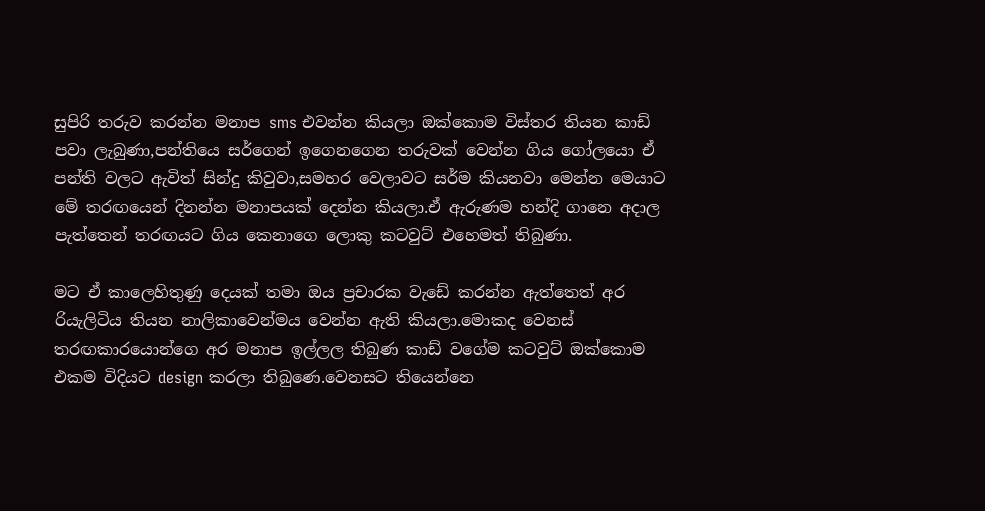සුපිරි තරුව කරන්න මනාප sms එවන්න කියලා ඔක්කොම විස්තර තියන කාඩ් පවා ලැබුණා,පන්තියෙ සර්ගෙන් ඉගෙනගෙන තරුවක් වෙන්න ගිය ගෝලයො ඒ පන්ති වලට ඇවිත් සින්දු කිවුවා,සමහර වෙලාවට සර්ම කියනවා මෙන්න මෙයාට මේ තරඟයෙන් දිනන්න මනාපයක් දෙන්න කියලා.ඒ ඇරුණම හන්දි ගානෙ අදාල පැත්තෙන් තරඟයට ගිය කෙනාගෙ ලොකු කටවුට් එහෙමත් තිබුණා.

මට ඒ කාලෙහිතුණු දෙයක් තමා ඔය ප්‍රචාරක වැඩේ කරන්න ඇත්තෙත් අර රියැලිටිය තියන නාලිකාවෙන්මය වෙන්න ඇති කියලා.මොකද වෙනස් තරඟකාරයොන්ගෙ අර මනාප ඉල්ලල තිබුණ කාඩ් වගේම කටවුට් ඔක්කොම එකම විදියට design කරලා තිබුණෙ.වෙනසට තියෙන්නෙ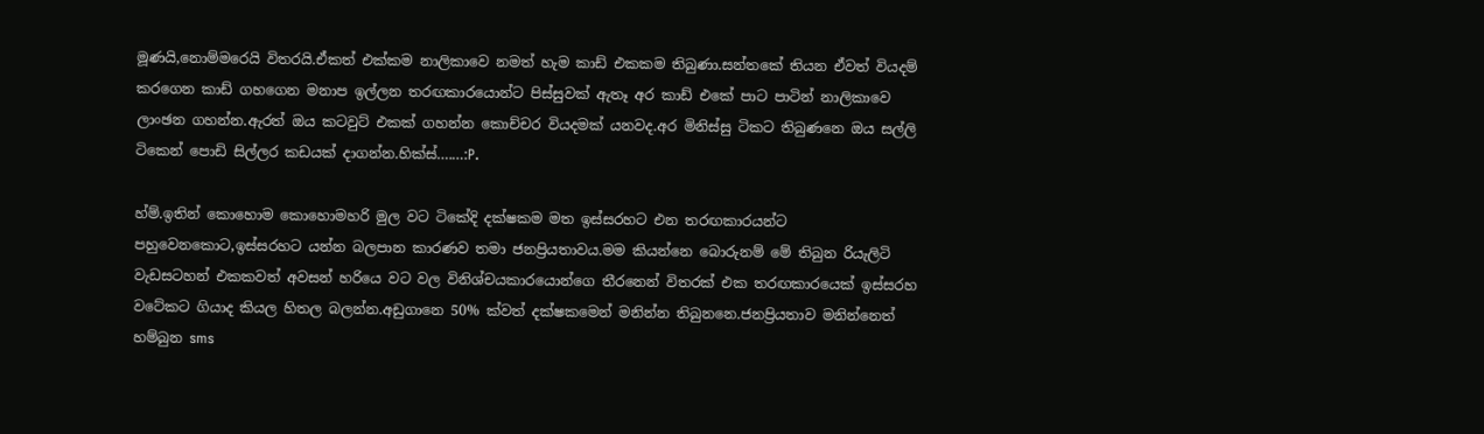මූණයි,නොම්මරෙයි විතරයි.ඒකත් එක්කම නාලිකාවෙ නමත් හැම කාඩ් එකකම තිබුණා.සන්තකේ තියන ඒවත් වියදම් කරගෙන කාඩ් ගහගෙන මනාප ඉල්ලන තරඟකාරයොන්ට පිස්සුවක් ඇතෑ අර කාඩ් එකේ පාට පාටින් නාලිකාවෙ ලාංඡන ගහන්න.ඇරත් ඔය කටවුට් එකක් ගහන්න කොච්චර වියදමක් යනවද.අර මිනිස්සු ටිකට තිබුණනෙ ඔය සල්ලි ටිකෙන් පොඩි සිල්ලර කඩයක් දාගන්න.හික්ස්.......:P.

හ්ම්.ඉතින් කොහොම කොහොමහරි මුල වට ටිකේදි දක්ෂකම මත ඉස්සරහට එන තරඟකාරයන්ට පහුවෙනකොට,ඉස්සරහට යන්න බලපාන කාරණව තමා ජනප්‍රියතාවය.මම කියන්නෙ බොරුනම් මේ තිබුන රියැලිටි වැඩසටහන් එකකවත් අවසන් හරියෙ වට වල විනිශ්චයකාරයොන්ගෙ තීරනෙන් විතරක් එක තරඟකාරයෙක් ඉස්සරහ වටේකට ගියාද කියල හිතල බලන්න.අඩුගානෙ 50% ක්වත් දක්ෂකමෙන් මනින්න තිබුනනෙ.ජනප්‍රියතාව මනින්නෙත් හම්බුන sms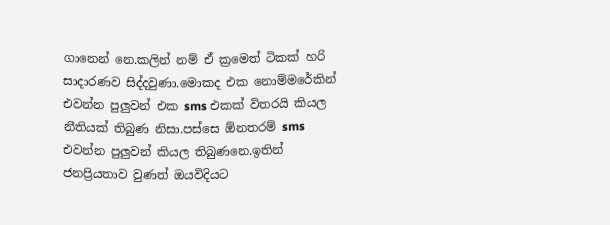ගානෙන් නෙ.කලින් නම් ඒ ක්‍රමෙත් ටිකක් හරි සාදාරණව සිද්දවුණා.මොකද එක නොම්මරේකින් එවන්න පුලුවන් එක sms එකක් විතරයි කියල නීතියක් තිබුණ නිසා.පස්සෙ ඕනතරම් sms එවන්න පුලුවන් කියල තිබුණනෙ.ඉතින් ජනප්‍රියතාව වුණත් ඔයවිදියට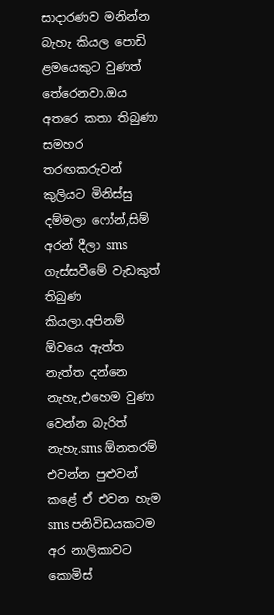සාදාරණව මනින්න බැහැ කියල පොඩි ළමයෙකුට වුණත් තේරෙනවා.ඔය අතරෙ කතා තිබුණා සමහර තරඟකරුවන් කුලියට මිනිස්සු දම්මලා ෆෝන්,සිම් අරන් දීලා sms ගැස්සවීමේ වැඩකුත් තිබුණ කියලා.අපිනම් ඕවයෙ ඇත්ත නැත්ත දන්නෙ නැහැ,එහෙම වුණා වෙන්න බැරිත් නැහැ.sms ඕනතරම් එවන්න පුළුවන් කළේ ඒ එවන හැම sms පනිවිඩයකටම අර නාලිකාවට කොමිස්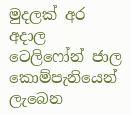මුදලක් අර අදාල ටෙලිෆෝන් ජාල කොම්පැනියෙන් ලැබෙන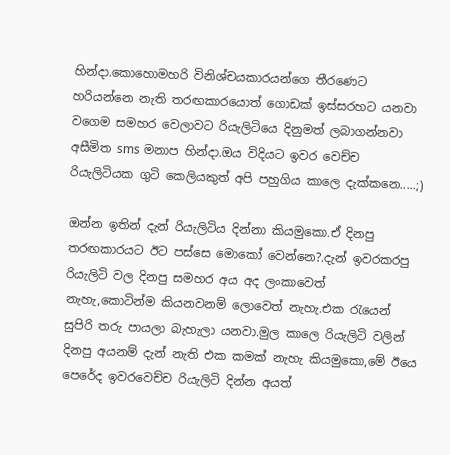හින්දා.කොහොමහරි විනිශ්චයකාරයන්ගෙ තීරණෙට හරියන්නෙ නැති තරඟකාරයොත් ගොඩක් ඉස්සරහට යනවා වගෙම සමහර වෙලාවට රියැලිටියෙ දිනුමත් ලබාගන්නවා අසීමිත sms මනාප හින්දා.ඔය විදියට ඉවර වෙච්ච රියැලිටියක ගුටි කෙලියකුත් අපි පහුගිය කාලෙ දැක්කනෙ.....;)

ඔන්න ඉතින් දැන් රියැලිටිය දින්නා කියමුකො.ඒ දිනපු තරඟකාරයට ඊට පස්සෙ මොකෝ වෙන්නෙ?.දැන් ඉවරකරපු රියැලිටි වල දිනපු සමහර අය අද ලංකාවෙත් නැහැ,කොටින්ම කියනවනම් ලොවෙත් නැහැ.එක රැයෙන් සුපිරි තරු පායලා බැහැලා යනවා.මුල කාලෙ රියැලිටි වලින් දිනපු අයනම් දැන් නැති එක කමක් නැහැ කියමුකො,මේ ඊයෙ පෙරේද ඉවරවෙච්ච රියැලිටි දින්න අයත්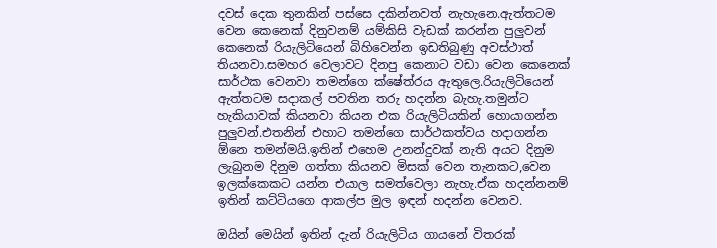දවස් දෙක තුනකින් පස්සෙ දකින්නවත් නැහැනෙ.ඇත්තටම වෙන කෙනෙක් දිනුවනම් යම්කිසි වැඩක් කරන්න පුලුවන් කෙනෙක් රියැලිටියෙන් බිහිවෙන්න ඉඩතිබුණු අවස්ථාත් තියනවා.සමහර වෙලාවට දිනපු කෙනාට වඩා වෙන කෙනෙක් සාර්ථක වෙනවා තමන්ගෙ ක්ෂේත්රය ඇතුලෙ.රියැලිටියෙන් ඇත්තටම සදාකල් පවතින තරු හදන්න බැහැ.තමුන්ට හැකියාවක් කියනවා කියන එක රියැලිටියකින් හොයාගන්න පුලුවන්.එතනින් එහාට තමන්ගෙ සාර්ථකත්වය හදාගන්න ඕනෙ තමන්මයි.ඉතින් එහෙම උනන්දුවක් නැති අයට දිනුම ලැබුනම දිනුම ගත්තා කියනව මිසක් වෙන තැනකට,වෙන ඉලක්කෙකට යන්න එයාල සමත්වෙලා නැහැ.ඒක හදන්නනම් ඉතින් කට්ටියගෙ ආකල්ප මුල ඉඳන් හදන්න වෙනව.

ඔයින් මෙයින් ඉතින් දැන් රියැලිටිය ගායනේ විතරක්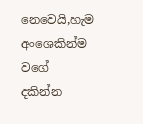නෙවෙයි,හැම අංශෙකින්ම වගේ දකින්න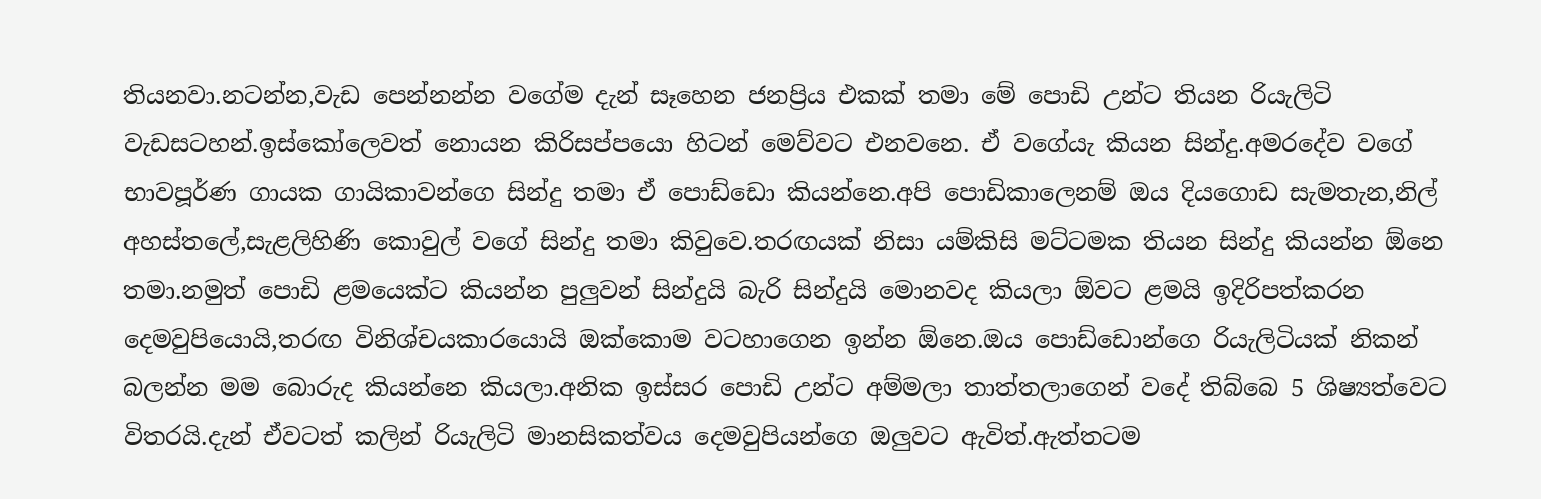තියනවා.නටන්න,වැඩ පෙන්නන්න වගේම දැන් සෑහෙන ජනප්‍රිය එකක් තමා මේ පොඩි උන්ට තියන රියැලිටි වැඩසටහන්.ඉස්කෝලෙවත් නොයන කිරිසප්පයො හිටන් මෙව්වට එනවනෙ. ඒ වගේයැ කියන සින්දු.අමරදේව වගේ භාවපූර්ණ ගායක ගායිකාවන්ගෙ සින්දු තමා ඒ පොඩ්ඩො කියන්නෙ.අපි පොඩිකාලෙනම් ඔය දියගොඩ සැමතැන,නිල් අහස්තලේ,සැළලිහිණි කොවුල් වගේ සින්දු තමා කිවුවෙ.තරඟයක් නිසා යම්කිසි මට්ටමක තියන සින්දු කියන්න ඕනෙ තමා.නමුත් පොඩි ළමයෙක්ට කියන්න පුලුවන් සින්දුයි බැරි සින්දුයි මොනවද කියලා ඕවට ළමයි ඉදිරිපත්කරන දෙමවුපියොයි,තරඟ විනිශ්චයකාරයොයි ඔක්කොම වටහාගෙන ඉන්න ඕනෙ.ඔය පොඩ්ඩොන්ගෙ රියැලිටියක් නිකන් බලන්න මම බොරුද කියන්නෙ කියලා.අනික ඉස්සර පොඩි උන්ට අම්මලා තාත්තලාගෙන් වදේ තිබ්බෙ 5 ශිෂ්‍යත්වෙට විතරයි.දැන් ඒවටත් කලින් රියැලිටි මානසිකත්වය දෙමවුපියන්ගෙ ඔලුවට ඇවිත්.ඇත්තටම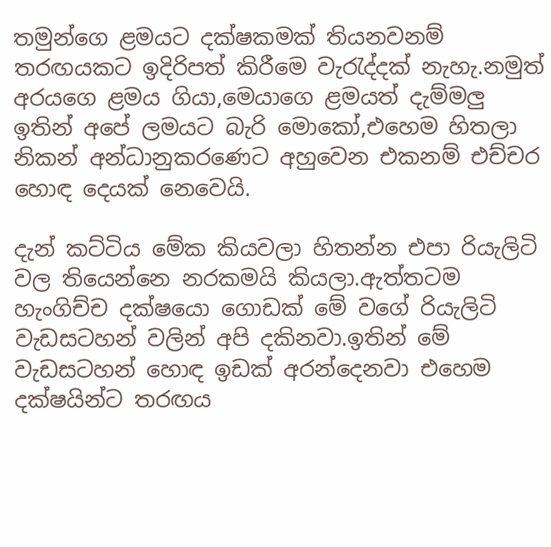තමුන්ගෙ ළමයට දක්ෂකමක් තියනවනම් තරඟයකට ඉදිරිපත් කිරීමෙ වැරැද්දක් නැහැ.නමුත් අරයගෙ ළමය ගියා,මෙයාගෙ ළමයත් දැම්මලු ඉතින් අපේ ලමයට බැරි මොකෝ,එහෙම හිතලා නිකන් අන්ධානුකරණෙට අහුවෙන එකනම් එච්චර හොඳ දෙයක් නෙවෙයි.

දැන් කට්ටිය මේක කියවලා හිතන්න එපා රියැලිටි වල තියෙන්නෙ නරකමයි කියලා.ඇත්තටම හැංගිච්ච දක්ෂයො ගොඩක් මේ වගේ රියැලිටි වැඩසටහන් වලින් අපි දකිනවා.ඉතින් මේ වැඩසටහන් හොඳ ඉඩක් අරන්දෙනවා එහෙම දක්ෂයින්ට තරඟය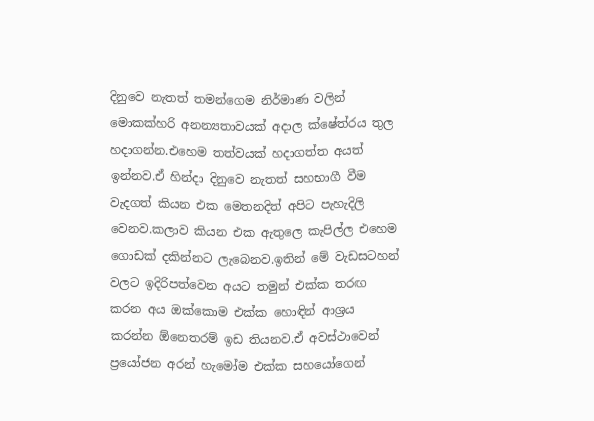දිනුවෙ නැතත් තමන්ගෙම නිර්මාණ වලින් මොකක්හරි අනන්‍යතාවයක් අදාල ක්ෂේත්රය තුල හදාගන්න.එහෙම තත්වයක් හදාගත්ත අයත් ඉන්නව.ඒ හින්දා දිනුවෙ නැතත් සහභාගී වීම වැදගත් කියන එක මෙතනදිත් අපිට පැහැදිලි වෙනව.කලාව කියන එක ඇතුලෙ කැපිල්ල එහෙම ගොඩක් දකින්නට ලැබෙනව.ඉතින් මේ වැඩසටහන් වලට ඉදිරිපත්වෙන අයට තමුන් එක්ක තරඟ කරන අය ඔක්කොම එක්ක හොඳින් ආශ්‍රය කරන්න ඕනෙතරම් ඉඩ තියනව.ඒ අවස්ථාවෙන් ප්‍රයෝජන අරන් හැමෝම එක්ක සහයෝගෙන්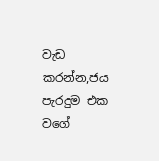වැඩ කරන්න,ජය පැරදුම එක වගේ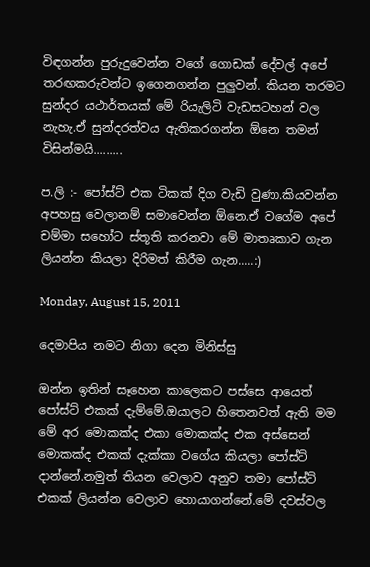විඳගන්න පුරුදුවෙන්න වගේ ගොඩක් දේවල් අපේ තරඟකරුවන්ට ඉගෙනගන්න පුලුවන්. කියන තරමට සුන්දර යථාර්තයක් මේ රියැලිටි වැඩසටහන් වල නැහැ.ඒ සුන්දරත්වය ඇතිකරගන්න ඕනෙ තමන් විසින්මයි.........

ප.ලි :- පෝස්ට් එක ටිකක් දිග වැඩි වුණා.කියවන්න අපහසු වෙලානම් සමාවෙන්න ඕනෙ.ඒ වගේම අපේ චම්මා සහෝට ස්තූති කරනවා මේ මාතෘකාව ගැන ලියන්න කියලා දිරිමත් කිරීම ගැන.....:)

Monday, August 15, 2011

දෙමාපිය නමට නිගා දෙන මිනිස්සු

ඔන්න ඉතින් සෑහෙන කාලෙකට පස්සෙ ආයෙත් පෝස්ට් එකක් දැම්මේ.ඔයාලට හිතෙනවත් ඇති මම මේ අර මොකක්ද එකා මොකක්ද එක අස්සෙන් මොකක්ද එකක් දැක්කා වගේය කියලා පෝස්ට් දාන්නේ.නමුත් තියන වෙලාව අනුව තමා පෝස්ට් එකක් ලියන්න වෙලාව හොයාගන්නේ.මේ දවස්වල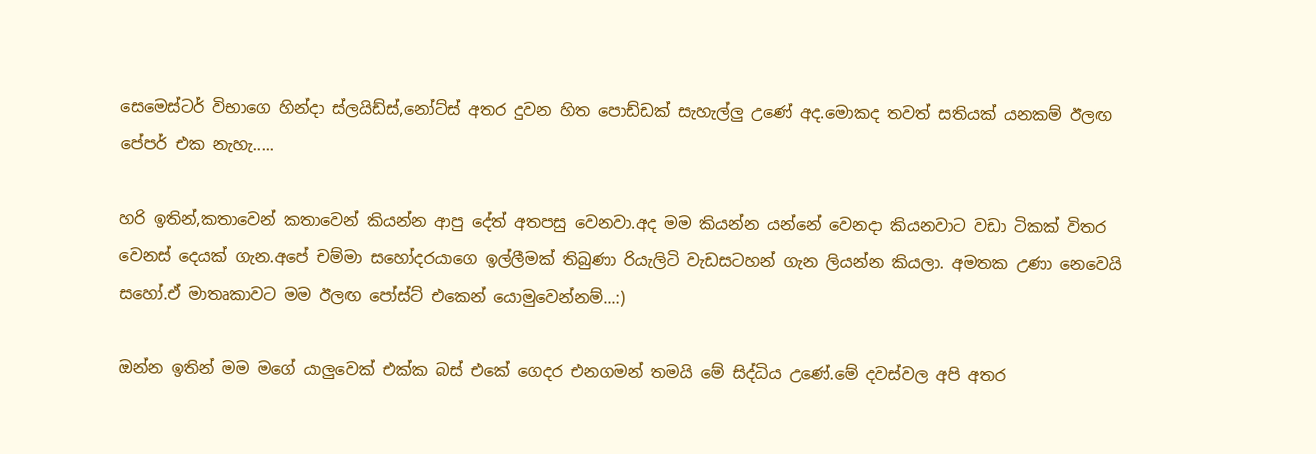සෙමෙස්ටර් විභාගෙ හින්දා ස්ලයිඩ්ස්,නෝට්ස් අතර දුවන හිත පොඩ්ඩක් සැහැල්ලු උණේ අද.මොකද තවත් සතියක් යනකම් ඊලඟ පේපර් එක නැහැ.....

හරි ඉතින්,කතාවෙන් කතාවෙන් කියන්න ආපු දේත් අතපසු වෙනවා.අද මම කියන්න යන්නේ වෙනදා කියනවාට වඩා ටිකක් විතර වෙනස් දෙයක් ගැන.අපේ චම්මා සහෝදරයාගෙ ඉල්ලීමක් තිබුණා රියැලිටි වැඩසටහන් ගැන ලියන්න කියලා. අමතක උණා නෙවෙයි සහෝ.ඒ මාතෘකාවට මම ඊලඟ පෝස්ට් එකෙන් යොමුවෙන්නම්...:)

ඔන්න ඉතින් මම මගේ යාලුවෙක් එක්ක බස් එකේ ගෙදර එනගමන් තමයි මේ සිද්ධිය උණේ.මේ දවස්වල අපි අතර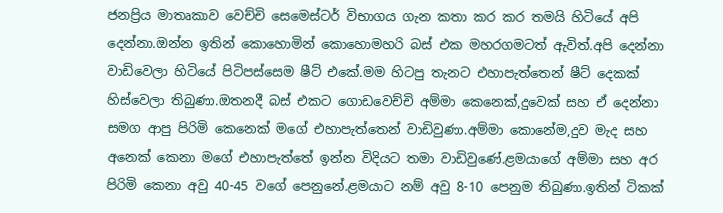ජනප්‍රිය මාතෘකාව වෙච්චි සෙමෙස්ටර් විභාගය ගැන කතා කර කර තමයි හිටියේ අපි දෙන්නා.ඔන්න ඉතින් කොහොමින් කොහොමහරි බස් එක මහරගමටත් ඇවිත්.අපි දෙන්නා වාඩිවෙලා හිටියේ පිටිපස්සෙම ෂීට් එකේ.මම හිටපු තැනට එහාපැත්තෙන් ෂීට් දෙකක් හිස්වෙලා තිබුණා.ඔතනදී බස් එකට ගොඩවෙච්චි අම්මා කෙනෙක්,දුවෙක් සහ ඒ දෙන්නා සමග ආපු පිරිමි කෙනෙක් මගේ එහාපැත්තෙන් වාඩිවුණා.අම්මා කොනේම,දුව මැද සහ අනෙක් කෙනා මගේ එහාපැත්තේ ඉන්න විදියට තමා වාඩිවුණේ.ළමයාගේ අම්මා සහ අර පිරිමි කෙනා අවු 40-45 වගේ පෙනුනේ.ළමයාට නම් අවු 8-10 පෙනුම තිබුණා.ඉතින් ටිකක්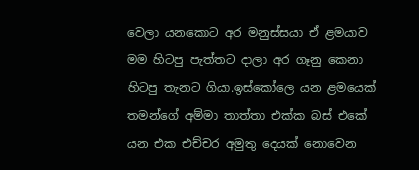වෙලා යනකොට අර මනුස්සයා ඒ ළමයාව මම හිටපු පැත්තට දාලා අර ගෑනු කෙනා හිටපු තැනට ගියා.ඉස්කෝලෙ යන ළමයෙක් තමන්ගේ අම්මා තාත්තා එක්ක බස් එකේ යන එක එච්චර අමුතු දෙයක් නොවෙන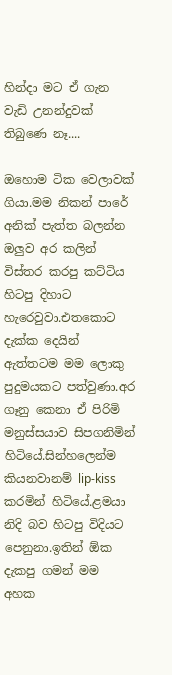හින්දා මට ඒ ගැන වැඩි උනන්දුවක් තිබුණෙ නෑ....

ඔහොම ටික වෙලාවක් ගියා.මම නිකන් පාරේ අනික් පැත්ත බලන්න ඔලුව අර කලින් විස්තර කරපු කට්ටිය හිටපු දිහාට හැරෙවුවා.එතකොට දැක්ක දෙයින් ඇත්තටම මම ලොකු පුදුමයකට පත්වුණා.අර ගෑනු කෙනා ඒ පිරිමි මනුස්සයාව සිපගනිමින් හිටියේ.සින්හලෙන්ම කියනවානම් lip-kiss කරමින් හිටියේ.ළමයා නිදි බව හිටපු විදියට පෙනුනා.ඉතින් ඕක දැකපු ගමන් මම අහක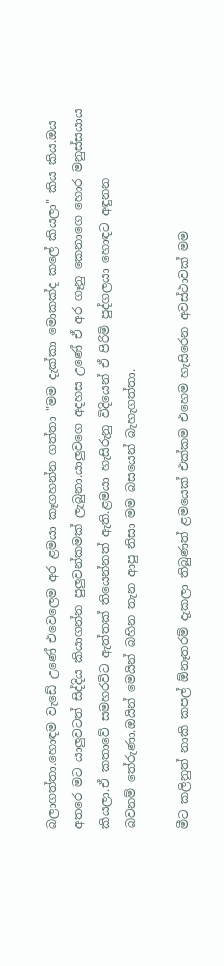බලාගත්තා.හොඳම වැඩේ උණේ එවෙලෙම අර ළමයා කෑගහන්න ගත්තා "මම දැක්කා මොකක්ද කලේ කියලා" කිය කිය.ඔය අතරෙ මට යාලුවටත් සිද්දිය කියාගන්න පුලුවන්කමක් ලැබුනා.යාලුවගෙ අදහස උණේ ඒ අර ගෑනු කෙනාගෙ හොර මනුස්සයාය කියලා.ඒ කතාවේ සමහරවිට ඇත්තක් තියෙන්නත් ඇති.ළමයා හැසිරුනු විදියෙන් ඒ පිරිමි පුද්ගලයා හොඳට අඳුනන
බවනම් තේරුණා.ඔයින් මෙයින් බහින තැන ආපු නිසා මම බසයෙන් බැහැගත්තා.

මීට කලිනුත් නාකි කපල් ඕනෑතරම් දැකලා තිබුණත් ළමයෙක් එක්කම එහෙම හැසිරෙන අවස්ථාවක් මම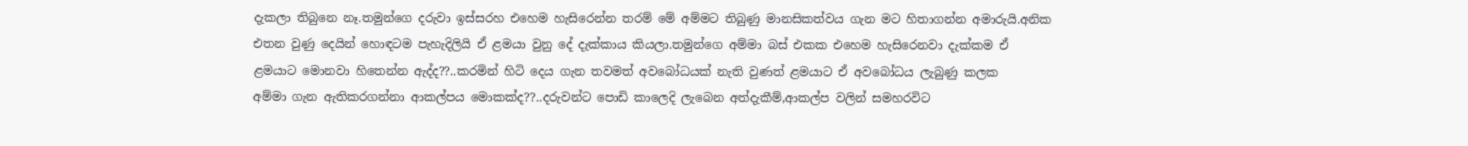දැකලා තිබුනෙ නෑ.තමුන්ගෙ දරුවා ඉස්සරහ එහෙම හැසිරෙන්න තරම් මේ අම්මට තිබුණු මානසිකත්වය ගැන මට හිතාගන්න අමාරුයි.අනික එතන වුණු දෙයින් හොඳටම පැහැදිලියි ඒ ළමයා වුනු දේ දැක්කාය කියලා.තමුන්ගෙ අම්මා බස් එකක එහෙම හැසිරෙනවා දැක්කම ඒ ළමයාට මොනවා හිතෙන්න ඇද්ද??..කරමින් හිටි දෙය ගැන තවමත් අවබෝධයක් නැති වුණත් ළමයාට ඒ අවබෝධය ලැබුණු කලක
අම්මා ගැන ඇතිකරගන්නා ආකල්පය මොකක්ද??..දරුවන්ට පොඩි කාලෙදි ලැබෙන අත්දැකීම්,ආකල්ප වලින් සමහරවිට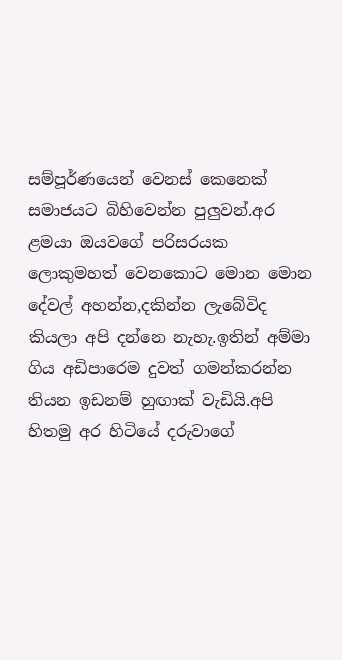සම්පූර්ණයෙන් වෙනස් කෙනෙක් සමාජයට බිහිවෙන්න පුලුවන්.අර ළමයා ඔයවගේ පරිසරයක ලොකුමහත් වෙනකොට මොන මොන දේවල් අහන්න,දකින්න ලැබේවිද කියලා අපි දන්නෙ නැහැ.ඉතින් අම්මා ගිය අඩිපාරෙම දුවත් ගමන්කරන්න තියන ඉඩනම් හුඟාක් වැඩියි.අපි හිතමු අර හිටියේ දරුවාගේ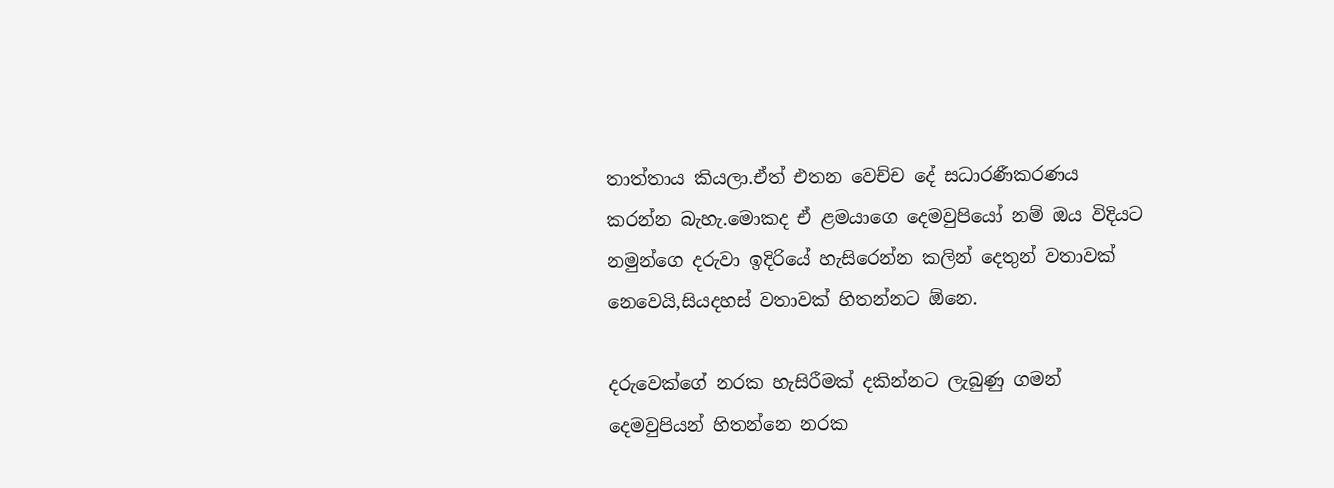තාත්තාය කියලා.ඒත් එතන වෙච්ච දේ සධාරණීකරණය කරන්න බැහැ.මොකද ඒ ළමයාගෙ දෙමවුපියෝ නම් ඔය විදියට නමුන්ගෙ දරුවා ඉදිරියේ හැසිරෙන්න කලින් දෙතුන් වතාවක් නෙවෙයි,සියදහස් වතාවක් හිතන්නට ඕනෙ.

දරුවෙක්ගේ නරක හැසිරීමක් දකින්නට ලැබුණු ගමන් දෙමවුපියන් හිතන්නෙ නරක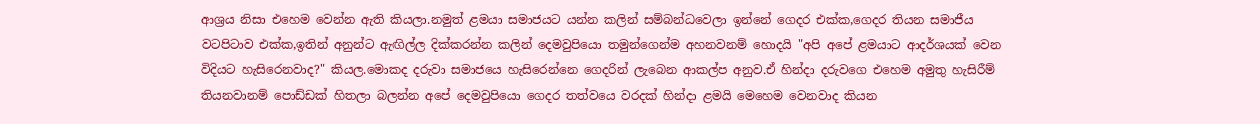ආශ්‍රය නිසා එහෙම වෙන්න ඇති කියලා.නමුත් ළමයා සමාජයට යන්න කලින් සම්බන්ධවෙලා ඉන්නේ ගෙදර එක්ක,ගෙදර තියන සමාජීය වටපිටාව එක්ක,ඉතින් අනුන්ට ඇඟිල්ල දික්කරන්න කලින් දෙමවුපියො තමුන්ගෙන්ම අහනවනම් හොදයි "අපි අපේ ළමයාට ආදර්ශයක් වෙන විදියට හැසිරෙනවාද?" කියල.මොකද දරුවා සමාජයෙ හැසිරෙන්නෙ ගෙදරින් ලැබෙන ආකල්ප අනුව.ඒ හින්දා දරුවගෙ එහෙම අමුතු හැසිරීම් තියනවානම් පොඩ්ඩක් හිතලා බලන්න අපේ දෙමවුපියො ගෙදර තත්වයෙ වරදක් හින්දා ළමයි මෙහෙම වෙනවාද කියන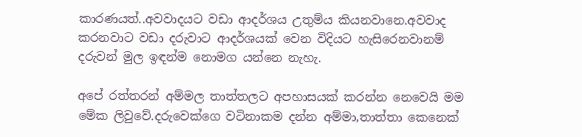කාරණයත්..අවවාදයට වඩා ආදර්ශය උතුම්ය කියනවානෙ.අවවාද කරනවාට වඩා දරුවාට ආදර්ශයක් වෙන විදියට හැසිරෙනවානම් දරුවන් මුල ඉඳන්ම නොමග යන්නෙ නැහැ.

අපේ රත්තරන් අම්මල තාත්තලට අපහාසයක් කරන්න නෙවෙයි මම මේක ලිවුවේ.දරුවෙක්ගෙ වටිනාකම දන්න අම්මා,තාත්තා කෙනෙක්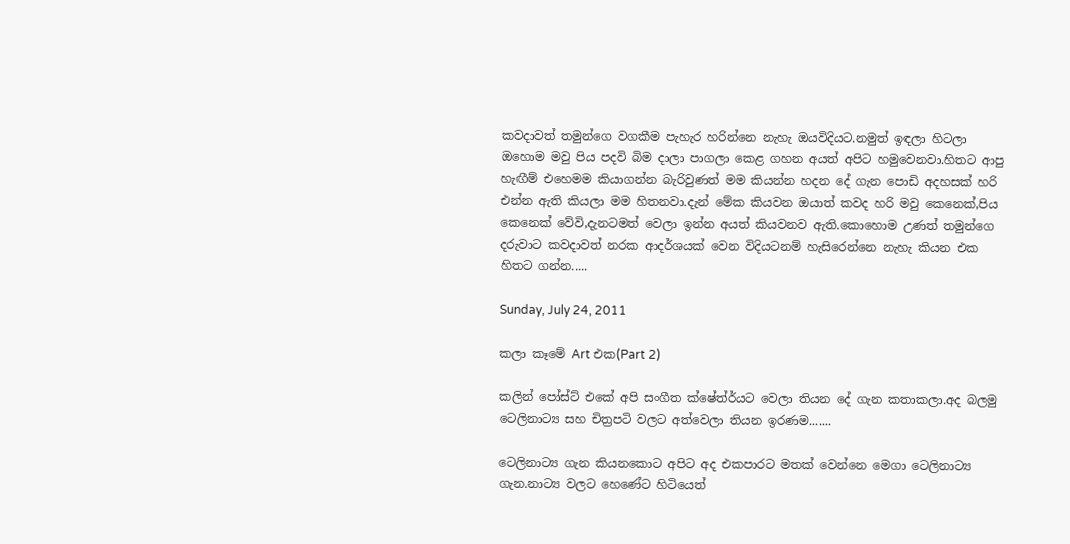කවදාවත් තමුන්ගෙ වගකීම පැහැර හරින්නෙ නැහැ ඔයවිදියට.නමුත් ඉඳලා හිටලා ඔහොම මවු පිය පදවි බිම දාලා පාගලා කෙළ ගහන අයත් අපිට හමුවෙනවා.හිතට ආපු හැඟීම් එහෙමම කියාගන්න බැරිවුණත් මම කියන්න හදන දේ ගැන පොඩි අදහසක් හරි එන්න ඇති කියලා මම හිතනවා.දැන් මේක කියවන ඔයාත් කවද හරි මවු කෙනෙක්,පිය කෙනෙක් වේවි,දැනටමත් වෙලා ඉන්න අයත් කියවනව ඇති.කොහොම උණත් තමුන්ගෙ දරුවාට කවදාවත් නරක ආදර්ශයක් වෙන විදියටනම් හැසිරෙන්නෙ නැහැ කියන එක හිතට ගන්න.....

Sunday, July 24, 2011

කලා කෑමේ Art එක(Part 2)

කලින් පෝස්ට් එකේ අපි සංගීත ක්ෂේත්ර්යට වෙලා තියන දේ ගැන කතාකලා.අද බලමු ටෙලිනාට්‍ය සහ චිත්‍රපටි වලට අත්වෙලා තියන ඉරණම.......

ටෙලිනාට්‍ය ගැන කියනකොට අපිට අද එකපාරට මතක් වෙන්නෙ මෙගා ටෙලිනාට්‍ය ගැන.නාට්‍ය වලට හෙණේට හිටියෙත්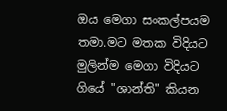ඔය මෙගා සංකල්පයම තමා.මට මතක විදියට මුලින්ම මෙගා විදියට ගියේ "ශාන්ති" කියන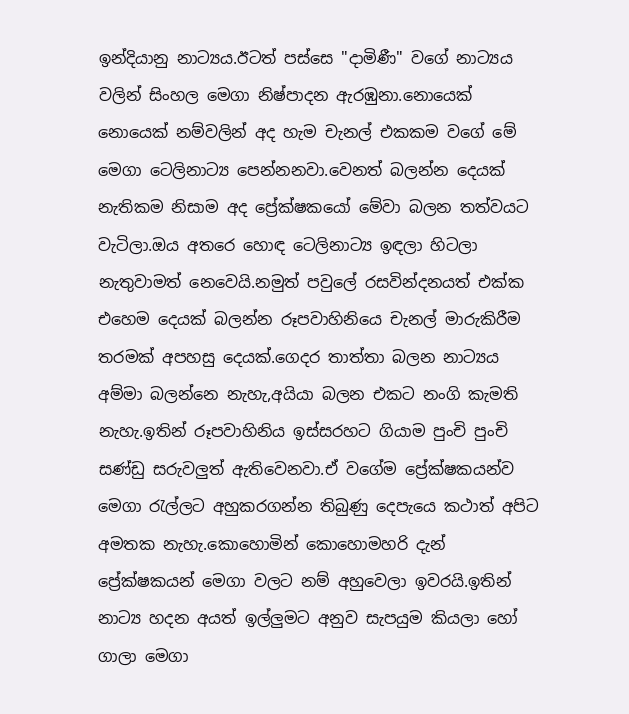ඉන්දියානු නාට්‍යය.ඊටත් පස්සෙ "දාමිණී" වගේ නාට්‍යය වලින් සිංහල මෙගා නිෂ්පාදන ඇරඹුනා.නොයෙක් නොයෙක් නම්වලින් අද හැම චැනල් එකකම වගේ මේ මෙගා ටෙලිනාට්‍ය පෙන්නනවා.වෙනත් බලන්න දෙයක් නැතිකම නිසාම අද ප්‍රේක්ෂකයෝ මේවා බලන තත්වයට වැටිලා.ඔය අතරෙ හොඳ ටෙලිනාට්‍ය ඉඳලා හිටලා නැතුවාමත් නෙවෙයි.නමුත් පවුලේ රසවින්දනයත් එක්ක එහෙම දෙයක් බලන්න රූපවාහිනියෙ චැනල් මාරුකිරීම තරමක් අපහසු දෙයක්.ගෙදර තාත්තා බලන නාට්‍යය අම්මා බලන්නෙ නැහැ,අයියා බලන එකට නංගි කැමති නැහැ.ඉතින් රූපවාහිනිය ඉස්සරහට ගියාම පුංචි පුංචි සණ්ඩු සරුවලුත් ඇතිවෙනවා.ඒ වගේම ප්‍රේක්ෂකයන්ව මෙගා රැල්ලට අහුකරගන්න තිබුණු දෙපැයෙ කථාත් අපිට අමතක නැහැ.කොහොමින් කොහොමහරි දැන් ප්‍රේක්ෂකයන් මෙගා වලට නම් අහුවෙලා ඉවරයි.ඉතින් නාට්‍ය හදන අයත් ඉල්ලුමට අනුව සැපයුම කියලා හෝ ගාලා මෙගා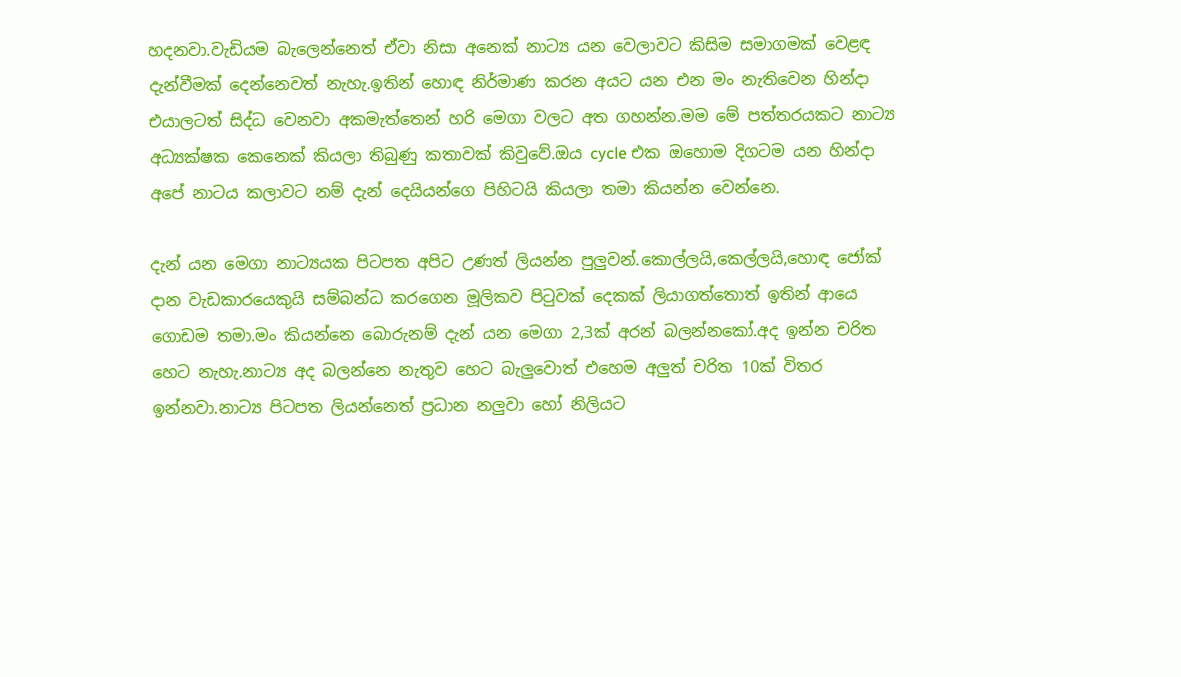හදනවා.වැඩියම බැලෙන්නෙත් ඒවා නිසා අනෙක් නාට්‍ය යන වෙලාවට කිසිම සමාගමක් වෙළඳ දැන්වීමක් දෙන්නෙවත් නැහැ.ඉතින් හොඳ නිර්මාණ කරන අයට යන එන මං නැතිවෙන හින්දා එයාලටත් සිද්ධ වෙනවා අකමැත්තෙන් හරි මෙගා වලට අත ගහන්න.මම මේ පත්තරයකට නාට්‍ය අධ්‍යක්ෂක කෙනෙක් කියලා තිබුණු කතාවක් කිවුවේ.ඔය cycle එක ඔහොම දිගටම යන හින්දා අපේ නාටය කලාවට නම් දැන් දෙයියන්ගෙ පිහිටයි කියලා තමා කියන්න වෙන්නෙ.

දැන් යන මෙගා නාට්‍යයක පිටපත අපිට උණත් ලියන්න පුලුවන්.කොල්ලයි,කෙල්ලයි,හොඳ ජෝක් දාන වැඩකාරයෙකුයි සම්බන්ධ කරගෙන මූලිකව පිටුවක් දෙකක් ලියාගත්තොත් ඉතින් ආයෙ ගොඩම තමා.මං කියන්නෙ බොරුනම් දැන් යන මෙගා 2,3ක් අරන් බලන්නකෝ.අද ඉන්න චරිත හෙට නැහැ.නාට්‍ය අද බලන්නෙ නැතුව හෙට බැලුවොත් එහෙම අලුත් චරිත 10ක් විතර ඉන්නවා.නාට්‍ය පිටපත ලියන්නෙත් ප්‍රධාන නලුවා හෝ නිලියට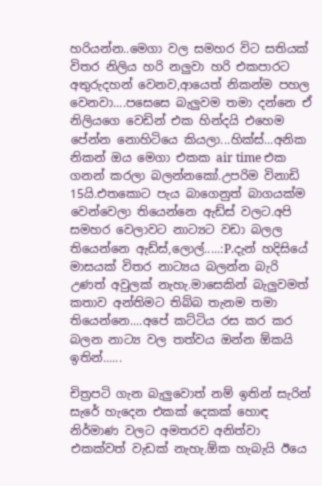හරියන්න..මෙගා වල සමහර විට සතියක් විතර නිලිය හරි නලුවා හරි එකපාරට අතුරුදහන් වෙනව,ආයෙත් නිකන්ම පහල වෙනවා....පසෙසෙ බැලුවම තමා දන්නෙ ඒ නිලියගෙ වෙඩින් එක හින්දයි එහෙම පේන්න නොහිටියෙ කියලා...හික්ස්...අනික නිකන් ඔය මෙගා එකක air time එක ගනන් කරලා බලන්නකෝ.උපරිම විනාඩි 15යි.එතකොට පැය බාගෙනුත් බාගයක්ම වෙන්වෙලා තියෙන්නෙ ඇඩ්ස් වලට.අපි සමහර වෙලාවට නාට්‍යට වඩා බලල තියෙන්නෙ ඇඩ්ස්,ලොල්.....:P.දැන් හදිසියේ මාසයක් විතර නාට්‍යය බලන්න බැරි උණත් අවුලක් නැහැ.මාසෙකින් බැලුවමත් කතාව අන්තිමට තිබ්බ තැනම තමා තියෙන්නෙ....අපේ කට්ටිය රස කර කර බලන නාට්‍ය වල තත්වය ඔන්න ඕකයි ඉතින්......

චිත්‍රපටි ගැන බැලුවොත් නම් ඉතින් සැරින් සැරේ හැදෙන එකක් දෙකක් හොඳ නිර්මාණ වලට අමතරව අනිත්වා එකක්වත් වැඩක් නැහැ.ඕක හැබැයි ඊයෙ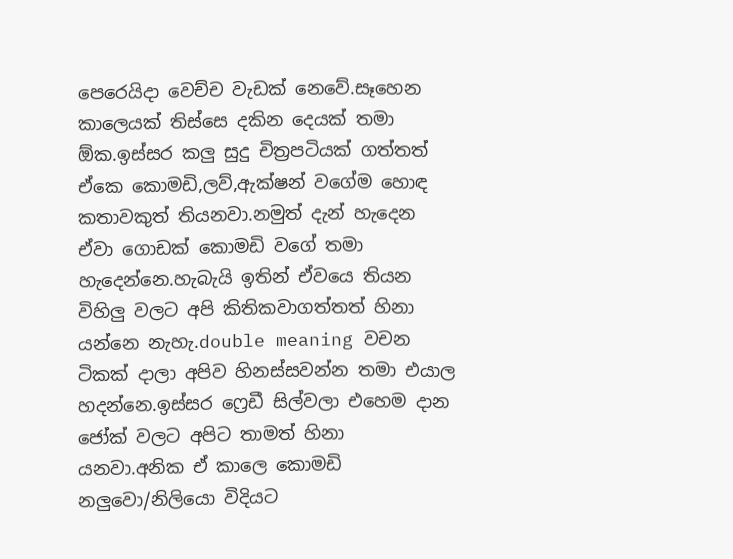පෙරෙයිදා වෙච්ච වැඩක් නෙවේ.සෑහෙන කාලෙයක් තිස්සෙ දකින දෙයක් තමා ඕක.ඉස්සර කලු සුදු චිත්‍රපටියක් ගත්තත් ඒකෙ කොමඩි,ලව්,ඇක්ෂන් වගේම හොඳ කතාවකුත් තියනවා.නමුත් දැන් හැදෙන ඒවා ගොඩක් කොමඩි වගේ තමා හැදෙන්නෙ.හැබැයි ඉතින් ඒවයෙ තියන විහිලු වලට අපි කිතිකවාගත්තත් හිනා යන්නෙ නැහැ.double meaning වචන ටිකක් දාලා අපිව හිනස්සවන්න තමා එයාල හදන්නෙ.ඉස්සර ෆ්‍රෙඩී සිල්වලා එහෙම දාන ජෝක් වලට අපිට තාමත් හිනා යනවා.අනික ඒ කාලෙ කොමඩි නලුවො/නිලියො විදියට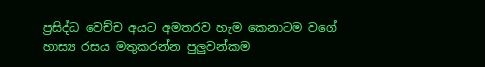ප්‍රසිද්ධ වෙච්ච අයට අමතරව හැම කෙනාටම වගේ හාස්‍ය රසය මතුකරන්න පුලුවන්කම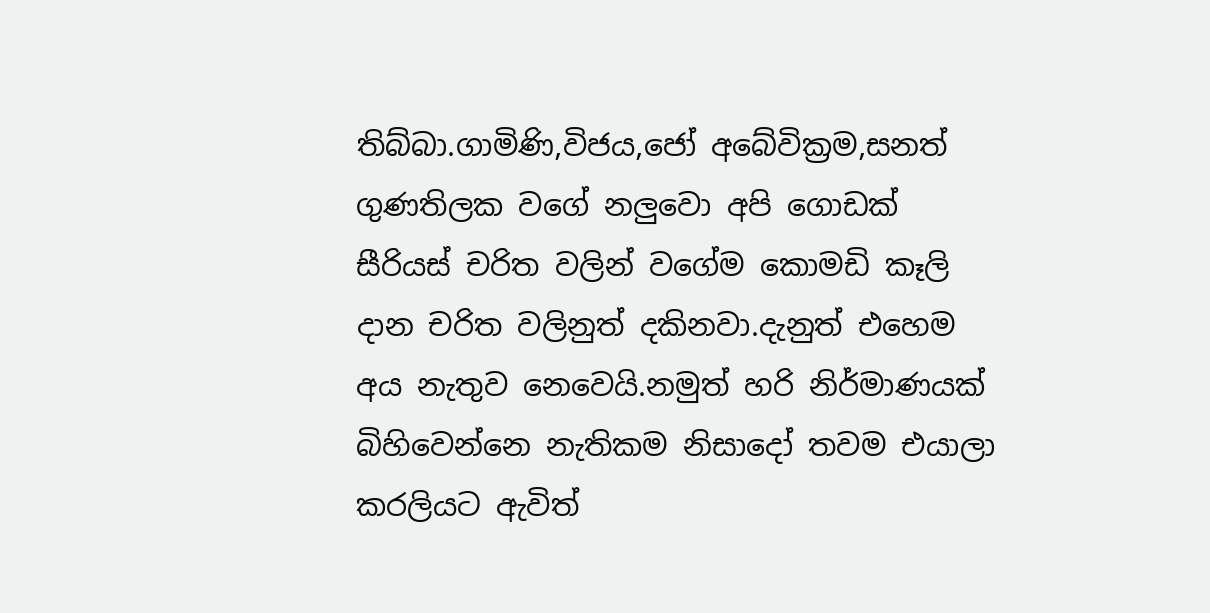තිබ්බා.ගාමිණි,විජය,ජෝ අබේවික්‍රම,සනත් ගුණතිලක වගේ නලුවො අපි ගොඩක් සීරියස් චරිත වලින් වගේම කොමඩි කෑලි දාන චරිත වලිනුත් දකිනවා.දැනුත් එහෙම අය නැතුව නෙවෙයි.නමුත් හරි නිර්මාණයක් බිහිවෙන්නෙ නැතිකම නිසාදෝ තවම එයාලා කරලියට ඇවිත්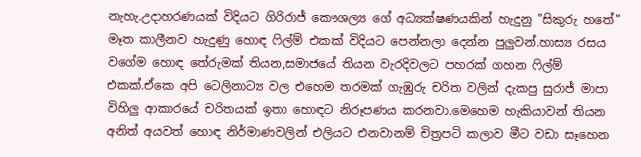නැහැ.උදාහරණයක් විදියට ගිරිරාජ් කෞශල්‍ය ගේ අධ්‍යක්ෂණයකින් හැදුනු "සිකුරු හතේ" මෑත කාලීනව හැදුණු හොඳ ෆිල්ම් එකක් විදියට පෙන්නලා දෙන්න පුලුවන්.හාස්‍ය රසය වගේම හොඳ තේරුමක් තියන,සමාජයේ තියන වැරදිවලට පහරක් ගහන ෆිල්ම් එකක්.ඒකෙ අපි ටෙලිනාට්‍ය වල එහෙම තරමක් ගැඹුරු චරිත වලින් දැකපු සුරාජ් මාපා විහිලු ආකාරයේ චරිතයක් ඉතා හොඳට නිරූපණය කරනවා.මෙහෙම හැකියාවන් තියන අනිත් අයවත් හොඳ නිර්මාණවලින් එලියට එනවානම් චිත්‍රපටි කලාව මීට වඩා සෑහෙන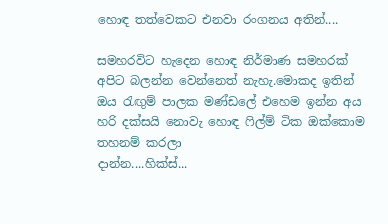හොඳ තත්වෙකට එනවා රංගනය අතින්....

සමහරවිට හැදෙන හොඳ නිර්මාණ සමහරක් අපිට බලන්න වෙන්නෙත් නැහැ.මොකද ඉතින් ඔය රැඟුම් පාලක මණ්ඩලේ එහෙම ඉන්න අය හරි දක්සයි නොවැ හොඳ ෆිල්ම් ටික ඔක්කොම තහනම් කරලා
දාන්න....හික්ස්...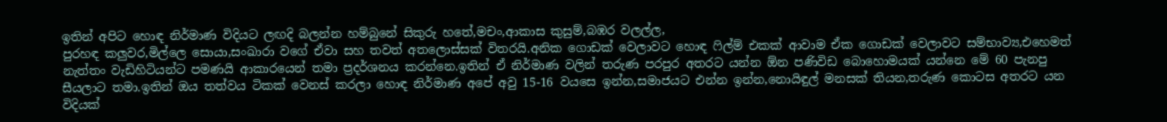ඉතින් අපිට හොඳ නිර්මාණ විදියට ලඟදි බලන්න හම්බුනේ සිකුරු හතේ,මචං,ආකාස කුසුම්,බඹර වලල්ල,
පුරහඳ කලුවර,මිල්ලෙ සොයා,සංඛාරා වගේ ඒවා සහ තවත් අතලොස්සක් විතරයි.අනික ගොඩක් වෙලාවට හොඳ ෆිල්ම් එකක් ආවාම ඒක ගොඩක් වෙලාවට සම්භාව්‍ය,එහෙමත් නැත්තං වැඩිහිටියන්ට පමණයි ආකාරයෙන් තමා ප්‍රදර්ශනය කරන්නෙ.ඉතින් ඒ නිර්මාණ වලින් තරුණ පරපුර අතරට යන්න ඕන පණිවිඩ බොහොමයක් යන්නෙ මේ 60 පැනපු සීයලාට තමා.ඉතින් ඔය තත්වය ටිකක් වෙනස් කරලා හොඳ නිර්මාණ අපේ අවු 15-16 වයසෙ ඉන්න,සමාජයට එන්න ඉන්න,නොයිඳුල් මනසක් තියන,තරුණ කොටස අතරට යන විදියක්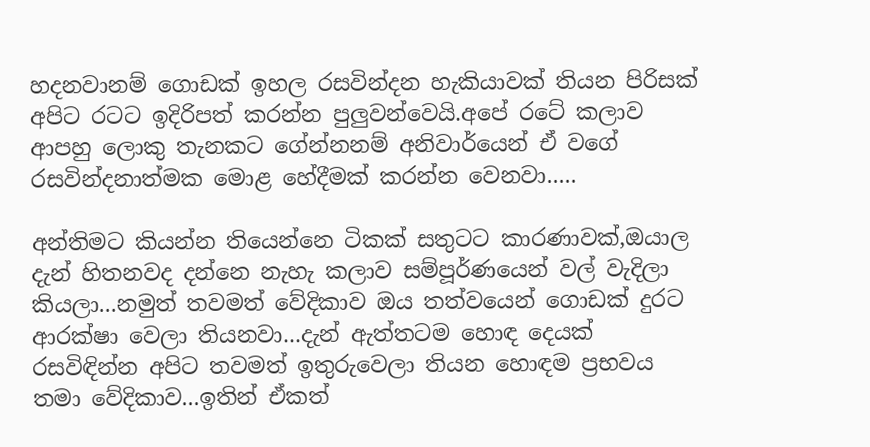හදනවානම් ගොඩක් ඉහල රසවින්දන හැකියාවක් තියන පිරිසක් අපිට රටට ඉදිරිපත් කරන්න පුලුවන්වෙයි.අපේ රටේ කලාව ආපහු ලොකු තැනකට ගේන්නනම් අනිවාර්යෙන් ඒ වගේ රසවින්දනාත්මක මොළ හේදීමක් කරන්න වෙනවා.....

අන්තිමට කියන්න තියෙන්නෙ ටිකක් සතුටට කාරණාවක්,ඔයාල දැන් හිතනවද දන්නෙ නැහැ කලාව සම්පූර්ණයෙන් වල් වැදිලා කියලා...නමුත් තවමත් වේදිකාව ඔය තත්වයෙන් ගොඩක් දුරට ආරක්ෂා වෙලා තියනවා...දැන් ඇත්තටම හොඳ දෙයක් රසවිඳින්න අපිට තවමත් ඉතුරුවෙලා තියන හොඳම ප්‍රභවය තමා වේදිකාව...ඉතින් ඒකත්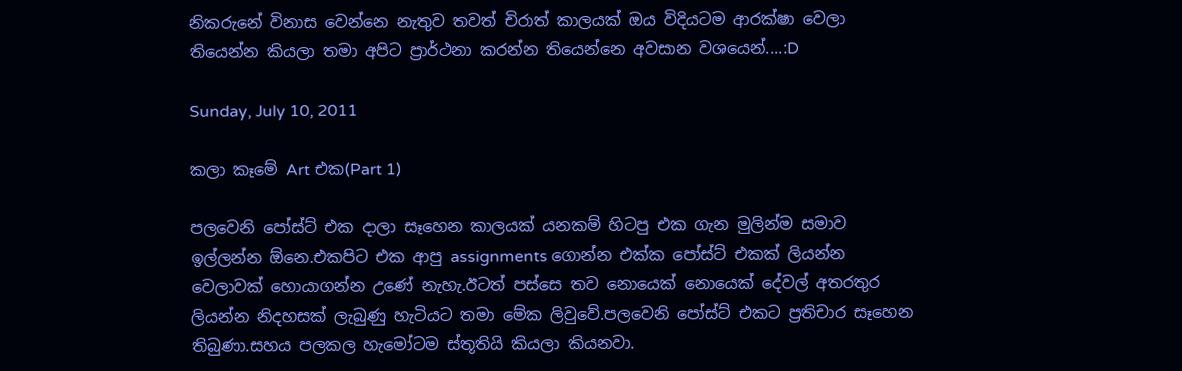නිකරුනේ විනාස වෙන්නෙ නැතුව තවත් චිරාත් කාලයක් ඔය විදියටම ආරක්ෂා වෙලා තියෙන්න කියලා තමා අපිට ප්‍රාර්ථනා කරන්න තියෙන්නෙ අවසාන වශයෙන්....:D

Sunday, July 10, 2011

කලා කෑමේ Art එක(Part 1)

පලවෙනි පෝස්ට් එක දාලා සෑහෙන කාලයක් යනකම් හිටපු එක ගැන මුලින්ම සමාව ඉල්ලන්න ඕනෙ.එකපිට එක ආපු assignments ගොන්න එක්ක පෝස්ට් එකක් ලියන්න වෙලාවක් හොයාගන්න උණේ නැහැ.ඊටත් පස්සෙ තව නොයෙක් නොයෙක් දේවල් අතරතුර ලියන්න නිදහසක් ලැබුණු හැටියට තමා මේක ලිවුවේ.පලවෙනි පෝස්ට් එකට ප්‍රතිචාර සෑහෙන තිබුණා.සහය පලකල හැමෝටම ස්තූතියි කියලා කියනවා.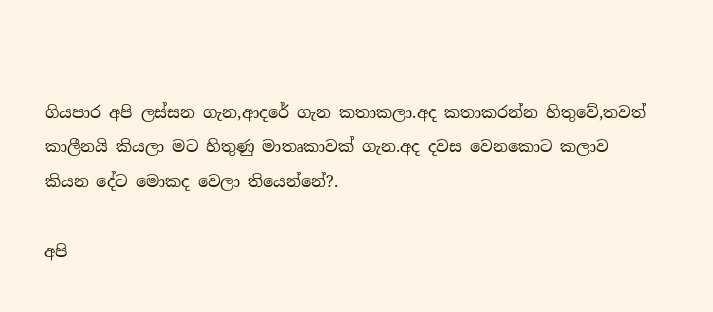ගියපාර අපි ලස්සන ගැන,ආදරේ ගැන කතාකලා.අද කතාකරන්න හිතුවේ,තවත් කාලීනයි කියලා මට හිතුණු මාතෘකාවක් ගැන.අද දවස වෙනකොට කලාව කියන දේට මොකද වෙලා තියෙන්නේ?.

අපි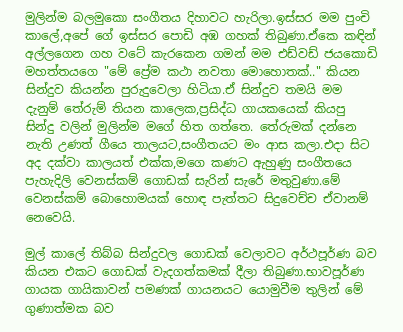මුලින්ම බලමුකො සංගීතය දිහාවට හැරිලා.ඉස්සර මම පුංචි කාලේ,අපේ ගේ ඉස්සර පොඩි අඹ ගහක් තිබුණා.ඒකෙ කඳින් අල්ලගෙන ගහ වටේ කැරකෙන ගමන් මම එඩ්වඩ් ජයකොඩි මහත්තයගෙ "මේ ප්‍රේම කථා නවතා මොහොතක්.." කියන සින්දුව කියන්න පුරුදුවෙලා හිටියා.ඒ සින්දුව තමයි මම දැනුම් තේරුම් තියන කාලෙක,ප්‍රසිද්ධ ගායකයෙක් කියපු සින්දු වලින් මුලින්ම මගේ හිත ගත්තෙ. තේරුමක් දන්නෙ නැති උණත් ගීයෙ තාලයට,සංගීතයට මං ආස කලා.එදා සිට අද දක්වා කාලයත් එක්ක,මගෙ කණට ඇහුණු සංගීතයෙ පැහැදිලි වෙනස්කම් ගොඩක් සැරින් සැරේ මතුවුණා.මේ වෙනස්කම් බොහොමයක් හොඳ පැත්තට සිදුවෙච්ච ඒවානම් නෙවෙයි.

මුල් කාලේ තිබ්බ සින්දුවල ගොඩක් වෙලාවට අර්ථපූර්ණ බව කියන එකට ගොඩක් වැදගත්කමක් දීලා තිබුණා.භාවපූර්ණ ගායක ගායිකාවන් පමණක් ගායනයට යොමුවීම තුලින් මේ ගුණාත්මක බව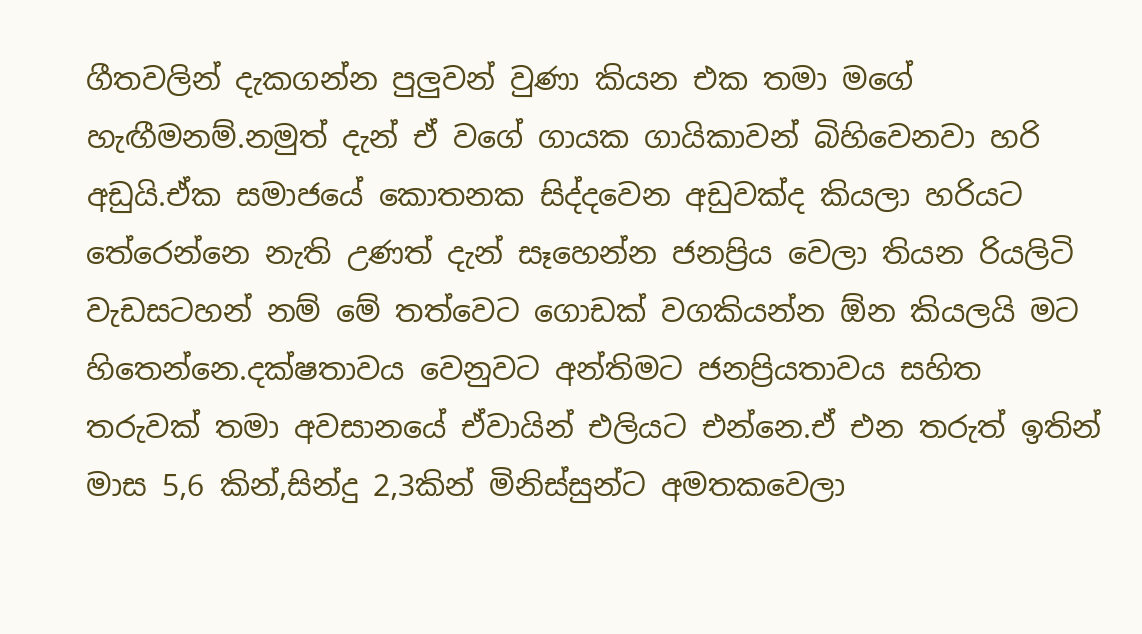ගීතවලින් දැකගන්න පුලුවන් වුණා කියන එක තමා මගේ හැඟීමනම්.නමුත් දැන් ඒ වගේ ගායක ගායිකාවන් බිහිවෙනවා හරි අඩුයි.ඒක සමාජයේ කොතනක සිද්දවෙන අඩුවක්ද කියලා හරියට තේරෙන්නෙ නැති උණත් දැන් සෑහෙන්න ජනප්‍රිය වෙලා තියන රියලිටි වැඩසටහන් නම් මේ තත්වෙට ගොඩක් වගකියන්න ඕන කියලයි මට හිතෙන්නෙ.දක්ෂතාවය වෙනුවට අන්තිමට ජනප්‍රියතාවය සහිත තරුවක් තමා අවසානයේ ඒවායින් එලියට එන්නෙ.ඒ එන තරුත් ඉතින් මාස 5,6 කින්,සින්දු 2,3කින් මිනිස්සුන්ට අමතකවෙලා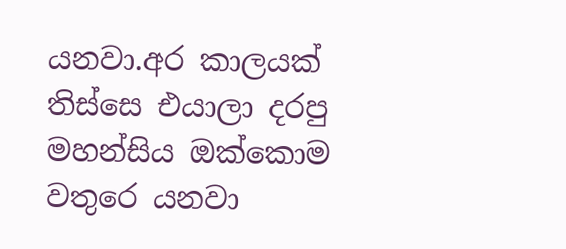යනවා.අර කාලයක් තිස්සෙ එයාලා දරපු මහන්සිය ඔක්කොම වතුරෙ යනවා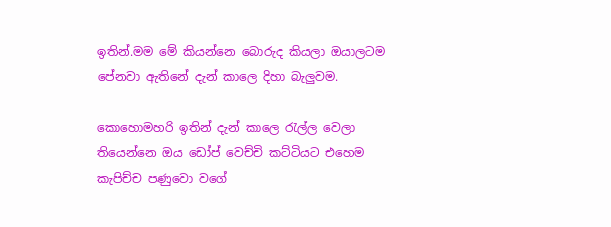ඉතින්.මම මේ කියන්නෙ බොරුද කියලා ඔයාලටම පේනවා ඇතිනේ දැන් කාලෙ දිහා බැලුවම.

කොහොමහරි ඉතින් දැන් කාලෙ රැල්ල වෙලා තියෙන්නෙ ඔය ඩෝප් වෙච්චි කට්ටියට එහෙම කැපිච්ච පණුවො වගේ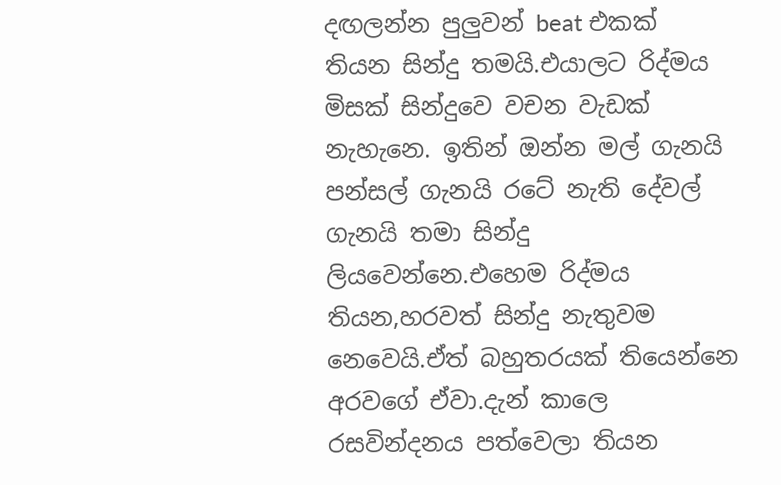දඟලන්න පුලුවන් beat එකක් තියන සින්දු තමයි.එයාලට රිද්මය මිසක් සින්දුවෙ වචන වැඩක් නැහැනෙ. ඉතින් ඔන්න මල් ගැනයි පන්සල් ගැනයි රටේ නැති දේවල් ගැනයි තමා සින්දු ලියවෙන්නෙ.එහෙම රිද්මය තියන,හරවත් සින්දු නැතුවම නෙවෙයි.ඒත් බහුතරයක් තියෙන්නෙ අරවගේ ඒවා.දැන් කාලෙ රසවින්දනය පත්වෙලා තියන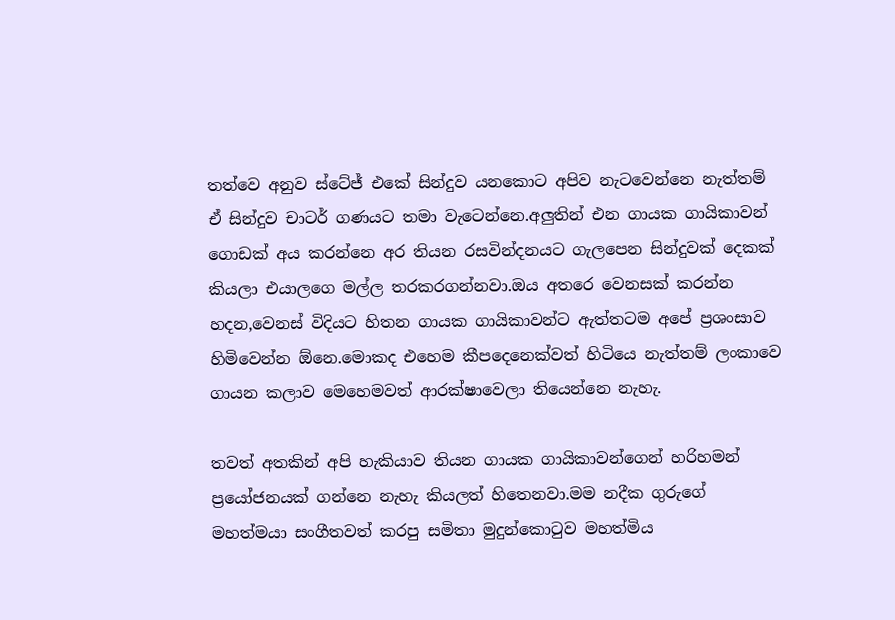තත්වෙ අනුව ස්ටේජ් එකේ සින්දුව යනකොට අපිව නැටවෙන්නෙ නැත්තම් ඒ සින්දුව චාටර් ගණයට තමා වැටෙන්නෙ.අලුතින් එන ගායක ගායිකාවන් ගොඩක් අය කරන්නෙ අර තියන රසවින්දනයට ගැලපෙන සින්දුවක් දෙකක් කියලා එයාලගෙ මල්ල තරකරගන්නවා.ඔය අතරෙ වෙනසක් කරන්න හදන,වෙනස් විදියට හිතන ගායක ගායිකාවන්ට ඇත්තටම අපේ ප්‍රශංසාව හිමිවෙන්න ඕනෙ.මොකද එහෙම කීපදෙනෙක්වත් හිටියෙ නැත්තම් ලංකාවෙ ගායන කලාව මෙහෙමවත් ආරක්ෂාවෙලා තියෙන්නෙ නැහැ.

තවත් අතකින් අපි හැකියාව තියන ගායක ගායිකාවන්ගෙන් හරිහමන් ප්‍රයෝජනයක් ගන්නෙ නැහැ කියලත් හිතෙනවා.මම නදීක ගුරුගේ මහත්මයා සංගීතවත් කරපු සමිතා මුදුන්කොටුව මහත්මිය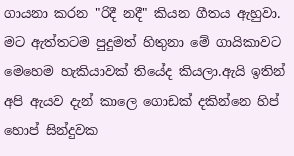ගායනා කරන "රිදී නදී" කියන ගීතය ඇහුවා. මට ඇත්තටම පුදුමත් හිතුනා මේ ගායිකාවට මෙහෙම හැකියාවක් තියේද කියලා.ඇයි ඉතින් අපි ඇයව දැන් කාලෙ ගොඩක් දකින්නෙ හිප් හොප් සින්දුවක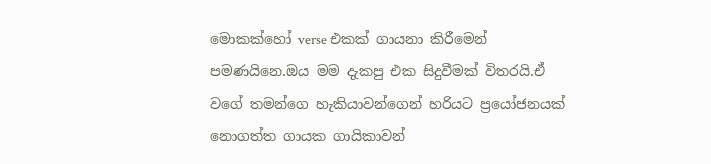මොකක්හෝ verse එකක් ගායනා කිරීමෙන් පමණයිනෙ.ඔය මම දැකපු එක සිදුවීමක් විතරයි.ඒ වගේ තමන්ගෙ හැකියාවන්ගෙන් හරියට ප්‍රයෝජනයක් නොගත්ත ගායක ගායිකාවන්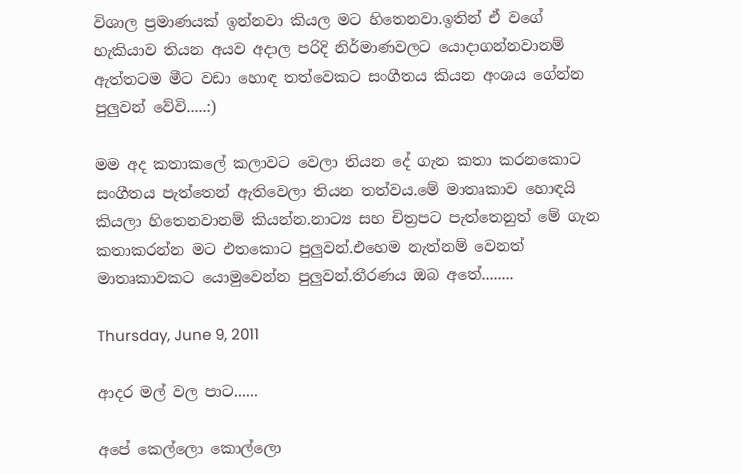විශාල ප්‍රමාණයක් ඉන්නවා කියල මට හිතෙනවා.ඉතින් ඒ වගේ හැකියාව තියන අයව අදාල පරිදි නිර්මාණවලට යොදාගන්නවානම් ඇත්තටම මීට වඩා හොඳ තත්වෙකට සංගීතය කියන අංශය ගේන්න පුලුවන් වේවි.....:)

මම අද කතාකලේ කලාවට වෙලා තියන දේ ගැන කතා කරනකොට සංගීතය පැත්තෙන් ඇතිවෙලා තියන තත්වය.මේ මාතෘකාව හොඳයි කියලා හිතෙනවානම් කියන්න.නාට්‍ය සහ චිත්‍රපට පැත්තෙනුත් මේ ගැන කතාකරන්න මට එතකොට පුලුවන්.එහෙම නැත්නම් වෙනත් මාතෘකාවකට යොමුවෙන්න පුලුවන්.තීරණය ඔබ අතේ........

Thursday, June 9, 2011

ආදර මල් වල පාට......

අපේ කෙල්ලො කොල්ලො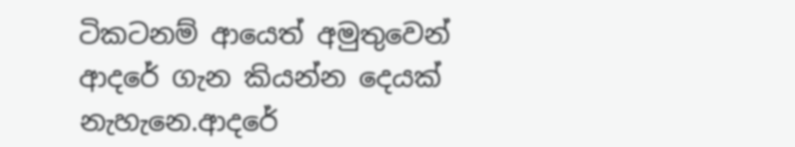ටිකටනම් ආයෙත් අමුතුවෙන් ආදරේ ගැන කියන්න දෙයක් නැහැනෙ.ආදරේ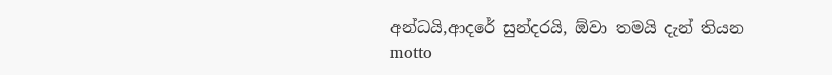අන්ධයි,ආදරේ සුන්දරයි, ඕවා තමයි දැන් තියන motto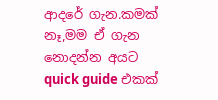ආදරේ ගැන.කමක් නෑ,මම ඒ ගැන නොදන්න අයට quick guide එකක්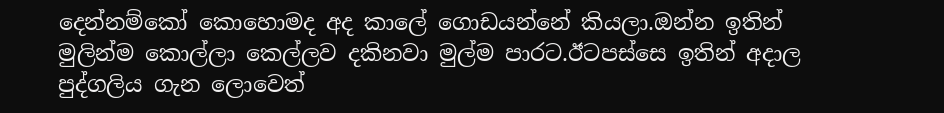දෙන්නම්කෝ කොහොමද අද කාලේ ගොඩයන්නේ කියලා.ඔන්න ඉතින් මුලින්ම කොල්ලා කෙල්ලව දකිනවා මුල්ම පාරට.ඊටපස්සෙ ඉතින් අදාල පුද්ගලිය ගැන ලොවෙත්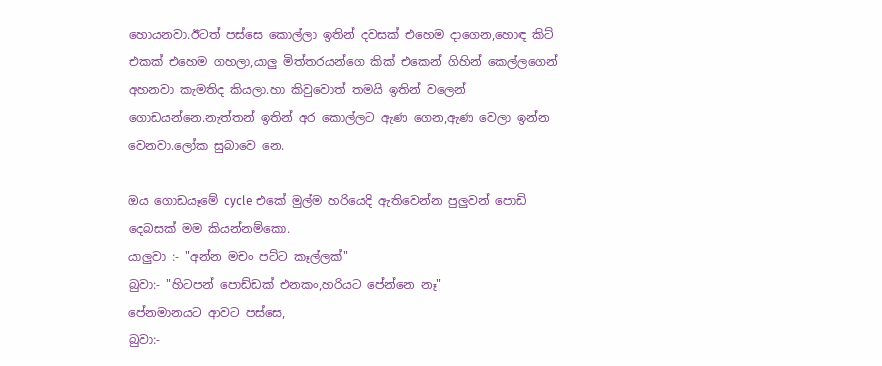හොයනවා.ඊටත් පස්සෙ කොල්ලා ඉතින් දවසක් එහෙම දාගෙන,හොඳ කිට් එකක් එහෙම ගහලා,යාලු මිත්තරයන්ගෙ කික් එකෙන් ගිහින් කෙල්ලගෙන් අහනවා කැමතිද කියලා.හා කිවුවොත් තමයි ඉතින් වලෙන් ගොඩයන්නෙ.නැත්තන් ඉතින් අර කොල්ලට ඇණ ගෙන,ඇණ වෙලා ඉන්න වෙනවා.ලෝක සුබාවෙ නෙ.

ඔය ගොඩයෑමේ cycle එකේ මුල්ම හරියෙදි ඇතිවෙන්න පුලුවන් පොඩි දෙබසක් මම කියන්නම්කො.
යාලුවා :- "අන්න මචං පට්ට කෑල්ලක්"
බුවා:- "හිටපන් පොඩ්ඩක් එනකං,හරියට පේන්නෙ නෑ"
පේනමානයට ආවට පස්සෙ,
බුවා:-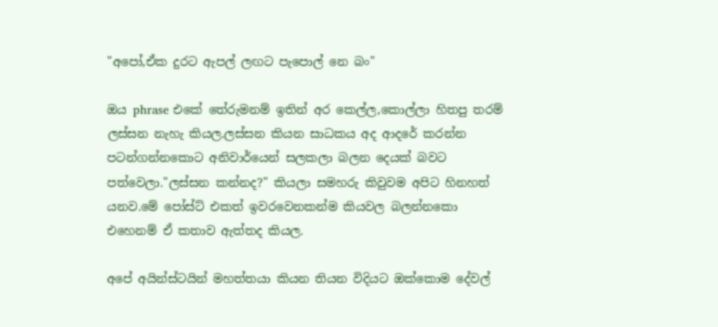"අපෝ,ඒක දුරට ඇපල් ලඟට පැපොල් නෙ බං"

ඔය phrase එකේ තේරුමනම් ඉතින් අර කෙල්ල,කොල්ලා හිතපු තරම් ලස්සන නැහැ කියල.ලස්සන කියන සාධකය අද ආදරේ කරන්න පටන්ගන්නකොට අනිවාර්යෙන් සලකලා බලන දෙයක් බවට පත්වෙලා."ලස්සන කන්නද?" කියලා සමහරු කිවුවම අපිට හිනහත් යනව.මේ පෝස්ට් එකත් ඉවරවෙනකන්ම කියවල බලන්නකො එහෙනම් ඒ කතාව ඇත්තද කියල.

අපේ අයින්ස්ටයින් මහත්තයා කියන තියන විදියට ඔක්කොම දේවල්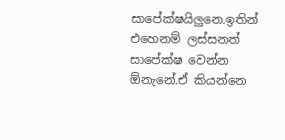සාපේක්ෂයිලුනෙ.ඉතින් එහෙනම් ලස්සනත් සාපේක්ෂ වෙන්න ඕනැනේ.ඒ කියන්නෙ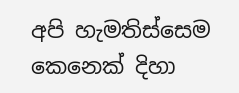අපි හැමතිස්සෙම කෙනෙක් දිහා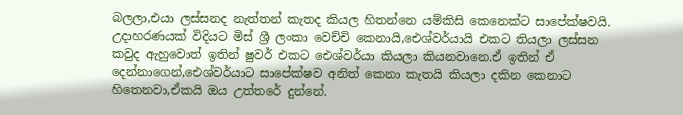බලලා,එයා ලස්සනද නැත්තන් කැතද කියල හිතන්නෙ යම්කිසි කෙනෙක්ට සාපේක්ෂවයි. උදාහරණයක් විදියට මිස් ශ්‍රී ලංකා වෙච්චි කෙනායි,ඓශ්වර්යායි එකට තියලා ලස්සන කවුද ඇහුවොත් ඉතින් ෂුවර් එකට ඓශ්වර්යා කියලා කියනවානෙ.ඒ ඉතින් ඒ දෙන්නාගෙන්,ඓශ්වර්යාට සාපේක්ෂව අනිත් කෙනා කැතයි කියලා දකින කෙනාට හිතෙනවා,ඒකයි ඔය උත්තරේ දුන්නේ.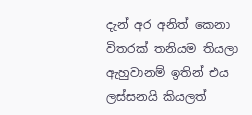දැන් අර අනිත් කෙනා විතරක් තනියම තියලා ඇහුවානම් ඉතින් එය ලස්සනයි කියලත්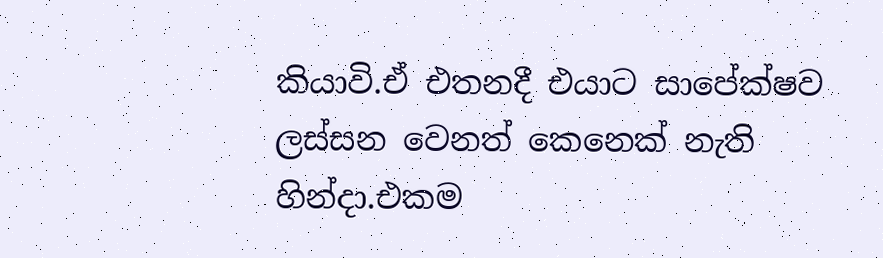කියාවි.ඒ එතනදී එයාට සාපේක්ෂව ලස්සන වෙනත් කෙනෙක් නැති හින්දා.එකම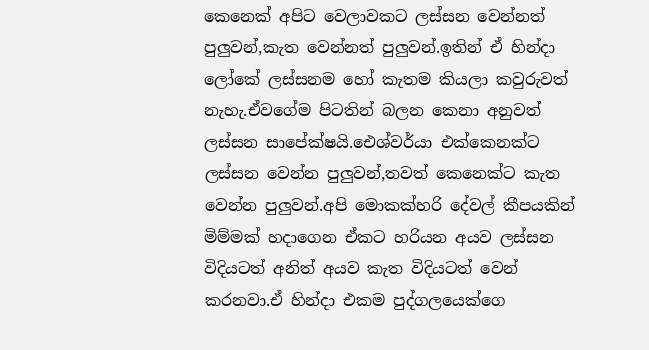කෙනෙක් අපිට වෙලාවකට ලස්සන වෙන්නත් පුලුවන්,කැත වෙන්නත් පුලුවන්.ඉතින් ඒ හින්දා ලෝකේ ලස්සනම හෝ කැතම කියලා කවුරුවත් නැහැ.ඒවගේම පිටතින් බලන කෙනා අනුවත් ලස්සන සාපේක්ෂයි.ඓශ්වර්යා එක්කෙනක්ට ලස්සන වෙන්න පුලුවන්,තවත් කෙනෙක්ට කැත වෙන්න පුලුවන්.අපි මොකක්හරි දේවල් කීපයකින් මිම්මක් හදාගෙන ඒකට හරියන අයව ලස්සන විදියටත් අනිත් අයව කැත විදියටත් වෙන් කරනවා.ඒ හින්දා එකම පුද්ගලයෙක්ගෙ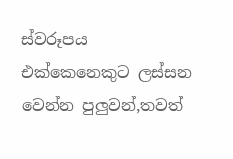ස්වරූපය එක්කෙනෙකුට ලස්සන වෙන්න පුලුවන්,තවත්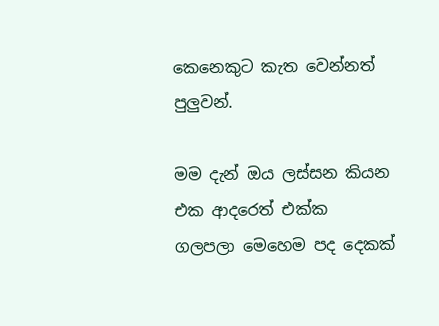කෙනෙකුට කැත වෙන්නත් පුලුවන්.

මම දැන් ඔය ලස්සන කියන එක ආදරෙත් එක්ක ගලපලා මෙහෙම පද දෙකක්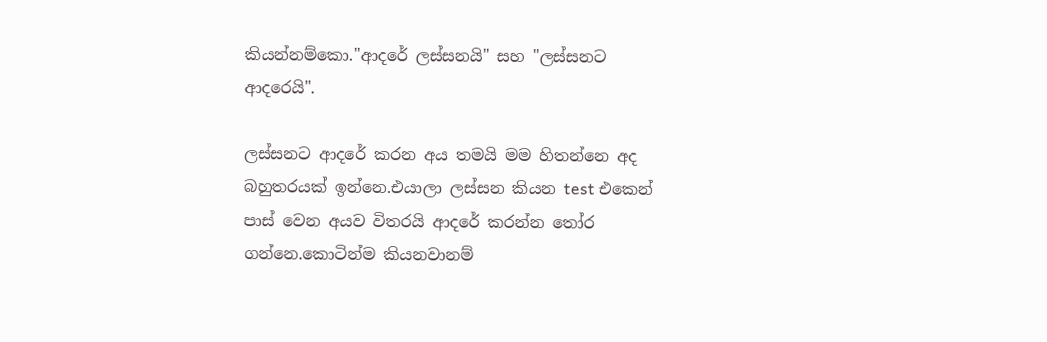කියන්නම්කො."ආදරේ ලස්සනයි" සහ "ලස්සනට ආදරෙයි".

ලස්සනට ආදරේ කරන අය තමයි මම හිතන්නෙ අද බහුතරයක් ඉන්නෙ.එයාලා ලස්සන කියන test එකෙන් පාස් වෙන අයව විතරයි ආදරේ කරන්න තෝර ගන්නෙ.කොටින්ම කියනවානම්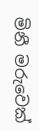මිනී මරුවෙක්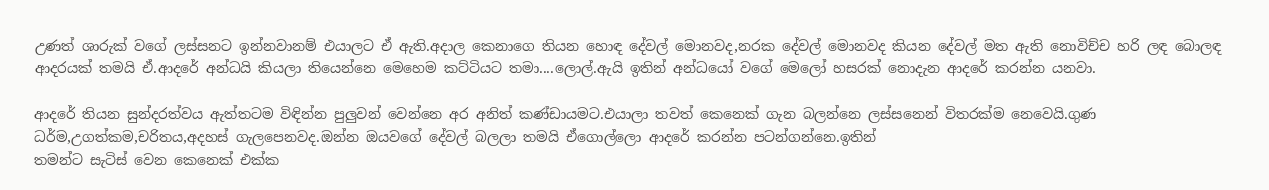උණත් ශාරුක් වගේ ලස්සනට ඉන්නවානම් එයාලට ඒ ඇති.අදාල කෙනාගෙ තියන හොඳ දේවල් මොනවද,නරක දේවල් මොනවද කියන දේවල් මත ඇති නොවිච්ච හරි ලඳ බොලඳ ආදරයක් තමයි ඒ.ආදරේ අන්ධයි කියලා තියෙන්නෙ මෙහෙම කට්ටියට තමා....ලොල්.ඇයි ඉතින් අන්ධයෝ වගේ මෙලෝ හසරක් නොදැන ආදරේ කරන්න යනවා.

ආදරේ තියන සුන්දරත්වය ඇත්තටම විඳින්න පුලුවන් වෙන්නෙ අර අනිත් කණ්ඩායමට.එයාලා තවත් කෙනෙක් ගැන බලන්නෙ ලස්සනෙන් විතරක්ම නෙවෙයි.ගුණ ධර්ම,උගත්කම,චරිතය,අදහස් ගැලපෙනවද.ඔන්න ඔයවගේ දේවල් බලලා තමයි ඒගොල්ලො ආදරේ කරන්න පටන්ගන්නෙ.ඉතින්
තමන්ට සැටිස් වෙන කෙනෙක් එක්ක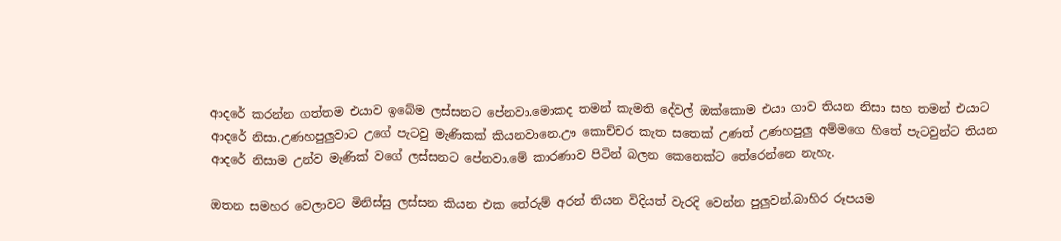ආදරේ කරන්න ගත්තම එයාව ඉබේම ලස්සනට පේනවා.මොකද තමන් කැමති දේවල් ඔක්කොම එයා ගාව තියන නිසා සහ තමන් එයාට ආදරේ නිසා.උණහපුලුවාට උගේ පැටවු මැණිකක් කියනවානෙ.ඌ කොච්චර කැත සතෙක් උණත් උණහපුලු අම්මගෙ හිතේ පැටවුන්ට තියන ආදරේ නිසාම උන්ව මැණික් වගේ ලස්සනට පේනවා.මේ කාරණාව පිටින් බලන කෙනෙක්ට තේරෙන්නෙ නැහැ.

ඔතන සමහර වෙලාවට මිනිස්සු ලස්සන කියන එක තේරුම් අරන් තියන විදියත් වැරදි වෙන්න පුලුවන්.බාහිර රූපයම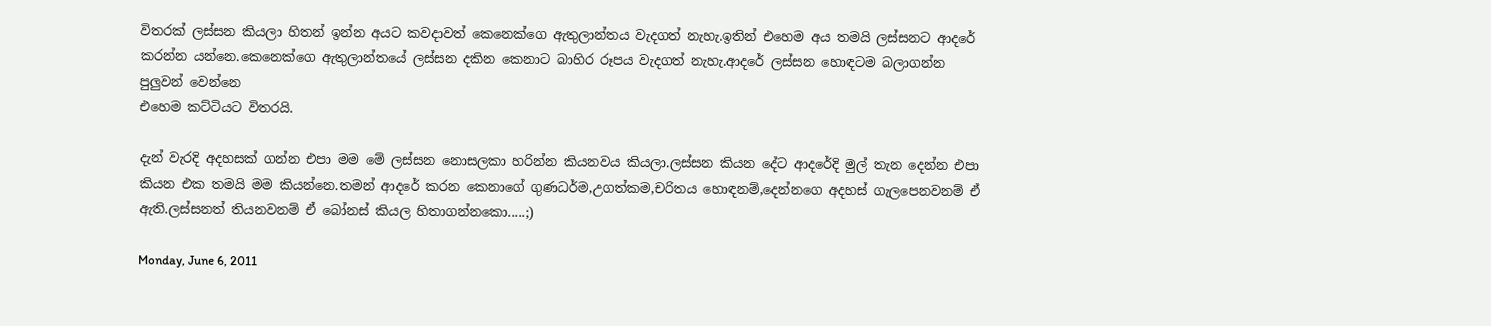විතරක් ලස්සන කියලා හිතන් ඉන්න අයට කවදාවත් කෙනෙක්ගෙ ඇතුලාන්තය වැදගත් නැහැ.ඉතින් එහෙම අය තමයි ලස්සනට ආදරේ කරන්න යන්නෙ.කෙනෙක්ගෙ ඇතුලාන්තයේ ලස්සන දකින කෙනාට බාහිර රූපය වැදගත් නැහැ.ආදරේ ලස්සන හොඳටම බලාගන්න පුලුවන් වෙන්නෙ
එහෙම කට්ටියට විතරයි.

දැන් වැරදි අදහසක් ගන්න එපා මම මේ ලස්සන නොසලකා හරින්න කියනවය කියලා.ලස්සන කියන දේට ආදරේදි මුල් තැන දෙන්න එපා කියන එක තමයි මම කියන්නෙ.තමන් ආදරේ කරන කෙනාගේ ගුණධර්ම,උගත්කම,චරිතය හොඳනම්,දෙන්නගෙ අදහස් ගැලපෙනවනම් ඒ ඇති.ලස්සනත් තියනවනම් ඒ බෝනස් කියල හිතාගන්නකො.....;)

Monday, June 6, 2011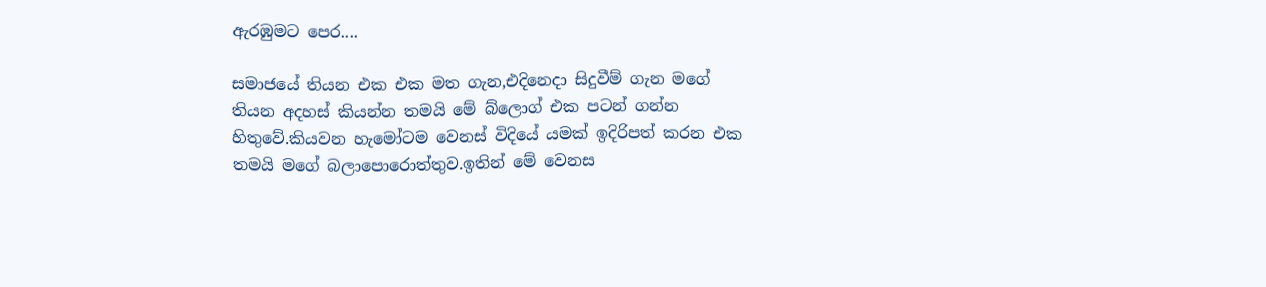ඇරඹුමට පෙර....

සමාජයේ තියන එක එක මත ගැන,එදිනෙදා සිදුවීම් ගැන මගේ තියන අදහස් කියන්න තමයි මේ බ්ලොග් එක පටන් ගන්න හිතුවේ.කියවන හැමෝටම වෙනස් විදියේ යමක් ඉදිරිපත් කරන එක තමයි මගේ බලාපොරොත්තුව.ඉතින් මේ වෙනස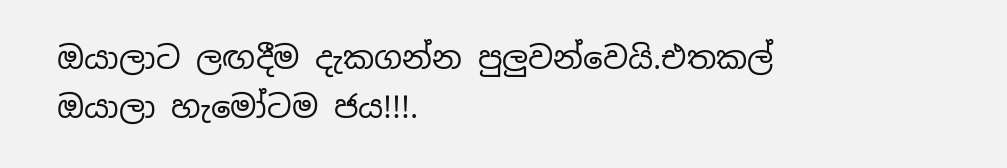ඔයාලාට ලඟදීම දැකගන්න පුලුවන්වෙයි.එතකල් ඔයාලා හැමෝටම ජය!!!.